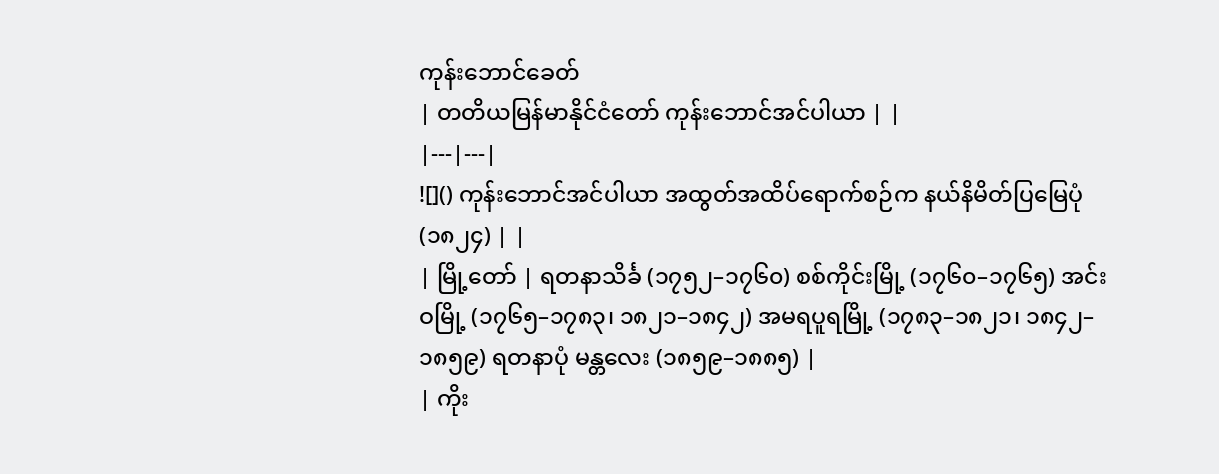ကုန်းဘောင်ခေတ်
| တတိယမြန်မာနိုင်ငံတော် ကုန်းဘောင်အင်ပါယာ | |
|---|---|
![]() ကုန်းဘောင်အင်ပါယာ အထွတ်အထိပ်ရောက်စဉ်က နယ်နိမိတ်ပြမြေပုံ (၁၈၂၄) | |
| မြို့တော် | ရတနာသိင်္ခ (၁၇၅၂–၁၇၆၀) စစ်ကိုင်းမြို့ (၁၇၆၀–၁၇၆၅) အင်းဝမြို့ (၁၇၆၅–၁၇၈၃၊ ၁၈၂၁–၁၈၄၂) အမရပူရမြို့ (၁၇၈၃–၁၈၂၁၊ ၁၈၄၂–၁၈၅၉) ရတနာပုံ မန္တလေး (၁၈၅၉–၁၈၈၅) |
| ကိုး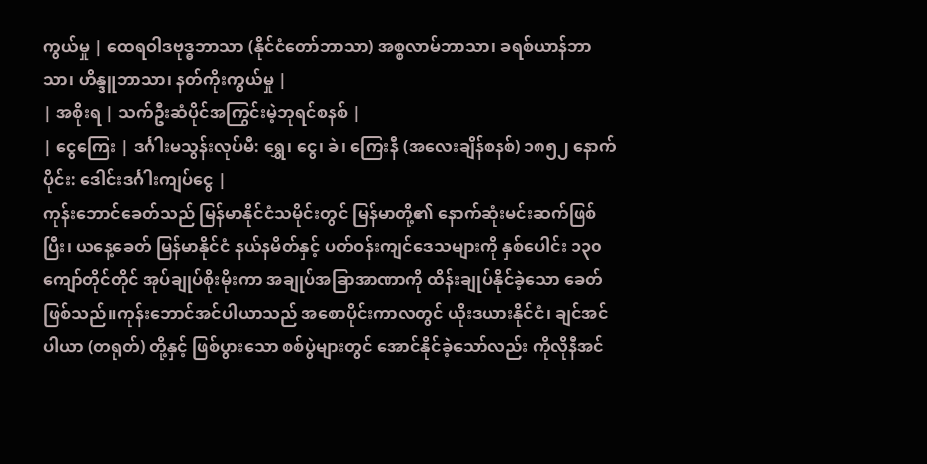ကွယ်မှု | ထေရဝါဒဗုဒ္ဓဘာသာ (နိုင်ငံတော်ဘာသာ) အစ္စလာမ်ဘာသာ၊ ခရစ်ယာန်ဘာသာ၊ ဟိန္ဒူဘာသာ၊ နတ်ကိုးကွယ်မှု |
| အစိုးရ | သက်ဦးဆံပိုင်အကြွင်းမဲ့ဘုရင်စနစ် |
| ငွေကြေး | ဒင်္ဂါးမသွန်းလုပ်မီ: ရွှေ၊ ငွေ၊ ခဲ၊ ကြေးနီ (အလေးချိန်စနစ်) ၁၈၅၂ နောက်ပိုင်း: ဒေါင်းဒင်္ဂါးကျပ်ငွေ |
ကုန်းဘောင်ခေတ်သည် မြန်မာနိုင်ငံသမိုင်းတွင် မြန်မာတို့၏ နောက်ဆုံးမင်းဆက်ဖြစ်ပြီး၊ ယနေ့ခေတ် မြန်မာနိုင်ငံ နယ်နမိတ်နှင့် ပတ်ဝန်းကျင်ဒေသများကို နှစ်ပေါင်း ၁၃၀ ကျော်တိုင်တိုင် အုပ်ချုပ်စိုးမိုးကာ အချုပ်အခြာအာဏာကို ထိန်းချုပ်နိုင်ခဲ့သော ခေတ်ဖြစ်သည်။ကုန်းဘောင်အင်ပါယာသည် အစောပိုင်းကာလတွင် ယိုးဒယားနိုင်ငံ၊ ချင်အင်ပါယာ (တရုတ်) တို့နှင့် ဖြစ်ပွားသော စစ်ပွဲများတွင် အောင်နိုင်ခဲ့သော်လည်း ကိုလိုနီအင်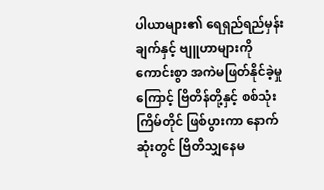ပါယာများ၏ ရေရှည်ရည်မှန်းချက်နှင့် ဗျူဟာများကို ကောင်းစွာ အကဲမဖြတ်နိုင်ခဲ့မှုကြောင့် ဗြိတိန်တို့နှင့် စစ်သုံးကြိမ်တိုင် ဖြစ်ပွားကာ နောက်ဆုံးတွင် ဗြိတိသျှနေမ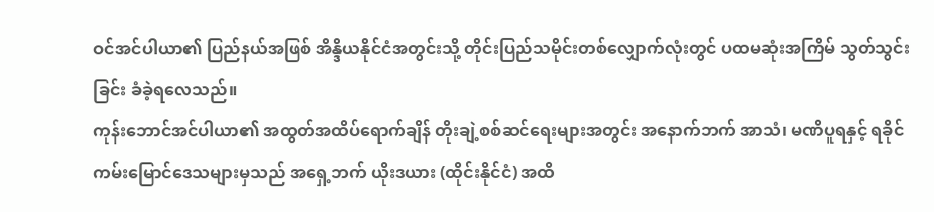ဝင်အင်ပါယာ၏ ပြည်နယ်အဖြစ် အိန္ဒိယနိုင်ငံအတွင်းသို့ တိုင်းပြည်သမိုင်းတစ်လျှောက်လုံးတွင် ပထမဆုံးအကြိမ် သွတ်သွင်းခြင်း ခံခဲ့ရလေသည်။
ကုန်းဘောင်အင်ပါယာ၏ အထွတ်အထိပ်ရောက်ချိန် တိုးချဲ့စစ်ဆင်ရေးများအတွင်း အနောက်ဘက် အာသံ၊ မဏိပူရနှင့် ရခိုင်ကမ်းမြောင်ဒေသများမှသည် အရှေ့ဘက် ယိုးဒယား (ထိုင်းနိုင်ငံ) အထိ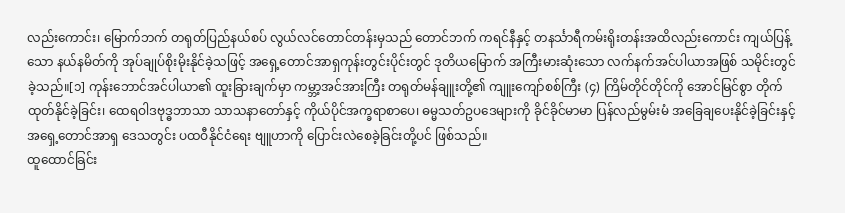လည်းကောင်း၊ မြောက်ဘက် တရုတ်ပြည်နယ်စပ် လွယ်လင်တောင်တန်းမှသည် တောင်ဘက် ကရင်နီနှင့် တနင်္သာရီကမ်းရိုးတန်းအထိလည်းကောင်း ကျယ်ပြန့်သော နယ်နမိတ်ကို အုပ်ချုပ်စိုးမိုးနိုင်ခဲ့သဖြင့် အရှေ့တောင်အာရှကုန်းတွင်းပိုင်းတွင် ဒုတိယမြောက် အကြီးမားဆုံးသော လက်နက်အင်ပါယာအဖြစ် သမိုင်းတွင်ခဲ့သည်။[၁] ကုန်းဘောင်အင်ပါယာ၏ ထူးခြားချက်မှာ ကမ္ဘာ့အင်အားကြီး တရုတ်မန်ချူးတို့၏ ကျူးကျော်စစ်ကြီး (၄) ကြိမ်တိုင်တိုင်ကို အောင်မြင်စွာ တိုက်ထုတ်နိုင်ခဲ့ခြင်း၊ ထေရဝါဒဗုဒ္ဓဘာသာ သာသနာတော်နှင့် ကိုယ်ပိုင်အက္ခရာစာပေ၊ ဓမ္မသတ်ဥပဒေများကို ခိုင်ခိုင်မာမာ ပြန်လည်မွမ်းမံ အခြေချပေးနိုင်ခဲ့ခြင်းနှင့် အရှေ့တောင်အာရှ ဒေသတွင်း ပထဝီနိုင်ငံရေး ဗျူဟာကို ပြောင်းလဲစေခဲ့ခြင်းတို့ပင် ဖြစ်သည်။
ထူထောင်ခြင်း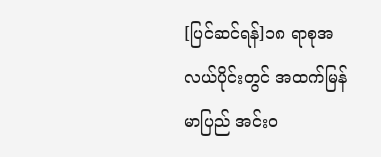[ပြင်ဆင်ရန်]၁၈ ရာစုအလယ်ပိုင်းတွင် အထက်မြန်မာပြည် အင်းဝ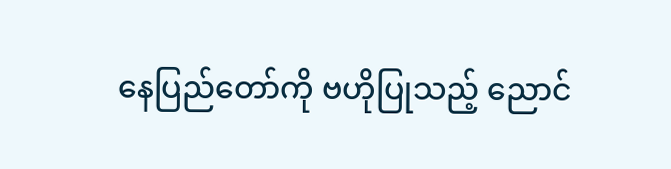နေပြည်တော်ကို ဗဟိုပြုသည့် ညောင်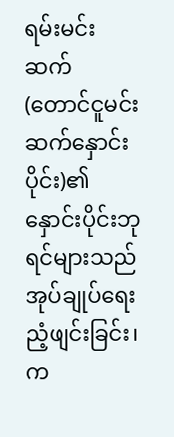ရမ်းမင်းဆက် (တောင်ငူမင်းဆက်နှောင်းပိုင်း)၏ နှောင်းပိုင်းဘုရင်များသည် အုပ်ချုပ်ရေးညံ့ဖျင်းခြင်း၊ က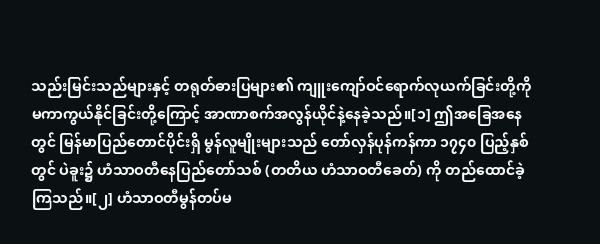သည်းမြင်းသည်များနှင့် တရုတ်ဓားပြများ၏ ကျူးကျော်ဝင်ရောက်လုယက်ခြင်းတို့ကို မကာကွယ်နိုင်ခြင်းတို့ကြောင့် အာဏာစက်အလွန်ယိုင်နဲ့နေခဲ့သည်။[၁] ဤအခြေအနေတွင် မြန်မာပြည်တောင်ပိုင်းရှိ မွန်လူမျိုးများသည် တော်လှန်ပုန်ကန်ကာ ၁၇၄၀ ပြည့်နှစ်တွင် ပဲခူး၌ ဟံသာဝတီနေပြည်တော်သစ် (တတိယ ဟံသာဝတီခေတ်) ကို တည်ထောင်ခဲ့ကြသည်။[၂] ဟံသာဝတီမွန်တပ်မ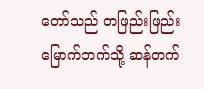တော်သည် တဖြည်းဖြည်း မြောက်ဘက်သို့ ဆန်တက်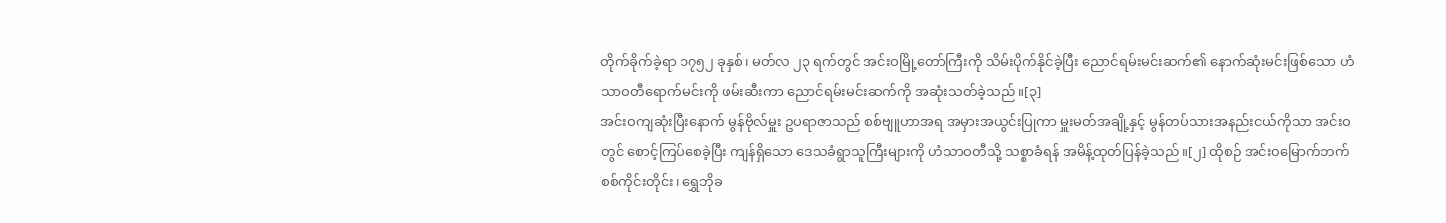တိုက်ခိုက်ခဲ့ရာ ၁၇၅၂ ခုနှစ်၊ မတ်လ ၂၃ ရက်တွင် အင်းဝမြို့တော်ကြီးကို သိမ်းပိုက်နိုင်ခဲ့ပြီး ညောင်ရမ်းမင်းဆက်၏ နောက်ဆုံးမင်းဖြစ်သော ဟံသာဝတီရောက်မင်းကို ဖမ်းဆီးကာ ညောင်ရမ်းမင်းဆက်ကို အဆုံးသတ်ခဲ့သည်။[၃]
အင်းဝကျဆုံးပြီးနောက် မွန်ဗိုလ်မှူး ဥပရာဇာသည် စစ်ဗျူဟာအရ အမှားအယွင်းပြုကာ မှူးမတ်အချို့နှင့် မွန်တပ်သားအနည်းငယ်ကိုသာ အင်းဝတွင် စောင့်ကြပ်စေခဲ့ပြီး ကျန်ရှိသော ဒေသခံရွာသူကြီးများကို ဟံသာဝတီသို့ သစ္စာခံရန် အမိန့်ထုတ်ပြန်ခဲ့သည်။[၂] ထိုစဉ် အင်းဝမြောက်ဘက် စစ်ကိုင်းတိုင်း၊ ရွှေဘိုခ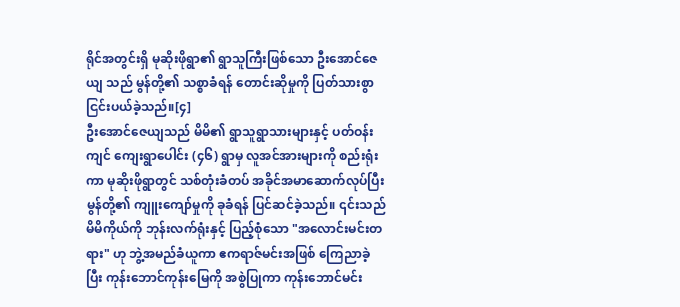ရိုင်အတွင်းရှိ မုဆိုးဖိုရွာ၏ ရွာသူကြီးဖြစ်သော ဦးအောင်ဇေယျ သည် မွန်တို့၏ သစ္စာခံရန် တောင်းဆိုမှုကို ပြတ်သားစွာ ငြင်းပယ်ခဲ့သည်။[၄]
ဦးအောင်ဇေယျသည် မိမိ၏ ရွာသူရွာသားများနှင့် ပတ်ဝန်းကျင် ကျေးရွာပေါင်း (၄၆) ရွာမှ လူအင်အားများကို စည်းရုံးကာ မုဆိုးဖိုရွာတွင် သစ်တုံးခံတပ် အခိုင်အမာဆောက်လုပ်ပြီး မွန်တို့၏ ကျူးကျော်မှုကို ခုခံရန် ပြင်ဆင်ခဲ့သည်။ ၎င်းသည် မိမိကိုယ်ကို ဘုန်းလက်ရုံးနှင့် ပြည့်စုံသော "အလောင်းမင်းတရား" ဟု ဘွဲ့အမည်ခံယူကာ ဧကရာဇ်မင်းအဖြစ် ကြေညာခဲ့ပြီး ကုန်းဘောင်ကုန်းမြေကို အစွဲပြုကာ ကုန်းဘောင်မင်း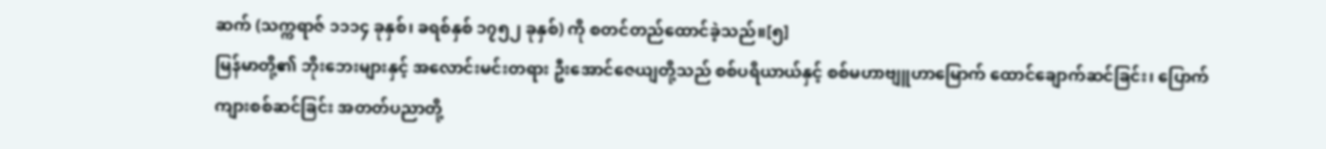ဆက် (သက္ကရာဇ် ၁၁၁၄ ခုနှစ်၊ ခရစ်နှစ် ၁၇၅၂ ခုနှစ်) ကို စတင်တည်ထောင်ခဲ့သည်။[၅]
မြန်မာတို့၏ ဘိုးဘေးများနှင့် အလောင်းမင်းတရား ဦးအောင်ဇေယျတို့သည် စစ်ပရိယာယ်နှင့် စစ်မဟာဗျူဟာမြောက် ထောင်ချောက်ဆင်ခြင်း၊ ပြောက်ကျားစစ်ဆင်ခြင်း အတတ်ပညာတို့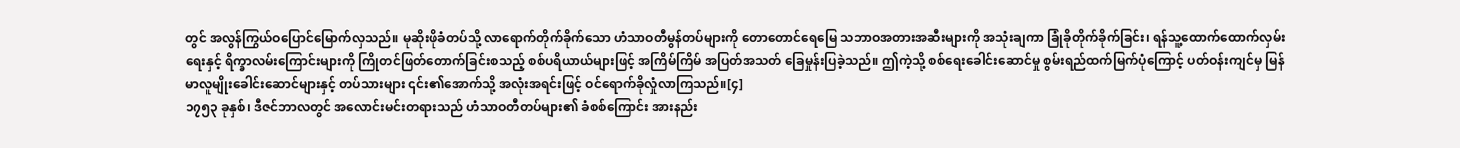တွင် အလွန်ကြွယ်ဝပြောင်မြောက်လှသည်။ မုဆိုးဖိုခံတပ်သို့ လာရောက်တိုက်ခိုက်သော ဟံသာဝတီမွန်တပ်များကို တောတောင်ရေမြေ သဘာဝအတားအဆီးများကို အသုံးချကာ ခြုံခိုတိုက်ခိုက်ခြင်း၊ ရန်သူ့ထောက်ထောက်လှမ်းရေးနှင့် ရိက္ခာလမ်းကြောင်းများကို ကြိုတင်ဖြတ်တောက်ခြင်းစသည့် စစ်ပရိယာယ်များဖြင့် အကြိမ်ကြိမ် အပြတ်အသတ် ခြေမှုန်းပြခဲ့သည်။ ဤကဲ့သို့ စစ်ရေးခေါင်းဆောင်မှု စွမ်းရည်ထက်မြက်ပုံကြောင့် ပတ်ဝန်းကျင်မှ မြန်မာလူမျိုးခေါင်းဆောင်များနှင့် တပ်သားများ ၎င်း၏အောက်သို့ အလုံးအရင်းဖြင့် ဝင်ရောက်ခိုလှုံလာကြသည်။[၄]
၁၇၅၃ ခုနှစ်၊ ဒီဇင်ဘာလတွင် အလောင်းမင်းတရားသည် ဟံသာဝတီတပ်များ၏ ခံစစ်ကြောင်း အားနည်း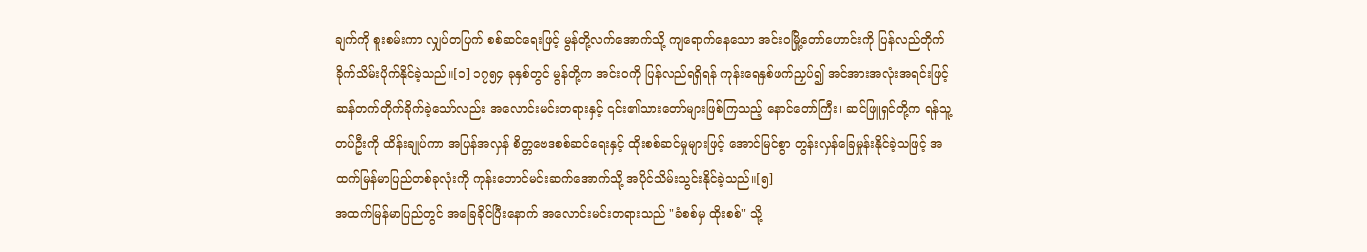ချက်ကို စူးစမ်းကာ လျှပ်တပြက် စစ်ဆင်ရေးဖြင့် မွန်တို့လက်အောက်သို့ ကျရောက်နေသော အင်းဝမြို့တော်ဟောင်းကို ပြန်လည်တိုက်ခိုက်သိမ်းပိုက်နိုင်ခဲ့သည်။[၁] ၁၇၅၄ ခုနှစ်တွင် မွန်တို့က အင်းဝကို ပြန်လည်ရရှိရန် ကုန်းရေနှစ်ဖက်ညှပ်၍ အင်အားအလုံးအရင်းဖြင့် ဆန်တက်တိုက်ခိုက်ခဲ့သော်လည်း အလောင်းမင်းတရားနှင့် ၎င်း၏သားတော်များဖြစ်ကြသည့် နောင်တော်ကြီး၊ ဆင်ဖြူရှင်တို့က ရန်သူ့တပ်ဦးကို ထိန်းချုပ်ကာ အပြန်အလှန် စိတ္တဗေဒစစ်ဆင်ရေးနှင့် ထိုးစစ်ဆင်မှုများဖြင့် အောင်မြင်စွာ တွန်းလှန်ခြေမှုန်းနိုင်ခဲ့သဖြင့် အထက်မြန်မာပြည်တစ်ခုလုံးကို ကုန်းဘောင်မင်းဆက်အောက်သို့ အပိုင်သိမ်းသွင်းနိုင်ခဲ့သည်။[၅]
အထက်မြန်မာပြည်တွင် အခြေခိုင်ပြီးနောက် အလောင်းမင်းတရားသည် "ခံစစ်မှ ထိုးစစ်" သို့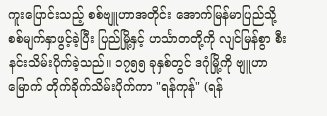ကူးပြောင်းသည့် စစ်ဗျူဟာအတိုင်း အောက်မြန်မာပြည်သို့ စစ်မျက်နှာဖွင့်ခဲ့ပြီး ပြည်မြို့နှင့် ဟင်္သာတတို့ကို လျင်မြန်စွာ စီးနင်းသိမ်းပိုက်ခဲ့သည်။ ၁၇၅၅ ခုနှစ်တွင် ဒဂုံမြို့ကို ဗျူဟာမြောက် တိုက်ခိုက်သိမ်းပိုက်ကာ "ရန်ကုန်" (ရန်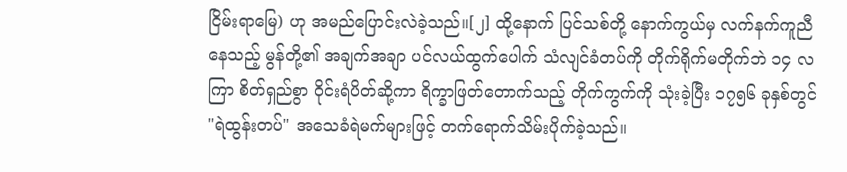ငြိမ်းရာမြေ) ဟု အမည်ပြောင်းလဲခဲ့သည်။[၂] ထို့နောက် ပြင်သစ်တို့ နောက်ကွယ်မှ လက်နက်ကူညီနေသည့် မွန်တို့၏ အချက်အချာ ပင်လယ်ထွက်ပေါက် သံလျင်ခံတပ်ကို တိုက်ရိုက်မတိုက်ဘဲ ၁၄ လကြာ စိတ်ရှည်စွာ ဝိုင်းရံပိတ်ဆို့ကာ ရိက္ခာဖြတ်တောက်သည့် တိုက်ကွက်ကို သုံးခဲ့ပြီး ၁၇၅၆ ခုနှစ်တွင် "ရဲထွန်းတပ်" အသေခံရဲမက်များဖြင့် တက်ရောက်သိမ်းပိုက်ခဲ့သည်။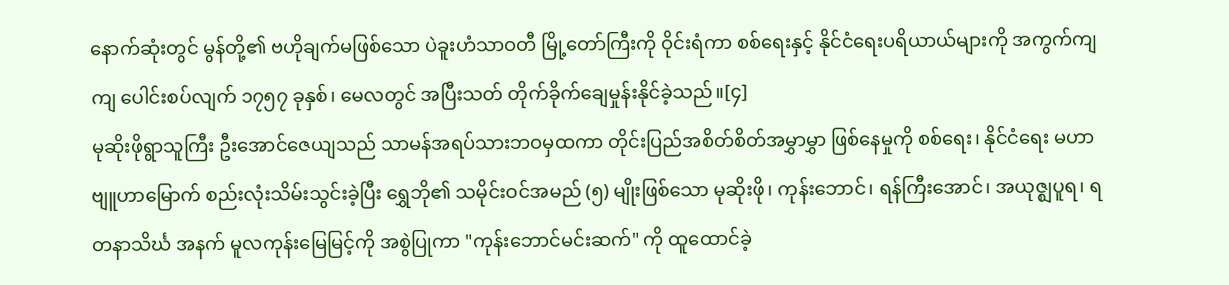နောက်ဆုံးတွင် မွန်တို့၏ ဗဟိုချက်မဖြစ်သော ပဲခူးဟံသာဝတီ မြို့တော်ကြီးကို ဝိုင်းရံကာ စစ်ရေးနှင့် နိုင်ငံရေးပရိယာယ်များကို အကွက်ကျကျ ပေါင်းစပ်လျက် ၁၇၅၇ ခုနှစ်၊ မေလတွင် အပြီးသတ် တိုက်ခိုက်ချေမှုန်းနိုင်ခဲ့သည်။[၄]
မုဆိုးဖိုရွာသူကြီး ဦးအောင်ဇေယျသည် သာမန်အရပ်သားဘဝမှထကာ တိုင်းပြည်အစိတ်စိတ်အမွှာမွှာ ဖြစ်နေမှုကို စစ်ရေး၊ နိုင်ငံရေး မဟာဗျူဟာမြောက် စည်းလုံးသိမ်းသွင်းခဲ့ပြီး ရွှေဘို၏ သမိုင်းဝင်အမည် (၅) မျိုးဖြစ်သော မုဆိုးဖို၊ ကုန်းဘောင်၊ ရန်ကြီးအောင်၊ အယုဇ္ဈပူရ၊ ရတနာသိင်္ဃ အနက် မူလကုန်းမြေမြင့်ကို အစွဲပြုကာ "ကုန်းဘောင်မင်းဆက်" ကို ထူထောင်ခဲ့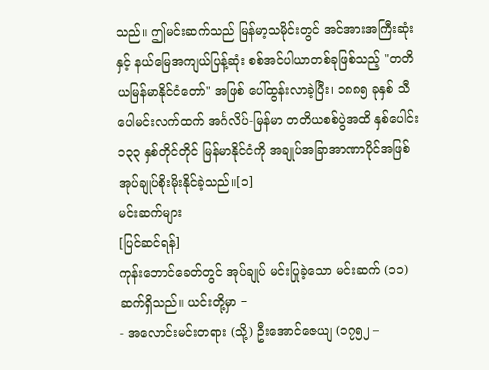သည်။ ဤမင်းဆက်သည် မြန်မာ့သမိုင်းတွင် အင်အားအကြီးဆုံးနှင့် နယ်မြေအကျယ်ပြန့်ဆုံး စစ်အင်ပါယာတစ်ခုဖြစ်သည့် "တတိယမြန်မာနိုင်ငံတော်" အဖြစ် ပေါ်ထွန်းလာခဲ့ပြီး၊ ၁၈၈၅ ခုနှစ် သီပေါမင်းလက်ထက် အင်္ဂလိပ်-မြန်မာ တတိယစစ်ပွဲအထိ နှစ်ပေါင်း ၁၃၃ နှစ်တိုင်တိုင် မြန်မာနိုင်ငံကို အချုပ်အခြာအာဏာပိုင်အဖြစ် အုပ်ချုပ်စိုးမိုးနိုင်ခဲ့သည်။[၁]
မင်းဆက်များ
[ပြင်ဆင်ရန်]
ကုန်းဘောင်ခေတ်တွင် အုပ်ချုပ် မင်းပြုခဲ့သော မင်းဆက် (၁၁) ဆက်ရှိသည်။ ယင်းတို့မှာ −
- အလောင်းမင်းတရား (သို့) ဦးအောင်ဇေယျ (၁၇၅၂ –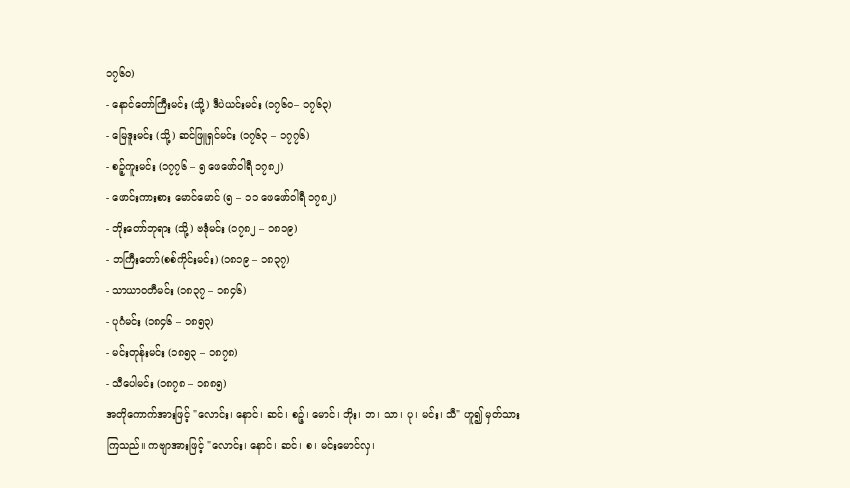၁၇၆၀)
- နောင်တော်ကြီးမင်း (သို့) ဒီပဲယင်းမင်း (၁၇၆ဝ– ၁၇၆၃)
- မြေဒူးမင်း (သို့) ဆင်ဖြူရှင်မင်း (၁၇၆၃ – ၁၇၇၆)
- စဉ့်ကူးမင်း (၁၇၇၆ – ၅ ဖေဖော်ဝါရီ ၁၇၈၂)
- ဖောင်းကားစား မောင်မောင် (၅ – ၁၁ ဖေဖော်ဝါရီ ၁၇၈၂)
- ဘိုးတော်ဘုရား (သို့) ဗဒုံမင်း (၁၇၈၂ – ၁၈၁၉)
- ဘကြီးတော်(စစ်ကိုင်းမင်း) (၁၈၁၉ – ၁၈၃၇)
- သာယာဝတီမင်း (၁၈၃၇ – ၁၈၄၆)
- ပုဂံမင်း (၁၈၄၆ – ၁၈၅၃)
- မင်းတုန်းမင်း (၁၈၅၃ – ၁၈၇၈)
- သီပေါမင်း (၁၈၇၈ – ၁၈၈၅)
အတိုကောက်အားဖြင့် "လောင်း၊ နောင်၊ ဆင်၊ စဉ့်၊ မောင်၊ ဘိုး၊ ဘ၊ သာ၊ ပု၊ မင်း၊ သီ" ဟူ၍ မှတ်သားကြသည်။ ကဗျာအားဖြင့် "လောင်း၊ နောင်၊ ဆင်၊ စ၊ မင်းမောင်လှ၊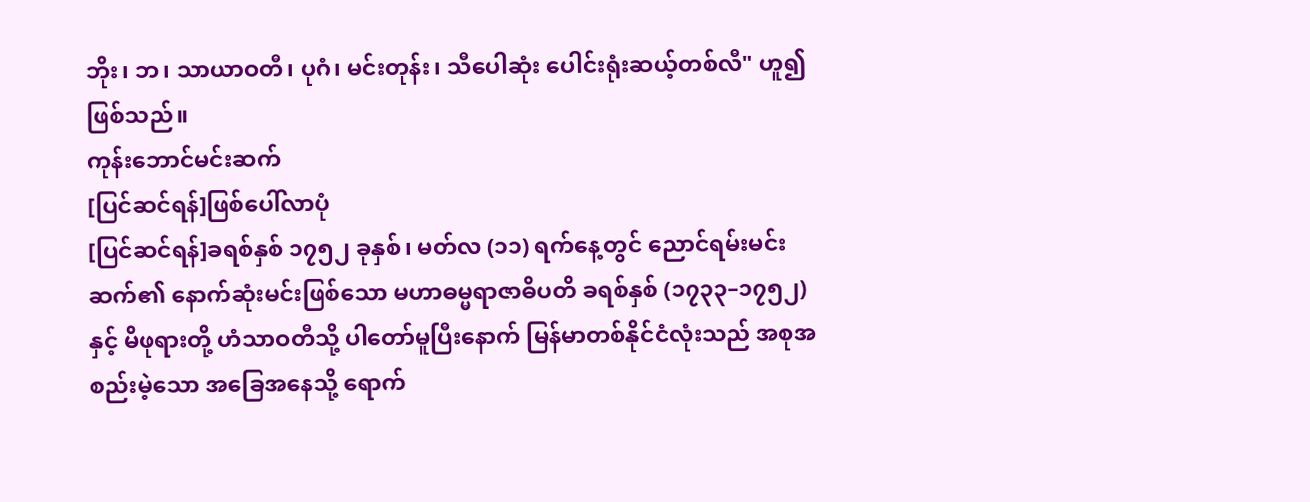ဘိုး၊ ဘ၊ သာယာဝတီ၊ ပုဂံ၊ မင်းတုန်း၊ သီပေါဆုံး ပေါင်းရုံးဆယ့်တစ်လီ" ဟူ၍ဖြစ်သည်။
ကုန်းဘောင်မင်းဆက်
[ပြင်ဆင်ရန်]ဖြစ်ပေါ်လာပုံ
[ပြင်ဆင်ရန်]ခရစ်နှစ် ၁၇၅၂ ခုနှစ်၊ မတ်လ (၁၁) ရက်နေ့တွင် ညောင်ရမ်းမင်းဆက်၏ နောက်ဆုံးမင်းဖြစ်သော မဟာဓမ္မရာဇာဓိပတိ ခရစ်နှစ် (၁၇၃၃–၁၇၅၂) နှင့် မိဖုရားတို့ ဟံသာဝတီသို့ ပါတော်မူပြီးနောက် မြန်မာတစ်နိုင်ငံလုံးသည် အစုအစည်းမဲ့သော အခြေအနေသို့ ရောက်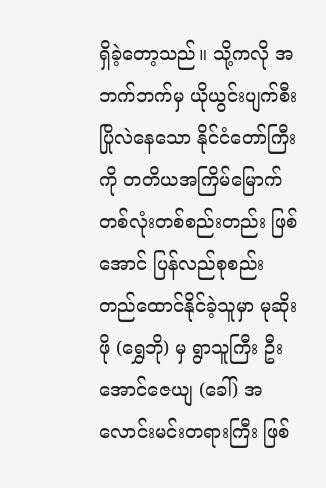ရှိခဲ့တော့သည်။ သို့ကလို အဘက်ဘက်မှ ယိုယွင်းပျက်စီးပြိုလဲနေသော နိုင်ငံတော်ကြီးကို တတိယအကြိမ်မြောက် တစ်လုံးတစ်စည်းတည်း ဖြစ်အောင် ပြန်လည်စုစည်းတည်ထောင်နိုင်ခဲ့သူမှာ မုဆိုးဖို (ရွှေဘို) မှ ရွာသူကြီး ဦးအောင်ဇေယျ (ခေါ်) အလောင်းမင်းတရားကြီး ဖြစ်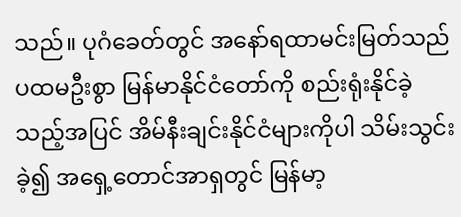သည်။ ပုဂံခေတ်တွင် အနော်ရထာမင်းမြတ်သည် ပထမဦးစွာ မြန်မာနိုင်ငံတော်ကို စည်းရုံးနိုင်ခဲ့သည့်အပြင် အိမ်နီးချင်းနိုင်ငံများကိုပါ သိမ်းသွင်းခဲ့၍ အရှေ့တောင်အာရှတွင် မြန်မာ့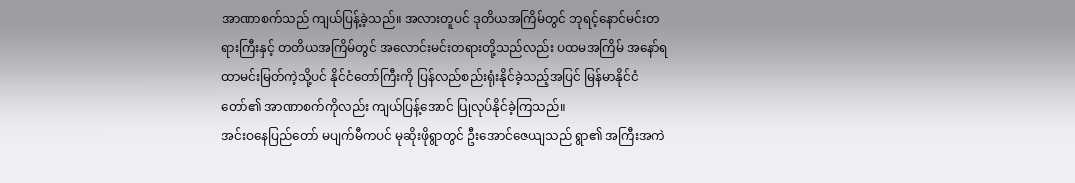အာဏာစက်သည် ကျယ်ပြန့်ခဲ့သည်။ အလားတူပင် ဒုတိယအကြိမ်တွင် ဘုရင့်နောင်မင်းတရားကြီးနှင့် တတိယအကြိမ်တွင် အလောင်းမင်းတရားတို့သည်လည်း ပထမအကြိမ် အနော်ရထာမင်းမြတ်ကဲ့သို့ပင် နိုင်ငံတော်ကြီးကို ပြန်လည်စည်းရုံးနိုင်ခဲ့သည့်အပြင် မြန်မာနိုင်ငံတော်၏ အာဏာစက်ကိုလည်း ကျယ်ပြန့်အောင် ပြုလုပ်နိုင်ခဲ့ကြသည်။
အင်းဝနေပြည်တော် မပျက်မီကပင် မုဆိုးဖိုရွာတွင် ဦးအောင်ဇေယျသည် ရွာ၏ အကြီးအကဲ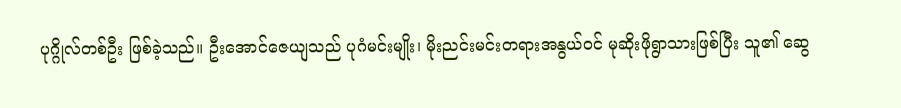ပုဂ္ဂိုလ်တစ်ဦး ဖြစ်ခဲ့သည်။ ဦးအောင်ဇေယျသည် ပုဂံမင်းမျိုး၊ မိုးညင်းမင်းတရားအနွယ်ဝင် မုဆိုးဖိုရွာသားဖြစ်ပြီး သူ၏ ဆွေ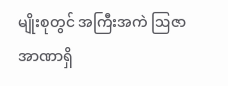မျိုးစုတွင် အကြီးအကဲ ဩဇာအာဏာရှိ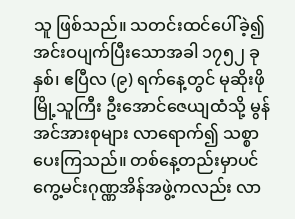သူ ဖြစ်သည်။ သတင်းထင်ပေါ်ခဲ့၍ အင်းဝပျက်ပြီးသောအခါ ၁၇၅၂ ခုနှစ်၊ ဧပြီလ (၉) ရက်နေ့တွင် မုဆိုးဖိုမြို့သူကြီး ဦးအောင်ဇေယျထံသို့ မွန်အင်အားစုများ လာရောက်၍ သစ္စာပေးကြသည်။ တစ်နေ့တည်းမှာပင် ကွေ့မင်းဂုဏ္ဏအိန်အဖွဲ့ကလည်း လာ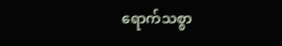ရောက်သစ္စာ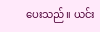ပေးသည်။ ယင်း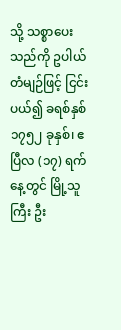သို့ သစ္စာပေးသည်ကို ဥပါယ်တံမျဉ်ဖြင့် ငြင်းပယ်၍ ခရစ်နှစ် ၁၇၅၂ ခုနှစ်၊ ဧပြီလ (၁၇) ရက်နေ့တွင် မြို့သူကြီး ဦး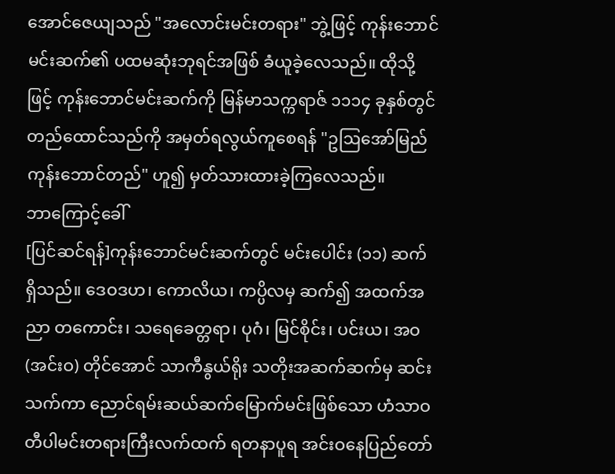အောင်ဇေယျသည် "အလောင်းမင်းတရား" ဘွဲ့ဖြင့် ကုန်းဘောင်မင်းဆက်၏ ပထမဆုံးဘုရင်အဖြစ် ခံယူခဲ့လေသည်။ ထိုသို့ဖြင့် ကုန်းဘောင်မင်းဆက်ကို မြန်မာသက္ကရာဇ် ၁၁၁၄ ခုနှစ်တွင် တည်ထောင်သည်ကို အမှတ်ရလွယ်ကူစေရန် "ဥဩအော်မြည် ကုန်းဘောင်တည်" ဟူ၍ မှတ်သားထားခဲ့ကြလေသည်။
ဘာကြောင့်ခေါ်
[ပြင်ဆင်ရန်]ကုန်းဘောင်မင်းဆက်တွင် မင်းပေါင်း (၁၁) ဆက် ရှိသည်။ ဒေဝဒဟ၊ ကောလိယ၊ ကပ္ပိလမှ ဆက်၍ အထက်အညာ တကောင်း၊ သရေခေတ္တရာ၊ ပုဂံ၊ မြင်စိုင်း၊ ပင်းယ၊ အဝ (အင်းဝ) တိုင်အောင် သာကီနွယ်ရိုး သတိုးအဆက်ဆက်မှ ဆင်းသက်ကာ ညောင်ရမ်းဆယ်ဆက်မြောက်မင်းဖြစ်သော ဟံသာဝတီပါမင်းတရားကြီးလက်ထက် ရတနာပူရ အင်းဝနေပြည်တော်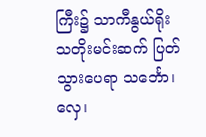ကြီး၌ သာကီနွယ်ရိုး သတိုးမင်းဆက် ပြတ်သွားပေရာ သင်္ဘော၊ လှေ၊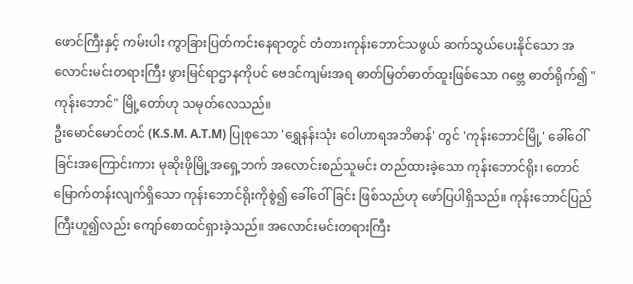ဖောင်ကြီးနှင့် ကမ်းပါး ကွာခြားပြတ်ကင်းနေရာတွင် တံတားကုန်းဘောင်သဖွယ် ဆက်သွယ်ပေးနိုင်သော အလောင်းမင်းတရားကြီး ဖွားမြင်ရာဌာနကိုပင် ဗေဒင်ကျမ်းအရ ဓာတ်မြတ်ဓာတ်ထူးဖြစ်သော ဂဗ္ဘေ ဓာတ်ရိုက်၍ "ကုန်းဘောင်" မြို့တော်ဟု သမုတ်လေသည်။
ဦးမောင်မောင်တင် (K.S.M. A.T.M) ပြုစုသော 'ရွှေနန်းသုံး ဝေါဟာရအဘိဓာန်' တွင် 'ကုန်းဘောင်မြို့' ခေါ်ဝေါ်ခြင်းအကြောင်းကား မုဆိုးဖိုမြို့အရှေ့ဘက် အလောင်းစည်သူမင်း တည်ထားခဲ့သော ကုန်းဘောင်ရိုး၊ တောင်မြောက်တန်းလျက်ရှိသော ကုန်းဘောင်ရိုးကိုစွဲ၍ ခေါ်ဝေါ်ခြင်း ဖြစ်သည်ဟု ဖော်ပြပါရှိသည်။ ကုန်းဘောင်ပြည်ကြီးဟူ၍လည်း ကျော်စောထင်ရှားခဲ့သည်။ အလောင်းမင်းတရားကြီး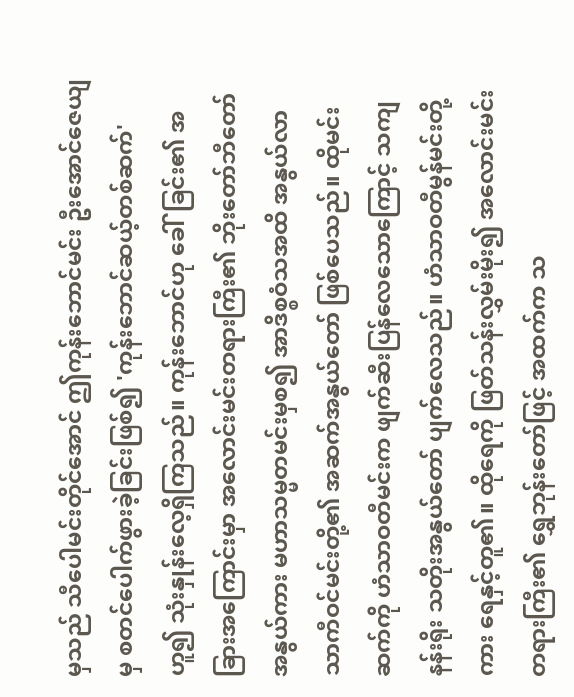မှသည် သီပေါမင်းတိုင်အောင် ဤကုန်းဘောင်မင်း ဦးအောင်ဇေယျမှ စတင်ပေါက်ဖွားခဲ့ခြင်းဖြစ်၍ 'ကုန်းဘောင်ဆယ့်တစ်ဆက်' ဟူ၍ သုံးနှုန်းလေ့ရှိကြသည်။ ကုန်းဘောင်ဟု ခေါ်ခြင်း၏ အခြားအကြောင်းမှာ အလောင်းမင်းတရားကြီး၏ ဘိုးတော်ဘီတော်အနွယ်ကား မဟာသမ္မတမင်းမှစ၍ အာဒိစ္စဝံသအထိ အနွယ်လာ သာကီဝင်မင်းတို့၏ အဆက်အနွယ်တော် ဖြစ်ပေသည်။ ထိုမင်းဆက်ကို ဟံသာဝတီမင်းက ဖျက်ဆီးပြန်လေသောကြောင့် သကျနန်းရိုး သတိုးအနွယ်တော် ပျက်လေသည်။ ဟံသာဝတီမွန်မင်းတို့ကား ရေနှင့်တူ၏။ ထိုရေကို ဖြတ်သန်းလွှမ်းမိုး၍ အလောင်းမင်းတရားကြီး၏ ရွှေဘုန်းတော်ဖြင့် အထက်က သ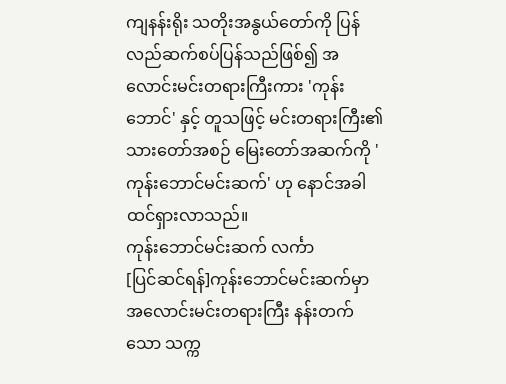ကျနန်းရိုး သတိုးအနွယ်တော်ကို ပြန်လည်ဆက်စပ်ပြန်သည်ဖြစ်၍ အလောင်းမင်းတရားကြီးကား 'ကုန်းဘောင်' နှင့် တူသဖြင့် မင်းတရားကြီး၏ သားတော်အစဉ် မြေးတော်အဆက်ကို 'ကုန်းဘောင်မင်းဆက်' ဟု နောင်အခါ ထင်ရှားလာသည်။
ကုန်းဘောင်မင်းဆက် လင်္ကာ
[ပြင်ဆင်ရန်]ကုန်းဘောင်မင်းဆက်မှာ အလောင်းမင်းတရားကြီး နန်းတက်သော သက္က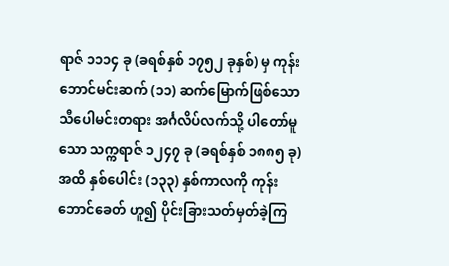ရာဇ် ၁၁၁၄ ခု (ခရစ်နှစ် ၁၇၅၂ ခုနှစ်) မှ ကုန်းဘောင်မင်းဆက် (၁၁) ဆက်မြောက်ဖြစ်သော သီပေါမင်းတရား အင်္ဂလိပ်လက်သို့ ပါတော်မူသော သက္ကရာဇ် ၁၂၄၇ ခု (ခရစ်နှစ် ၁၈၈၅ ခု) အထိ နှစ်ပေါင်း (၁၃၃) နှစ်ကာလကို ကုန်းဘောင်ခေတ် ဟူ၍ ပိုင်းခြားသတ်မှတ်ခဲ့ကြ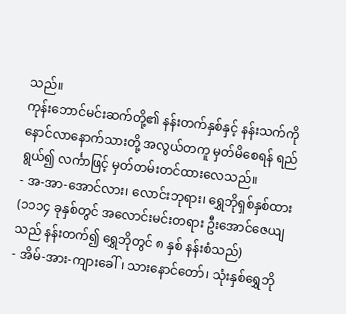သည်။
ကုန်းဘောင်မင်းဆက်တို့၏ နန်းတက်နှစ်နှင့် နန်းသက်ကို နောင်လာနောက်သားတို့ အလွယ်တကူ မှတ်မိစေရန် ရည်ရွယ်၍ လင်္ကာဖြင့် မှတ်တမ်းတင်ထားလေသည်။
- အ-အာ-အောင်လား၊ လောင်းဘုရား၊ ရွှေဘိုရှစ်နှစ်ထား (၁၁၁၄ ခုနှစ်တွင် အလောင်းမင်းတရား ဦးအောင်ဇေယျသည် နန်းတက်၍ ရွှေဘိုတွင် ၈ နှစ် နန်းစံသည်)
- အိမ်-အား-ကျားခေါ်၊ သားနောင်တော်၊ သုံးနှစ်ရွှေဘို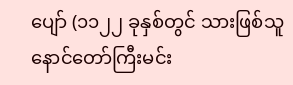ပျော် (၁၁၂၂ ခုနှစ်တွင် သားဖြစ်သူ နောင်တော်ကြီးမင်း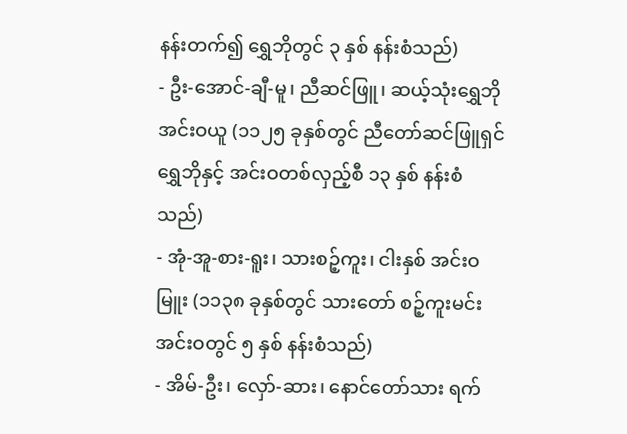နန်းတက်၍ ရွှေဘိုတွင် ၃ နှစ် နန်းစံသည်)
- ဦး-အောင်-ချီ-မူ၊ ညီဆင်ဖြူ၊ ဆယ့်သုံးရွှေဘိုအင်းဝယူ (၁၁၂၅ ခုနှစ်တွင် ညီတော်ဆင်ဖြူရှင် ရွှေဘိုနှင့် အင်းဝတစ်လှည့်စီ ၁၃ နှစ် နန်းစံသည်)
- အုံ-အူ-စား-ရူး၊ သားစဉ့်ကူး၊ ငါးနှစ် အင်းဝမြူး (၁၁၃၈ ခုနှစ်တွင် သားတော် စဉ့်ကူးမင်း အင်းဝတွင် ၅ နှစ် နန်းစံသည်)
- အိမ်-ဦး၊ လှော်-ဆား၊ နောင်တော်သား ရက်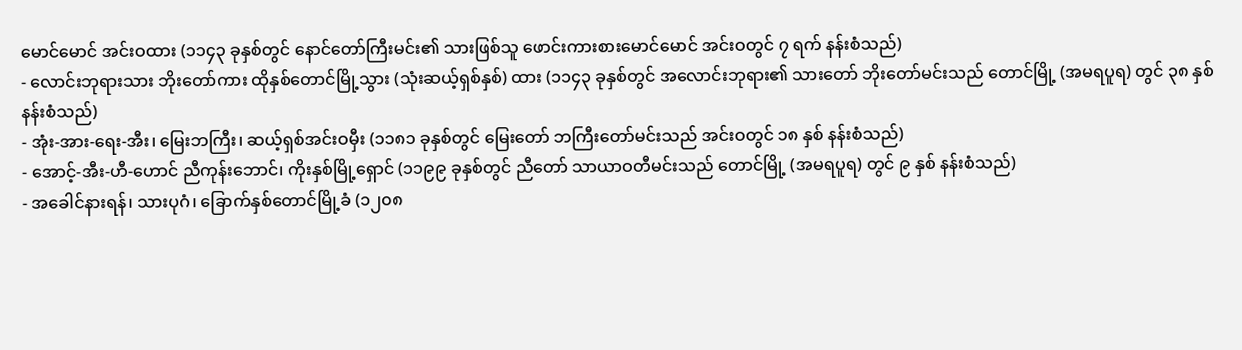မောင်မောင် အင်းဝထား (၁၁၄၃ ခုနှစ်တွင် နောင်တော်ကြီးမင်း၏ သားဖြစ်သူ ဖောင်းကားစားမောင်မောင် အင်းဝတွင် ၇ ရက် နန်းစံသည်)
- လောင်းဘုရားသား ဘိုးတော်ကား ထိုနှစ်တောင်မြို့သွား (သုံးဆယ့်ရှစ်နှစ်) ထား (၁၁၄၃ ခုနှစ်တွင် အလောင်းဘုရား၏ သားတော် ဘိုးတော်မင်းသည် တောင်မြို့ (အမရပူရ) တွင် ၃၈ နှစ် နန်းစံသည်)
- အုံး-အား-ရေး-အီး၊ မြေးဘကြီး၊ ဆယ့်ရှစ်အင်းဝမှီး (၁၁၈၁ ခုနှစ်တွင် မြေးတော် ဘကြီးတော်မင်းသည် အင်းဝတွင် ၁၈ နှစ် နန်းစံသည်)
- အောင့်-အီး-ဟီ-ဟောင် ညီကုန်းဘောင်၊ ကိုးနှစ်မြို့ရှောင် (၁၁၉၉ ခုနှစ်တွင် ညီတော် သာယာဝတီမင်းသည် တောင်မြို့ (အမရပူရ) တွင် ၉ နှစ် နန်းစံသည်)
- အခေါင်နားရန်၊ သားပုဂံ၊ ခြောက်နှစ်တောင်မြို့ခံ (၁၂၀၈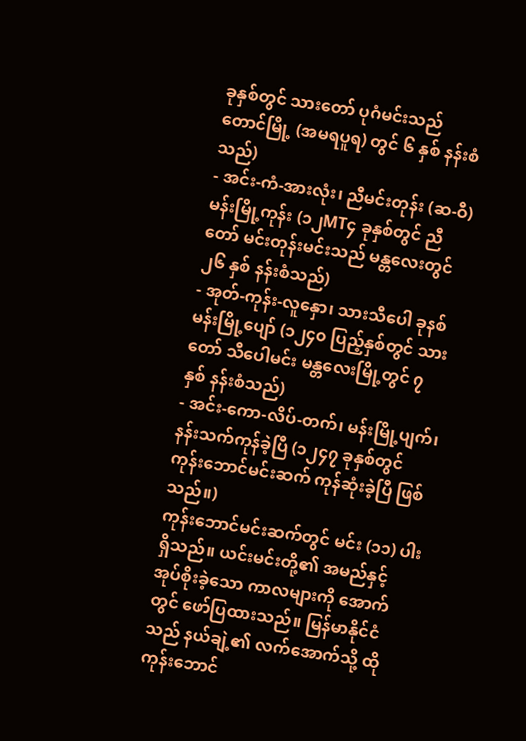ခုနှစ်တွင် သားတော် ပုဂံမင်းသည် တောင်မြို့ (အမရပူရ) တွင် ၆ နှစ် နန်းစံသည်)
- အင်း-ကံ-အားလုံး၊ ညီမင်းတုန်း (ဆ-ဝီ) မန်းမြို့ကုန်း (၁၂MT၄ ခုနှစ်တွင် ညီတော် မင်းတုန်းမင်းသည် မန္တလေးတွင် ၂၆ နှစ် နန်းစံသည်)
- အုတ်-ကုန်း-လူနှော၊ သားသီပေါ ခုနစ်မန်းမြို့ပျော် (၁၂၄၀ ပြည့်နှစ်တွင် သားတော် သီပေါမင်း မန္တလေးမြို့တွင် ၇ နှစ် နန်းစံသည်)
- အင်း-ကော-လိပ်-တက်၊ မန်းမြို့ပျက်၊ နန်းသက်ကုန်ခဲ့ပြီ (၁၂၄၇ ခုနှစ်တွင် ကုန်းဘောင်မင်းဆက် ကုန်ဆုံးခဲ့ပြီ ဖြစ်သည်။)
ကုန်းဘောင်မင်းဆက်တွင် မင်း (၁၁) ပါးရှိသည်။ ယင်းမင်းတို့၏ အမည်နှင့် အုပ်စိုးခဲ့သော ကာလများကို အောက်တွင် ဖော်ပြထားသည်။ မြန်မာနိုင်ငံသည် နယ်ချဲ့၏ လက်အောက်သို့ ထိုကုန်းဘောင်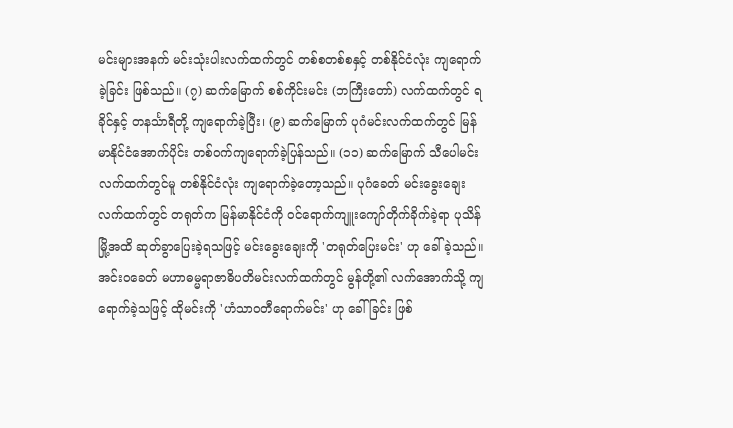မင်းများအနက် မင်းသုံးပါးလက်ထက်တွင် တစ်စတစ်စနှင့် တစ်နိုင်ငံလုံး ကျရောက်ခဲ့ခြင်း ဖြစ်သည်။ (၇) ဆက်မြောက် စစ်ကိုင်းမင်း (ဘကြီးတော်) လက်ထက်တွင် ရခိုင်နှင့် တနင်္သာရီတို့ ကျရောက်ခဲ့ပြီး၊ (၉) ဆက်မြောက် ပုဂံမင်းလက်ထက်တွင် မြန်မာနိုင်ငံအောက်ပိုင်း တစ်ဝက်ကျရောက်ခဲ့ပြန်သည်။ (၁၁) ဆက်မြောက် သီပေါမင်းလက်ထက်တွင်မူ တစ်နိုင်ငံလုံး ကျရောက်ခဲ့တော့သည်။ ပုဂံခေတ် မင်းခွေးချေးလက်ထက်တွင် တရုတ်က မြန်မာနိုင်ငံကို ဝင်ရောက်ကျူးကျော်တိုက်ခိုက်ခဲ့ရာ ပုသိန်မြို့အထိ ဆုတ်ခွာပြေးခဲ့ရသဖြင့် မင်းခွေးချေးကို 'တရုတ်ပြေးမင်း' ဟု ခေါ်ခဲ့သည်။ အင်းဝခေတ် မဟာဓမ္မရာဇာဓိပတိမင်းလက်ထက်တွင် မွန်တို့၏ လက်အောက်သို့ ကျရောက်ခဲ့သဖြင့် ထိုမင်းကို 'ဟံသာဝတီရောက်မင်း' ဟု ခေါ်ခြင်း ဖြစ်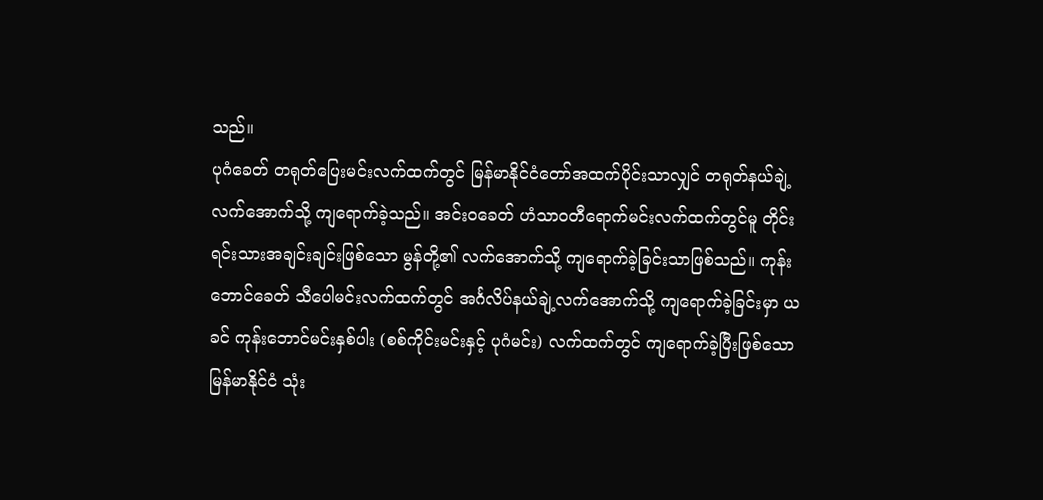သည်။
ပုဂံခေတ် တရုတ်ပြေးမင်းလက်ထက်တွင် မြန်မာနိုင်ငံတော်အထက်ပိုင်းသာလျှင် တရုတ်နယ်ချဲ့လက်အောက်သို့ ကျရောက်ခဲ့သည်။ အင်းဝခေတ် ဟံသာဝတီရောက်မင်းလက်ထက်တွင်မူ တိုင်းရင်းသားအချင်းချင်းဖြစ်သော မွန်တို့၏ လက်အောက်သို့ ကျရောက်ခဲ့ခြင်းသာဖြစ်သည်။ ကုန်းဘောင်ခေတ် သီပေါမင်းလက်ထက်တွင် အင်္ဂလိပ်နယ်ချဲ့လက်အောက်သို့ ကျရောက်ခဲ့ခြင်းမှာ ယခင် ကုန်းဘောင်မင်းနှစ်ပါး (စစ်ကိုင်းမင်းနှင့် ပုဂံမင်း) လက်ထက်တွင် ကျရောက်ခဲ့ပြီးဖြစ်သော မြန်မာနိုင်ငံ သုံး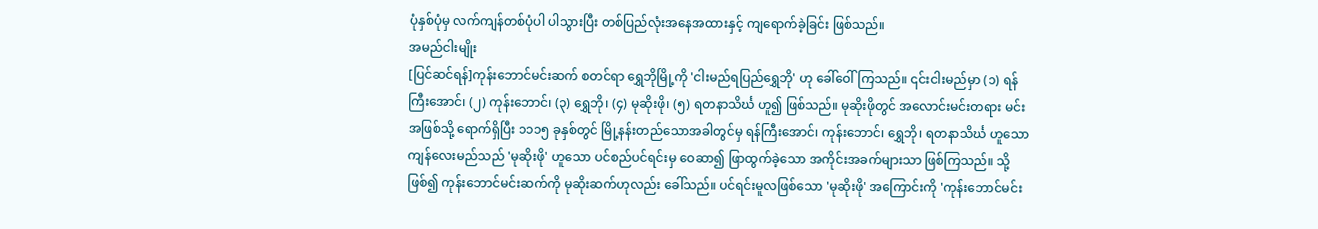ပုံနှစ်ပုံမှ လက်ကျန်တစ်ပုံပါ ပါသွားပြီး တစ်ပြည်လုံးအနေအထားနှင့် ကျရောက်ခဲ့ခြင်း ဖြစ်သည်။
အမည်ငါးမျိုး
[ပြင်ဆင်ရန်]ကုန်းဘောင်မင်းဆက် စတင်ရာ ရွှေဘိုမြို့ကို 'ငါးမည်ရပြည်ရွှေဘို' ဟု ခေါ်ဝေါ်ကြသည်။ ၎င်းငါးမည်မှာ (၁) ရန်ကြီးအောင်၊ (၂) ကုန်းဘောင်၊ (၃) ရွှေဘို၊ (၄) မုဆိုးဖို၊ (၅) ရတနာသိင်္ဃ ဟူ၍ ဖြစ်သည်။ မုဆိုးဖိုတွင် အလောင်းမင်းတရား မင်းအဖြစ်သို့ ရောက်ရှိပြီး ၁၁၁၅ ခုနှစ်တွင် မြို့နန်းတည်သောအခါတွင်မှ ရန်ကြီးအောင်၊ ကုန်းဘောင်၊ ရွှေဘို၊ ရတနာသိင်္ဃ ဟူသော ကျန်လေးမည်သည် 'မုဆိုးဖို' ဟူသော ပင်စည်ပင်ရင်းမှ ဝေဆာ၍ ဖြာထွက်ခဲ့သော အကိုင်းအခက်များသာ ဖြစ်ကြသည်။ သို့ဖြစ်၍ ကုန်းဘောင်မင်းဆက်ကို မုဆိုးဆက်ဟုလည်း ခေါ်သည်။ ပင်ရင်းမူလဖြစ်သော 'မုဆိုးဖို' အကြောင်းကို 'ကုန်းဘောင်မင်း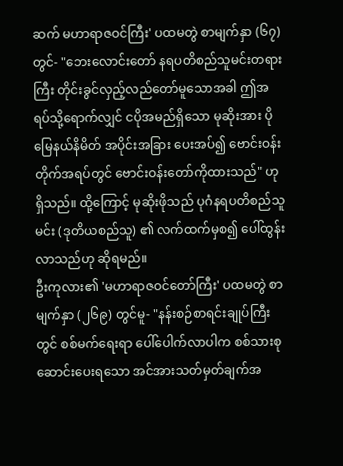ဆက် မဟာရာဇဝင်ကြီး' ပထမတွဲ စာမျက်နှာ (၆၇) တွင်- "ဘေးလောင်းတော် နရပတိစည်သူမင်းတရားကြီး တိုင်းခွင်လှည့်လည်တော်မူသောအခါ ဤအရပ်သို့ရောက်လျှင် ငပိုအမည်ရှိသော မုဆိုးအား ပိုမြေနယ်နိမိတ် အပိုင်းအခြား ပေးအပ်၍ ဗောင်းဝန်းတိုက်အရပ်တွင် ဗောင်းဝန်းတော်ကိုထားသည်" ဟုရှိသည်။ ထို့ကြောင့် မုဆိုးဖိုသည် ပုဂံနရပတိစည်သူမင်း (ဒုတိယစည်သူ) ၏ လက်ထက်မှစ၍ ပေါ်ထွန်းလာသည်ဟု ဆိုရမည်။
ဦးကုလား၏ 'မဟာရာဇဝင်တော်ကြီး' ပထမတွဲ စာမျက်နှာ (၂၆၉) တွင်မူ- "နန်းစဉ်စာရင်းချုပ်ကြီးတွင် စစ်မက်ရေးရာ ပေါ်ပေါက်လာပါက စစ်သားစုဆောင်းပေးရသော အင်အားသတ်မှတ်ချက်အ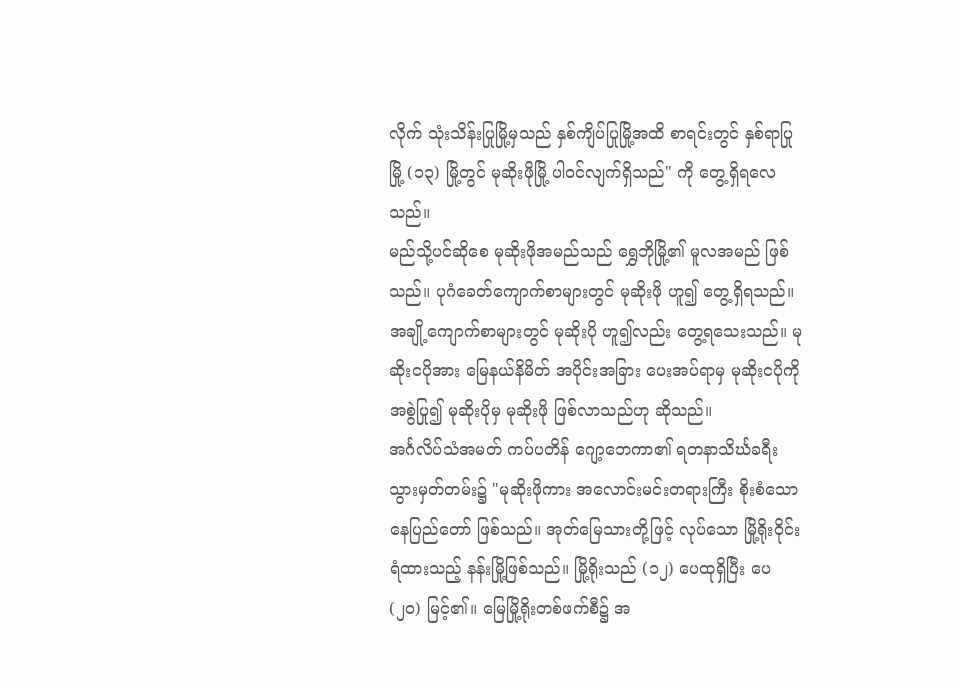လိုက် သုံးသိန်းပြုမြို့မှသည် နှစ်ကျိပ်ပြုမြို့အထိ စာရင်းတွင် နှစ်ရာပြုမြို့ (၁၃) မြို့တွင် မုဆိုးဖိုမြို့ ပါဝင်လျက်ရှိသည်" ကို တွေ့ရှိရလေသည်။
မည်သို့ပင်ဆိုစေ မုဆိုးဖိုအမည်သည် ရွှေဘိုမြို့၏ မူလအမည် ဖြစ်သည်။ ပုဂံခေတ်ကျောက်စာများတွင် မုဆိုးဖို ဟူ၍ တွေ့ရှိရသည်။ အချို့ကျောက်စာများတွင် မုဆိုးပို ဟူ၍လည်း တွေ့ရသေးသည်။ မုဆိုးငပိုအား မြေနယ်နိမိတ် အပိုင်းအခြား ပေးအပ်ရာမှ မုဆိုးငပိုကို အစွဲပြု၍ မုဆိုးပိုမှ မုဆိုးဖို ဖြစ်လာသည်ဟု ဆိုသည်။
အင်္ဂလိပ်သံအမတ် ကပ်ပတိန် ဂျော့ဘေကာ၏ ရတနာသိင်္ဃခရီးသွားမှတ်တမ်း၌ "မုဆိုးဖိုကား အလောင်းမင်းတရားကြီး စိုးစံသော နေပြည်တော် ဖြစ်သည်။ အုတ်မြေသားတို့ဖြင့် လုပ်သော မြို့ရိုးဝိုင်းရံထားသည့် နန်းမြို့ဖြစ်သည်။ မြို့ရိုးသည် (၁၂) ပေထုရှိပြီး ပေ (၂၀) မြင့်၏။ မြေမြို့ရိုးတစ်ဖက်စီ၌ အ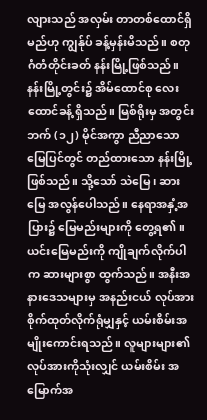လျားသည် အလှမ်း တာတစ်ထောင်ရှိမည်ဟု ကျွန်ုပ် ခန့်မှန်းမိသည်။ စတုဂံတံတိုင်းခတ် နန်းမြို့ဖြစ်သည်။ နန်းမြို့တွင်း၌ အိမ်ထောင်စု လေးထောင်ခန့် ရှိသည်။ မြစ်ရိုးမှ အတွင်းဘက် (၁၂) မိုင်အကွာ ညီညာသော မြေပြင်တွင် တည်ထားသော နန်းမြို့ဖြစ်သည်။ သို့သော် သဲမြေ၊ ဆားမြေ အလွန်ပေါသည်။ နေရာအနှံ့အပြား၌ မြေမည်းများကို တွေ့ရ၏။ ယင်းမြေမည်းကို ကျိုချက်လိုက်ပါက ဆားများစွာ ထွက်သည်။ အနီးအနားဒေသများမှ အနည်းငယ် လုပ်အားစိုက်ထုတ်လိုက်ရုံမျှနှင့် ယမ်းစိမ်းအမျိုးကောင်းရသည်။ လူများများ၏ လုပ်အားကိုသုံးလျှင် ယမ်းစိမ်း အမြောက်အ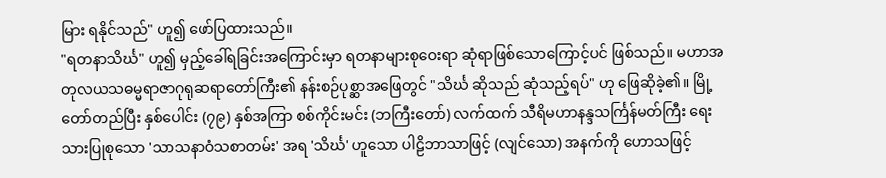မြား ရနိုင်သည်" ဟူ၍ ဖော်ပြထားသည်။
"ရတနာသိင်္ဃ" ဟူ၍ မှည့်ခေါ်ရခြင်းအကြောင်းမှာ ရတနာများစုဝေးရာ ဆုံရာဖြစ်သောကြောင့်ပင် ဖြစ်သည်။ မဟာအတုလယသဓမ္မရာဇာဂုရုဆရာတော်ကြီး၏ နန်းစဉ်ပုစ္ဆာအဖြေတွင် "သိင်္ဃ ဆိုသည် ဆုံသည့်ရပ်" ဟု ဖြေဆိုခဲ့၏။ မြို့တော်တည်ပြီး နှစ်ပေါင်း (၇၉) နှစ်အကြာ စစ်ကိုင်းမင်း (ဘကြီးတော်) လက်ထက် သီရိမဟာနန္ဒသင်္ကြန်မတ်ကြီး ရေးသားပြုစုသော 'သာသနာဝံသစာတမ်း' အရ 'သိင်္ဃ' ဟူသော ပါဠိဘာသာဖြင့် (လျင်သော) အနက်ကို ဟောသဖြင့်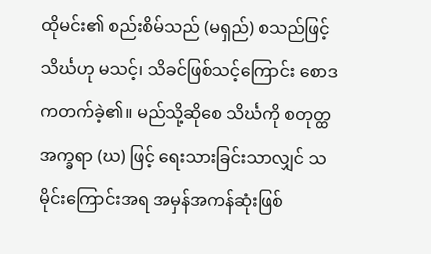ထိုမင်း၏ စည်းစိမ်သည် (မရှည်) စသည်ဖြင့် သိင်္ဃဟု မသင့်၊ သိခင်ဖြစ်သင့်ကြောင်း စောဒကတက်ခဲ့၏။ မည်သို့ဆိုစေ သိင်္ဃကို စတုတ္ထအက္ခရာ (ဃ) ဖြင့် ရေးသားခြင်းသာလျှင် သမိုင်းကြောင်းအရ အမှန်အကန်ဆုံးဖြစ်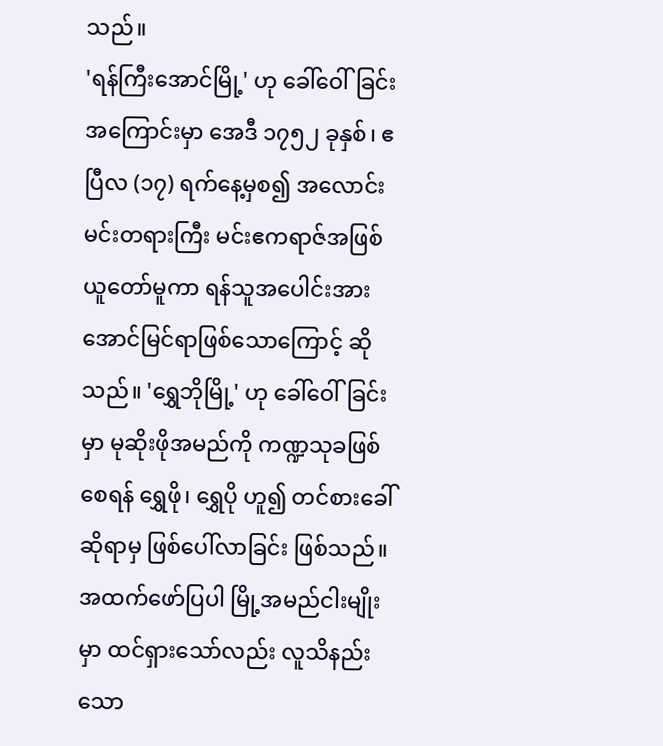သည်။
'ရန်ကြီးအောင်မြို့' ဟု ခေါ်ဝေါ်ခြင်းအကြောင်းမှာ အေဒီ ၁၇၅၂ ခုနှစ်၊ ဧပြီလ (၁၇) ရက်နေ့မှစ၍ အလောင်းမင်းတရားကြီး မင်းဧကရာဇ်အဖြစ် ယူတော်မူကာ ရန်သူအပေါင်းအား အောင်မြင်ရာဖြစ်သောကြောင့် ဆိုသည်။ 'ရွှေဘိုမြို့' ဟု ခေါ်ဝေါ်ခြင်းမှာ မုဆိုးဖိုအမည်ကို ကဏ္ဍသုခဖြစ်စေရန် ရွှေဖို၊ ရွှေပို ဟူ၍ တင်စားခေါ်ဆိုရာမှ ဖြစ်ပေါ်လာခြင်း ဖြစ်သည်။
အထက်ဖော်ပြပါ မြို့အမည်ငါးမျိုးမှာ ထင်ရှားသော်လည်း လူသိနည်းသော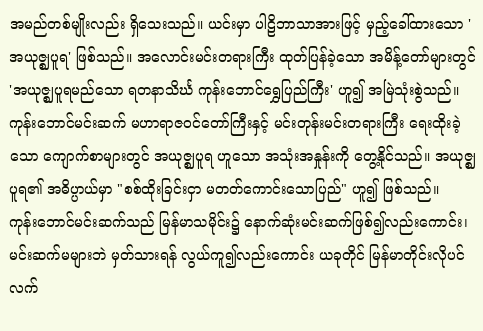အမည်တစ်မျိုးလည်း ရှိသေးသည်။ ယင်းမှာ ပါဠိဘာသာအားဖြင့် မှည့်ခေါ်ထားသော 'အယုဇ္ဈပူရ' ဖြစ်သည်။ အလောင်းမင်းတရားကြီး ထုတ်ပြန်ခဲ့သော အမိန့်တော်များတွင် 'အယုဇ္ဈပူရမည်သော ရတနာသိင်္ဃ ကုန်းဘောင်ရွှေပြည်ကြီး' ဟူ၍ အမြဲသုံးစွဲသည်။ ကုန်းဘောင်မင်းဆက် မဟာရာဇဝင်တော်ကြီးနှင့် မင်းတုန်းမင်းတရားကြီး ရေးထိုးခဲ့သော ကျောက်စာများတွင် အယုဇ္ဈပူရ ဟူသော အသုံးအနှုန်းကို တွေ့နိုင်သည်။ အယုဇ္ဈပူရ၏ အဓိပ္ပာယ်မှာ "စစ်ထိုးခြင်းငှာ မတတ်ကောင်းသောပြည်" ဟူ၍ ဖြစ်သည်။
ကုန်းဘောင်မင်းဆက်သည် မြန်မာသမိုင်း၌ နောက်ဆုံးမင်းဆက်ဖြစ်၍လည်းကောင်း၊ မင်းဆက်မများဘဲ မှတ်သားရန် လွယ်ကူ၍လည်းကောင်း ယခုတိုင် မြန်မာတိုင်းလိုပင် လက်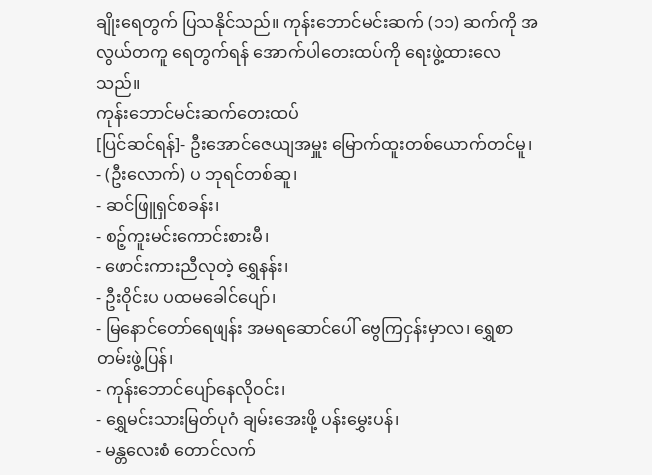ချိုးရေတွက် ပြသနိုင်သည်။ ကုန်းဘောင်မင်းဆက် (၁၁) ဆက်ကို အလွယ်တကူ ရေတွက်ရန် အောက်ပါတေးထပ်ကို ရေးဖွဲ့ထားလေသည်။
ကုန်းဘောင်မင်းဆက်တေးထပ်
[ပြင်ဆင်ရန်]- ဦးအောင်ဇေယျအမှူး မြောက်ထူးတစ်ယောက်တင်မူ၊
- (ဦးလောက်) ပ ဘုရင်တစ်ဆူ၊
- ဆင်ဖြူရှင်စခန်း၊
- စဉ့်ကူးမင်းကောင်းစားမီ၊
- ဖောင်းကားညီလုတဲ့ ရွှေနန်း၊
- ဦးဝိုင်းပ ပထမခေါင်ပျော်၊
- မြနောင်တော်ရေဖျန်း အမရဆောင်ပေါ် ဗွေကြငှန်းမှာလ၊ ရွှေစာတမ်းဖွဲ့ပြန်၊
- ကုန်းဘောင်ပျော်နေလိုဝင်း၊
- ရွှေမင်းသားမြတ်ပုဂံ ချမ်းအေးဖို့ ပန်းမွှေးပန်၊
- မန္တလေးစံ တောင်လက်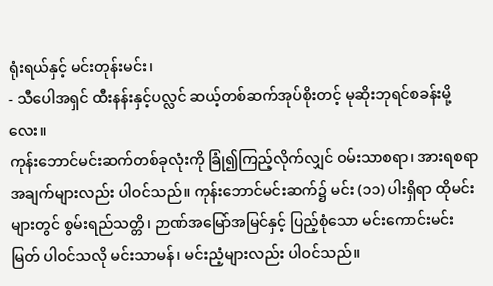ရုံးရယ်နှင့် မင်းတုန်းမင်း၊
- သီပေါအရှင် ထီးနန်းနှင့်ပလ္လင် ဆယ့်တစ်ဆက်အုပ်စိုးတင့် မုဆိုးဘုရင်စခန်းမို့လေး။
ကုန်းဘောင်မင်းဆက်တစ်ခုလုံးကို ခြုံ၍ကြည့်လိုက်လျှင် ဝမ်းသာစရာ၊ အားရစရာအချက်များလည်း ပါဝင်သည်။ ကုန်းဘောင်မင်းဆက်၌ မင်း (၁၁) ပါးရှိရာ ထိုမင်းများတွင် စွမ်းရည်သတ္တိ၊ ဉာဏ်အမြော်အမြင်နှင့် ပြည့်စုံသော မင်းကောင်းမင်းမြတ် ပါဝင်သလို မင်းသာမန်၊ မင်းညံ့များလည်း ပါဝင်သည်။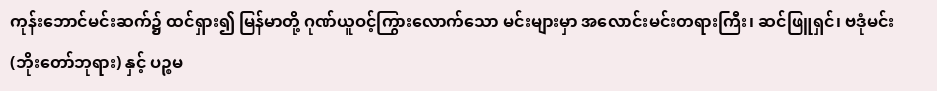ကုန်းဘောင်မင်းဆက်၌ ထင်ရှား၍ မြန်မာတို့ ဂုဏ်ယူဝင့်ကြွားလောက်သော မင်းများမှာ အလောင်းမင်းတရားကြီး၊ ဆင်ဖြူရှင်၊ ဗဒုံမင်း (ဘိုးတော်ဘုရား) နှင့် ပဉ္စမ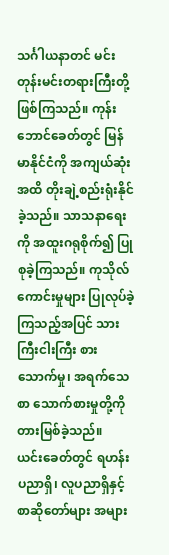သင်္ဂါယနာတင် မင်းတုန်းမင်းတရားကြီးတို့ ဖြစ်ကြသည်။ ကုန်းဘောင်ခေတ်တွင် မြန်မာနိုင်ငံကို အကျယ်ဆုံးအထိ တိုးချဲ့စည်းရုံးနိုင်ခဲ့သည်။ သာသနာရေးကို အထူးဂရုစိုက်၍ ပြုစုခဲ့ကြသည်။ ကုသိုလ်ကောင်းမှုများ ပြုလုပ်ခဲ့ကြသည့်အပြင် သားကြီးငါးကြီး စားသောက်မှု၊ အရက်သေစာ သောက်စားမှုတို့ကို တားမြစ်ခဲ့သည်။
ယင်းခေတ်တွင် ရဟန်းပညာရှိ၊ လူပညာရှိနှင့် စာဆိုတော်များ အများ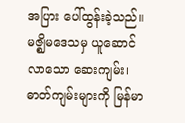အပြား ပေါ်ထွန်းခဲ့သည်။ မဇ္ဈိမဒေသမှ ယူဆောင်လာသော ဆေးကျမ်း၊ ဓာတ်ကျမ်းများကို မြန်မာ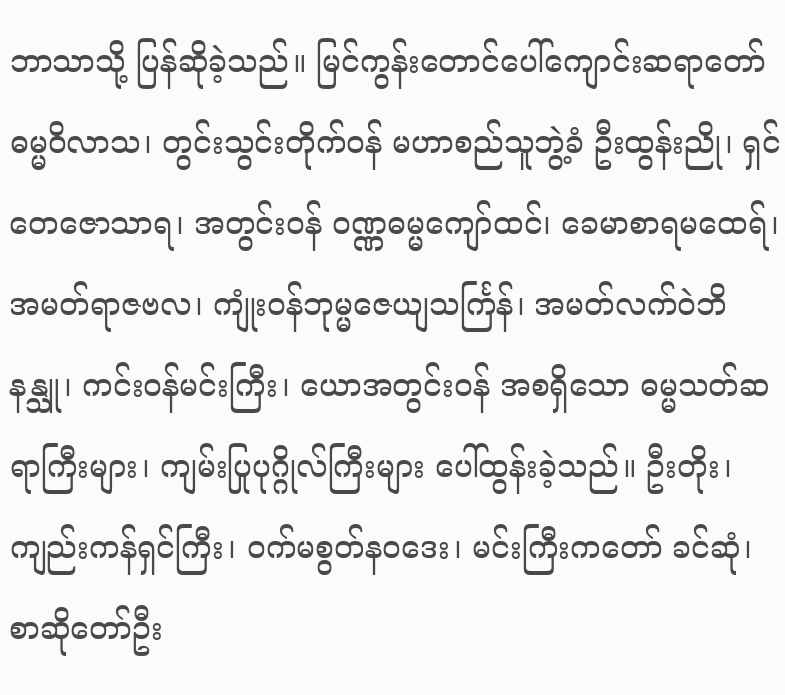ဘာသာသို့ ပြန်ဆိုခဲ့သည်။ မြင်ကွန်းတောင်ပေါ်ကျောင်းဆရာတော် ဓမ္မဝိလာသ၊ တွင်းသွင်းတိုက်ဝန် မဟာစည်သူဘွဲ့ခံ ဦးထွန်းညို၊ ရှင်တေဇောသာရ၊ အတွင်းဝန် ဝဏ္ဏဓမ္မကျော်ထင်၊ ခေမာစာရမထေရ်၊ အမတ်ရာဇဗလ၊ ကျုံးဝန်ဘုမ္မဇေယျသင်္ကြန်၊ အမတ်လက်ဝဲဘိနန္သူ၊ ကင်းဝန်မင်းကြီး၊ ယောအတွင်းဝန် အစရှိသော ဓမ္မသတ်ဆရာကြီးများ၊ ကျမ်းပြုပုဂ္ဂိုလ်ကြီးများ ပေါ်ထွန်းခဲ့သည်။ ဦးတိုး၊ ကျည်းကန်ရှင်ကြီး၊ ဝက်မစွတ်နဝဒေး၊ မင်းကြီးကတော် ခင်ဆုံ၊ စာဆိုတော်ဦး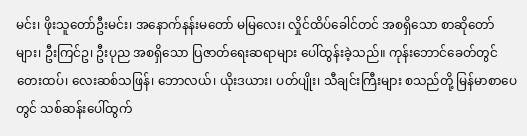မင်း၊ ဖိုးသူတော်ဦးမင်း၊ အနောက်နန်းမတော် မမြလေး၊ လှိုင်ထိပ်ခေါင်တင် အစရှိသော စာဆိုတော်များ၊ ဦးကြင်ဥ၊ ဦးပုည အစရှိသော ပြဇာတ်ရေးဆရာများ ပေါ်ထွန်းခဲ့သည်။ ကုန်းဘောင်ခေတ်တွင် တေးထပ်၊ လေးဆစ်သဖြန်၊ ဘောလယ်၊ ယိုးဒယား၊ ပတ်ပျိုး၊ သီချင်းကြီးများ စသည်တို့ မြန်မာစာပေတွင် သစ်ဆန်းပေါ်ထွက်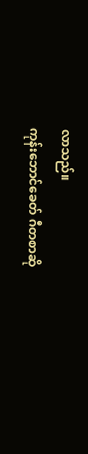လာသည်။
ကုန်းဘောင်ခေတ် ဂီတစာဆို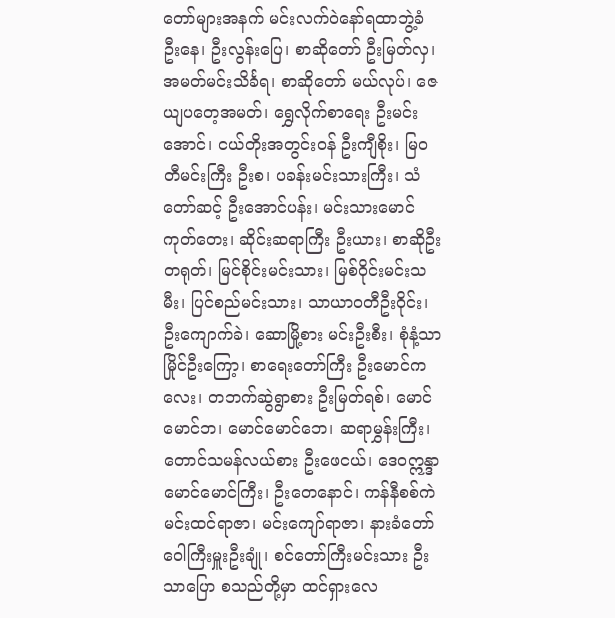တော်များအနက် မင်းလက်ဝဲနော်ရထာဘွဲ့ခံ ဦးနေ၊ ဦးလွန်းပြေ၊ စာဆိုတော် ဦးမြတ်လှ၊ အမတ်မင်းသိင်္ခရ၊ စာဆိုတော် မယ်လုပ်၊ ဇေယျပတေ့အမတ်၊ ရွှေလိုက်စာရေး ဦးမင်းအောင်၊ ငယ်တိုးအတွင်းဝန် ဦးကျီစိုး၊ မြဝတီမင်းကြီး ဦးစ၊ ပခန်းမင်းသားကြီး၊ သံတော်ဆင့် ဦးအောင်ပန်း၊ မင်းသားမောင်ကုတ်တေး၊ ဆိုင်းဆရာကြီး ဦးယား၊ စာဆိုဦးတရုတ်၊ မြင်စိုင်းမင်းသား၊ မြစ်ဝိုင်းမင်းသမီး၊ ပြင်စည်မင်းသား၊ သာယာဝတီဦးဝိုင်း၊ ဦးကျောက်ခဲ၊ ဆောမြို့စား မင်းဦးစီး၊ စုံနံ့သာမြိုင်ဦးကြော့၊ စာရေးတော်ကြီး ဦးမောင်ကလေး၊ တဘက်ဆွဲရွာစား ဦးမြတ်ရစ်၊ မောင်မောင်ဘ၊ မောင်မောင်ဘေ၊ ဆရာမွှန်းကြီး၊ တောင်သမန်လယ်စား ဦးဖေငယ်၊ ဒေဝဣန္ဒာ မောင်မောင်ကြီး၊ ဦးတေနောင်၊ ကန်နီစစ်ကဲ မင်းထင်ရာဇာ၊ မင်းကျော်ရာဇာ၊ နားခံတော်ဝေါကြီးမှူးဦးချုံ၊ စင်တော်ကြီးမင်းသား ဦးသာပြော စသည်တို့မှာ ထင်ရှားလေ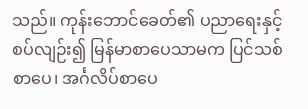သည်။ ကုန်းဘောင်ခေတ်၏ ပညာရေးနှင့် စပ်လျဉ်း၍ မြန်မာစာပေသာမက ပြင်သစ်စာပေ၊ အင်္ဂလိပ်စာပေ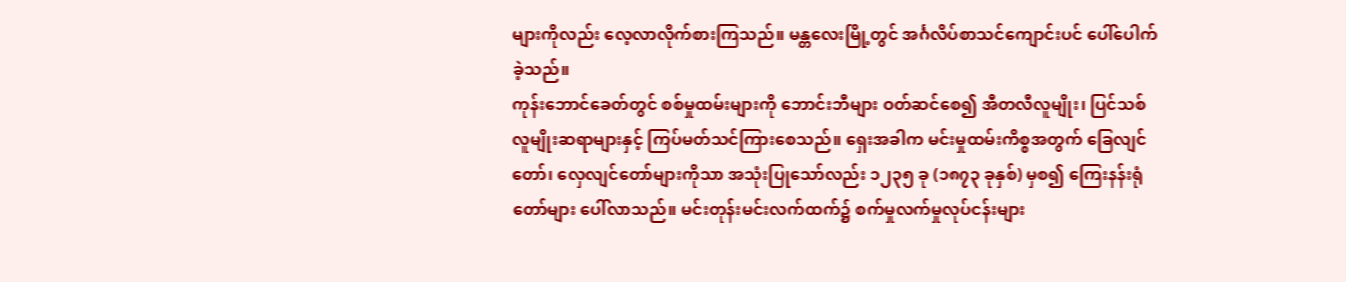များကိုလည်း လေ့လာလိုက်စားကြသည်။ မန္တလေးမြို့တွင် အင်္ဂလိပ်စာသင်ကျောင်းပင် ပေါ်ပေါက်ခဲ့သည်။
ကုန်းဘောင်ခေတ်တွင် စစ်မှုထမ်းများကို ဘောင်းဘီများ ဝတ်ဆင်စေ၍ အီတလီလူမျိုး၊ ပြင်သစ်လူမျိုးဆရာများနှင့် ကြပ်မတ်သင်ကြားစေသည်။ ရှေးအခါက မင်းမှုထမ်းကိစ္စအတွက် ခြေလျင်တော်၊ လှေလျင်တော်များကိုသာ အသုံးပြုသော်လည်း ၁၂၃၅ ခု (၁၈၇၃ ခုနှစ်) မှစ၍ ကြေးနန်းရုံတော်များ ပေါ်လာသည်။ မင်းတုန်းမင်းလက်ထက်၌ စက်မှုလက်မှုလုပ်ငန်းများ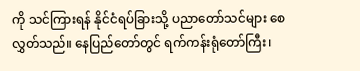ကို သင်ကြားရန် နိုင်ငံရပ်ခြားသို့ ပညာတော်သင်များ စေလွှတ်သည်။ နေပြည်တော်တွင် ရက်ကန်းရုံတော်ကြီး၊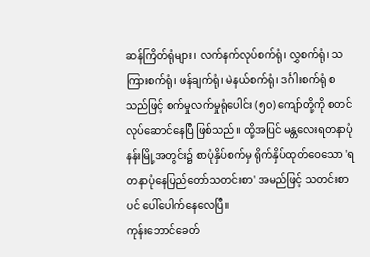ဆန်ကြိတ်ရုံများ၊ လက်နက်လုပ်စက်ရုံ၊ လွှစက်ရုံ၊ သကြားစက်ရုံ၊ ဖန်ချက်ရုံ၊ မဲနယ်စက်ရုံ၊ ဒင်္ဂါးစက်ရုံ စသည်ဖြင့် စက်မှုလက်မှုရုံပေါင်း (၅၀) ကျော်တို့ကို စတင်လုပ်ဆောင်နေပြီ ဖြစ်သည်။ ထို့အပြင် မန္တလေးရတနာပုံ နန်းမြို့အတွင်း၌ စာပုံနှိပ်စက်မှ ရိုက်နှိပ်ထုတ်ဝေသော 'ရတနာပုံနေပြည်တော်သတင်းစာ' အမည်ဖြင့် သတင်းစာပင် ပေါ်ပေါက်နေလေပြီ။
ကုန်းဘောင်ခေတ်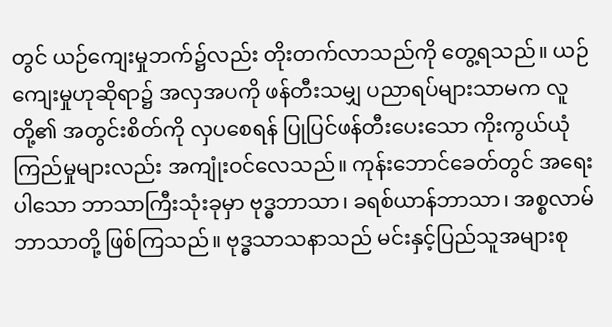တွင် ယဉ်ကျေးမှုဘက်၌လည်း တိုးတက်လာသည်ကို တွေ့ရသည်။ ယဉ်ကျေးမှုဟုဆိုရာ၌ အလှအပကို ဖန်တီးသမျှ ပညာရပ်များသာမက လူတို့၏ အတွင်းစိတ်ကို လှပစေရန် ပြုပြင်ဖန်တီးပေးသော ကိုးကွယ်ယုံကြည်မှုများလည်း အကျုံးဝင်လေသည်။ ကုန်းဘောင်ခေတ်တွင် အရေးပါသော ဘာသာကြီးသုံးခုမှာ ဗုဒ္ဓဘာသာ၊ ခရစ်ယာန်ဘာသာ၊ အစ္စလာမ်ဘာသာတို့ ဖြစ်ကြသည်။ ဗုဒ္ဓသာသနာသည် မင်းနှင့်ပြည်သူအများစု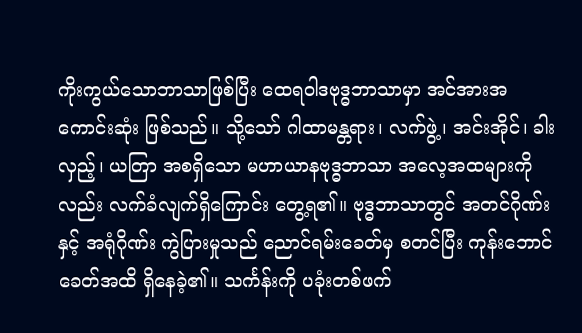ကိုးကွယ်သောဘာသာဖြစ်ပြီး ထေရဝါဒဗုဒ္ဓဘာသာမှာ အင်အားအကောင်းဆုံး ဖြစ်သည်။ သို့သော် ဂါထာမန္တရား၊ လက်ဖွဲ့၊ အင်းအိုင်၊ ခါးလှည့်၊ ယတြာ အစရှိသော မဟာယာနဗုဒ္ဓဘာသာ အလေ့အထများကိုလည်း လက်ခံလျက်ရှိကြောင်း တွေ့ရ၏။ ဗုဒ္ဓဘာသာတွင် အတင်ဂိုဏ်းနှင့် အရုံဂိုဏ်း ကွဲပြားမှုသည် ညောင်ရမ်းခေတ်မှ စတင်ပြီး ကုန်းဘောင်ခေတ်အထိ ရှိနေခဲ့၏။ သင်္ကန်းကို ပခုံးတစ်ဖက်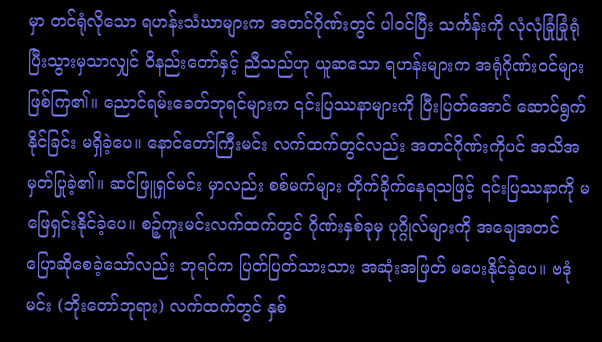မှာ တင်ရုံလိုသော ရဟန်းသံဃာများက အတင်ဂိုဏ်းတွင် ပါဝင်ပြီး သင်္ကန်းကို လုံလုံခြုံခြုံရုံပြီးသွားမှသာလျှင် ဝိနည်းတော်နှင့် ညီသည်ဟု ယူဆသော ရဟန်းများက အရုံဂိုဏ်းဝင်များ ဖြစ်ကြ၏။ ညောင်ရမ်းခေတ်ဘုရင်များက ၎င်းပြဿနာများကို ပြီးပြတ်အောင် ဆောင်ရွက်နိုင်ခြင်း မရှိခဲ့ပေ။ နောင်တော်ကြီးမင်း လက်ထက်တွင်လည်း အတင်ဂိုဏ်းကိုပင် အသိအမှတ်ပြုခဲ့၏။ ဆင်ဖြူရှင်မင်း မှာလည်း စစ်မက်များ တိုက်ခိုက်နေရသဖြင့် ၎င်းပြဿနာကို မဖြေရှင်းနိုင်ခဲ့ပေ။ စဉ့်ကူးမင်းလက်ထက်တွင် ဂိုဏ်းနှစ်ခုမှ ပုဂ္ဂိုလ်များကို အချေအတင် ပြောဆိုစေခဲ့သော်လည်း ဘုရင်က ပြတ်ပြတ်သားသား အဆုံးအဖြတ် မပေးနိုင်ခဲ့ပေ။ ဗဒုံမင်း (ဘိုးတော်ဘုရား) လက်ထက်တွင် နှစ်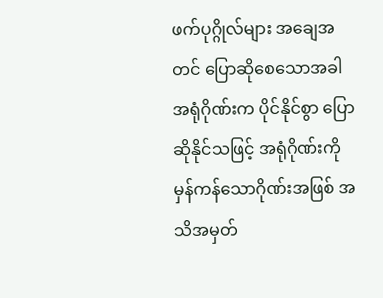ဖက်ပုဂ္ဂိုလ်များ အချေအတင် ပြောဆိုစေသောအခါ အရုံဂိုဏ်းက ပိုင်နိုင်စွာ ပြောဆိုနိုင်သဖြင့် အရုံဂိုဏ်းကို မှန်ကန်သောဂိုဏ်းအဖြစ် အသိအမှတ်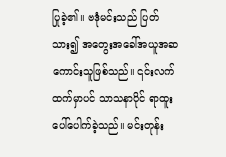ပြုခဲ့၏။ ဗဒုံမင်းသည် ပြတ်သား၍ အတွေးအခေါ်အယူအဆ ကောင်းသူဖြစ်သည်။ ၎င်းလက်ထက်မှာပင် သာသနာပိုင် ရာထူးပေါ်ပေါက်ခဲ့သည်။ မင်းတုန်း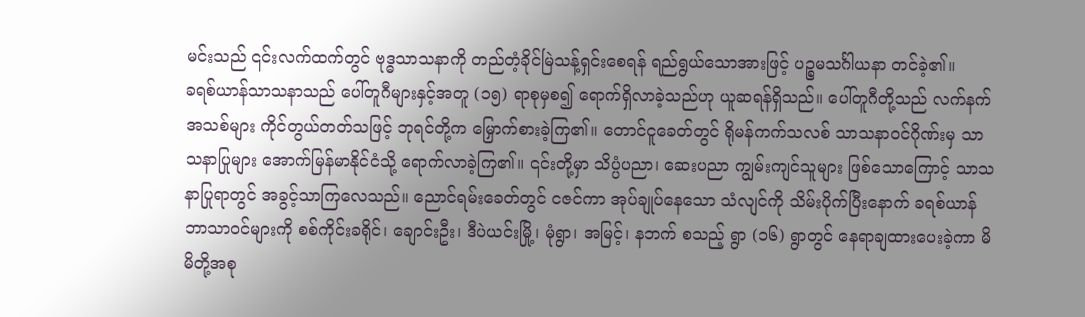မင်းသည် ၎င်းလက်ထက်တွင် ဗုဒ္ဓသာသနာကို တည်တံ့ခိုင်မြဲသန့်ရှင်းစေရန် ရည်ရွယ်သောအားဖြင့် ပဉ္စမသင်္ဂါယနာ တင်ခဲ့၏။
ခရစ်ယာန်သာသနာသည် ပေါ်တူဂီများနှင့်အတူ (၁၅) ရာစုမှစ၍ ရောက်ရှိလာခဲ့သည်ဟု ယူဆရန်ရှိသည်။ ပေါ်တူဂီတို့သည် လက်နက်အသစ်များ ကိုင်တွယ်တတ်သဖြင့် ဘုရင်တို့က မြှောက်စားခဲ့ကြ၏။ တောင်ငူခေတ်တွင် ရိုမန်ကက်သလစ် သာသနာဝင်ဂိုဏ်းမှ သာသနာပြုများ အောက်မြန်မာနိုင်ငံသို့ ရောက်လာခဲ့ကြ၏။ ၎င်းတို့မှာ သိပ္ပံပညာ၊ ဆေးပညာ ကျွမ်းကျင်သူများ ဖြစ်သောကြောင့် သာသနာပြုရာတွင် အခွင့်သာကြလေသည်။ ညောင်ရမ်းခေတ်တွင် ငဇင်ကာ အုပ်ချုပ်နေသော သံလျင်ကို သိမ်းပိုက်ပြီးနောက် ခရစ်ယာန်ဘာသာဝင်များကို စစ်ကိုင်းခရိုင်၊ ချောင်းဦး၊ ဒီပဲယင်းမြို့၊ မုံရွာ၊ အမြင့်၊ နဘက် စသည့် ရွာ (၁၆) ရွာတွင် နေရာချထားပေးခဲ့ကာ မိမိတို့အစု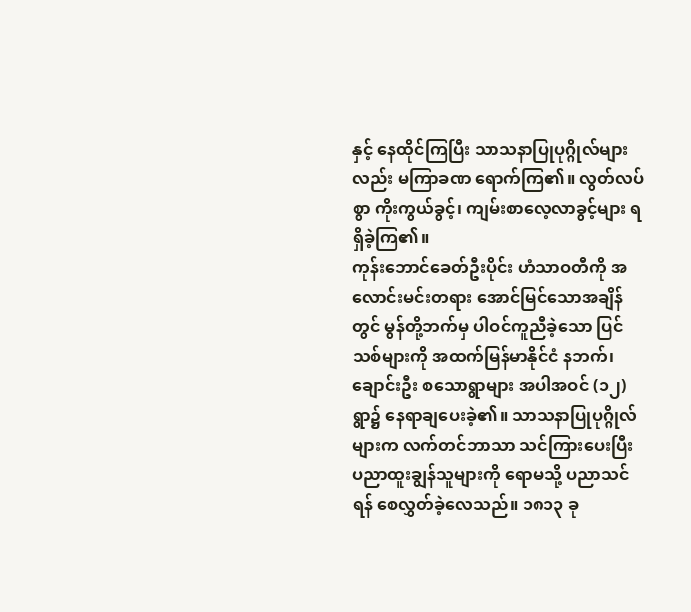နှင့် နေထိုင်ကြပြီး သာသနာပြုပုဂ္ဂိုလ်များလည်း မကြာခဏ ရောက်ကြ၏။ လွတ်လပ်စွာ ကိုးကွယ်ခွင့်၊ ကျမ်းစာလေ့လာခွင့်များ ရရှိခဲ့ကြ၏။
ကုန်းဘောင်ခေတ်ဦးပိုင်း ဟံသာဝတီကို အလောင်းမင်းတရား အောင်မြင်သောအချိန်တွင် မွန်တို့ဘက်မှ ပါဝင်ကူညီခဲ့သော ပြင်သစ်များကို အထက်မြန်မာနိုင်ငံ နဘက်၊ ချောင်းဦး စသောရွာများ အပါအဝင် (၁၂) ရွာ၌ နေရာချပေးခဲ့၏။ သာသနာပြုပုဂ္ဂိုလ်များက လက်တင်ဘာသာ သင်ကြားပေးပြီး ပညာထူးချွန်သူများကို ရောမသို့ ပညာသင်ရန် စေလွှတ်ခဲ့လေသည်။ ၁၈၁၃ ခု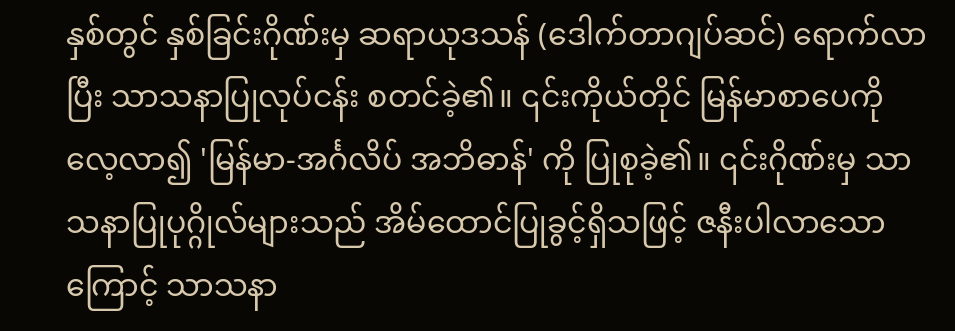နှစ်တွင် နှစ်ခြင်းဂိုဏ်းမှ ဆရာယုဒသန် (ဒေါက်တာဂျပ်ဆင်) ရောက်လာပြီး သာသနာပြုလုပ်ငန်း စတင်ခဲ့၏။ ၎င်းကိုယ်တိုင် မြန်မာစာပေကို လေ့လာ၍ 'မြန်မာ-အင်္ဂလိပ် အဘိဓာန်' ကို ပြုစုခဲ့၏။ ၎င်းဂိုဏ်းမှ သာသနာပြုပုဂ္ဂိုလ်များသည် အိမ်ထောင်ပြုခွင့်ရှိသဖြင့် ဇနီးပါလာသောကြောင့် သာသနာ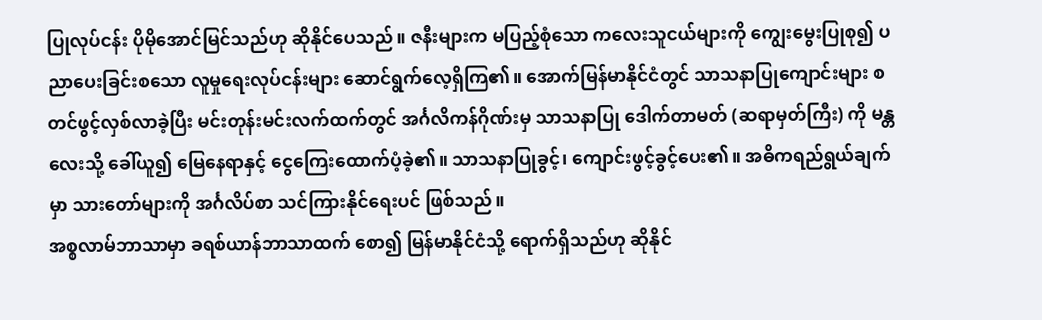ပြုလုပ်ငန်း ပိုမိုအောင်မြင်သည်ဟု ဆိုနိုင်ပေသည်။ ဇနီးများက မပြည့်စုံသော ကလေးသူငယ်များကို ကျွေးမွေးပြုစု၍ ပညာပေးခြင်းစသော လူမှုရေးလုပ်ငန်းများ ဆောင်ရွက်လေ့ရှိကြ၏။ အောက်မြန်မာနိုင်ငံတွင် သာသနာပြုကျောင်းများ စတင်ဖွင့်လှစ်လာခဲ့ပြီး မင်းတုန်းမင်းလက်ထက်တွင် အင်္ဂလိကန်ဂိုဏ်းမှ သာသနာပြု ဒေါက်တာမတ် (ဆရာမှတ်ကြီး) ကို မန္တလေးသို့ ခေါ်ယူ၍ မြေနေရာနှင့် ငွေကြေးထောက်ပံ့ခဲ့၏။ သာသနာပြုခွင့်၊ ကျောင်းဖွင့်ခွင့်ပေး၏။ အဓိကရည်ရွယ်ချက်မှာ သားတော်များကို အင်္ဂလိပ်စာ သင်ကြားနိုင်ရေးပင် ဖြစ်သည်။
အစ္စလာမ်ဘာသာမှာ ခရစ်ယာန်ဘာသာထက် စော၍ မြန်မာနိုင်ငံသို့ ရောက်ရှိသည်ဟု ဆိုနိုင်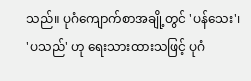သည်။ ပုဂံကျောက်စာအချို့တွင် 'ပန်သေး'၊ 'ပသည်' ဟု ရေးသားထားသဖြင့် ပုဂံ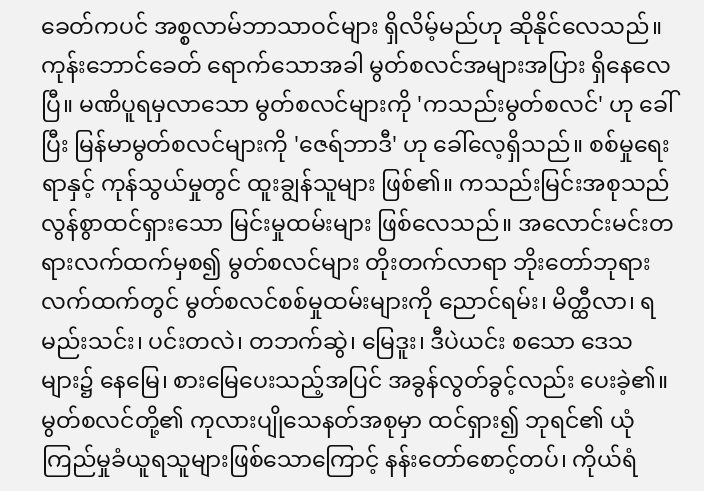ခေတ်ကပင် အစ္စလာမ်ဘာသာဝင်များ ရှိလိမ့်မည်ဟု ဆိုနိုင်လေသည်။ ကုန်းဘောင်ခေတ် ရောက်သောအခါ မွတ်စလင်အများအပြား ရှိနေလေပြီ။ မဏိပူရမှလာသော မွတ်စလင်များကို 'ကသည်းမွတ်စလင်' ဟု ခေါ်ပြီး မြန်မာမွတ်စလင်များကို 'ဇေရ်ဘာဒီ' ဟု ခေါ်လေ့ရှိသည်။ စစ်မှုရေးရာနှင့် ကုန်သွယ်မှုတွင် ထူးချွန်သူများ ဖြစ်၏။ ကသည်းမြင်းအစုသည် လွန်စွာထင်ရှားသော မြင်းမှုထမ်းများ ဖြစ်လေသည်။ အလောင်းမင်းတရားလက်ထက်မှစ၍ မွတ်စလင်များ တိုးတက်လာရာ ဘိုးတော်ဘုရားလက်ထက်တွင် မွတ်စလင်စစ်မှုထမ်းများကို ညောင်ရမ်း၊ မိတ္ထီလာ၊ ရမည်းသင်း၊ ပင်းတလဲ၊ တဘက်ဆွဲ၊ မြေဒူး၊ ဒီပဲယင်း စသော ဒေသများ၌ နေမြေ၊ စားမြေပေးသည့်အပြင် အခွန်လွတ်ခွင့်လည်း ပေးခဲ့၏။ မွတ်စလင်တို့၏ ကုလားပျိုသေနတ်အစုမှာ ထင်ရှား၍ ဘုရင်၏ ယုံကြည်မှုခံယူရသူများဖြစ်သောကြောင့် နန်းတော်စောင့်တပ်၊ ကိုယ်ရံ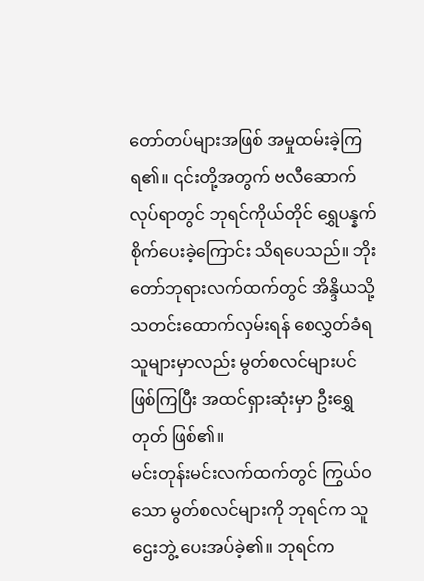တော်တပ်များအဖြစ် အမှုထမ်းခဲ့ကြရ၏။ ၎င်းတို့အတွက် ဗလီဆောက်လုပ်ရာတွင် ဘုရင်ကိုယ်တိုင် ရွှေပန္နက်စိုက်ပေးခဲ့ကြောင်း သိရပေသည်။ ဘိုးတော်ဘုရားလက်ထက်တွင် အိန္ဒိယသို့ သတင်းထောက်လှမ်းရန် စေလွှတ်ခံရသူများမှာလည်း မွတ်စလင်များပင် ဖြစ်ကြပြီး အထင်ရှားဆုံးမှာ ဦးရွှေတုတ် ဖြစ်၏။
မင်းတုန်းမင်းလက်ထက်တွင် ကြွယ်ဝသော မွတ်စလင်များကို ဘုရင်က သူဌေးဘွဲ့ ပေးအပ်ခဲ့၏။ ဘုရင်က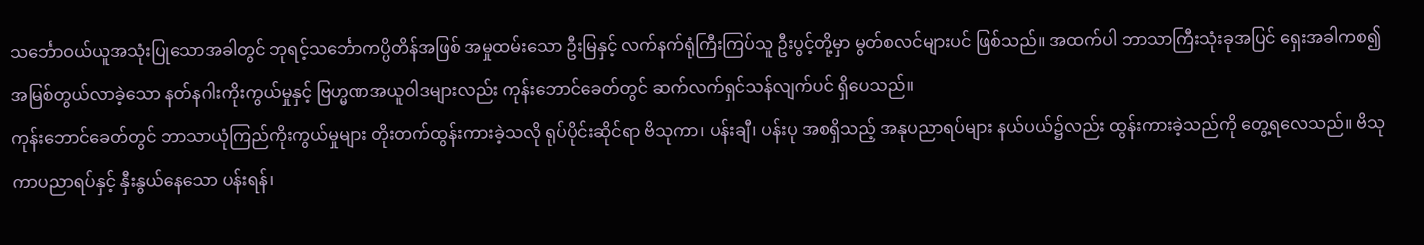သင်္ဘောဝယ်ယူအသုံးပြုသောအခါတွင် ဘုရင့်သင်္ဘောကပ္ပိတိန်အဖြစ် အမှုထမ်းသော ဦးမြနှင့် လက်နက်ရုံကြီးကြပ်သူ ဦးပွင့်တို့မှာ မွတ်စလင်များပင် ဖြစ်သည်။ အထက်ပါ ဘာသာကြီးသုံးခုအပြင် ရှေးအခါကစ၍ အမြစ်တွယ်လာခဲ့သော နတ်နဂါးကိုးကွယ်မှုနှင့် ဗြဟ္မဏအယူဝါဒများလည်း ကုန်းဘောင်ခေတ်တွင် ဆက်လက်ရှင်သန်လျက်ပင် ရှိပေသည်။
ကုန်းဘောင်ခေတ်တွင် ဘာသာယုံကြည်ကိုးကွယ်မှုများ တိုးတက်ထွန်းကားခဲ့သလို ရုပ်ပိုင်းဆိုင်ရာ ဗိသုကာ၊ ပန်းချီ၊ ပန်းပု အစရှိသည့် အနုပညာရပ်များ နယ်ပယ်၌လည်း ထွန်းကားခဲ့သည်ကို တွေ့ရလေသည်။ ဗိသုကာပညာရပ်နှင့် နှီးနွယ်နေသော ပန်းရန်၊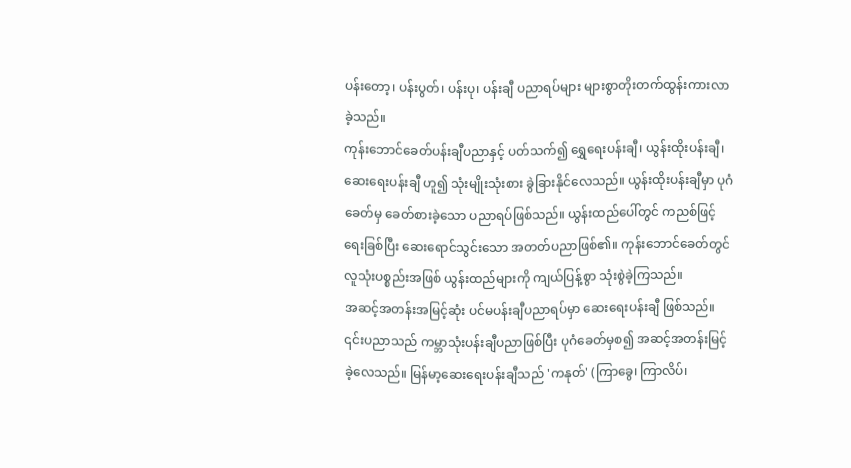ပန်းတော့၊ ပန်းပွတ်၊ ပန်းပု၊ ပန်းချီ ပညာရပ်များ များစွာတိုးတက်ထွန်းကားလာခဲ့သည်။
ကုန်းဘောင်ခေတ်ပန်းချီပညာနှင့် ပတ်သက်၍ ရွှေရေးပန်းချီ၊ ယွန်းထိုးပန်းချီ၊ ဆေးရေးပန်းချီ ဟူ၍ သုံးမျိုးသုံးစား ခွဲခြားနိုင်လေသည်။ ယွန်းထိုးပန်းချီမှာ ပုဂံခေတ်မှ ခေတ်စားခဲ့သော ပညာရပ်ဖြစ်သည်။ ယွန်းထည်ပေါ်တွင် ကညစ်ဖြင့် ရေးခြစ်ပြီး ဆေးရောင်သွင်းသော အတတ်ပညာဖြစ်၏။ ကုန်းဘောင်ခေတ်တွင် လူသုံးပစ္စည်းအဖြစ် ယွန်းထည်များကို ကျယ်ပြန့်စွာ သုံးစွဲခဲ့ကြသည်။
အဆင့်အတန်းအမြင့်ဆုံး ပင်မပန်းချီပညာရပ်မှာ ဆေးရေးပန်းချီ ဖြစ်သည်။ ၎င်းပညာသည် ကမ္ဘာသုံးပန်းချီပညာဖြစ်ပြီး ပုဂံခေတ်မှစ၍ အဆင့်အတန်းမြင့်ခဲ့လေသည်။ မြန်မာ့ဆေးရေးပန်းချီသည် 'ကနုတ်' (ကြာခွေ၊ ကြာလိပ်၊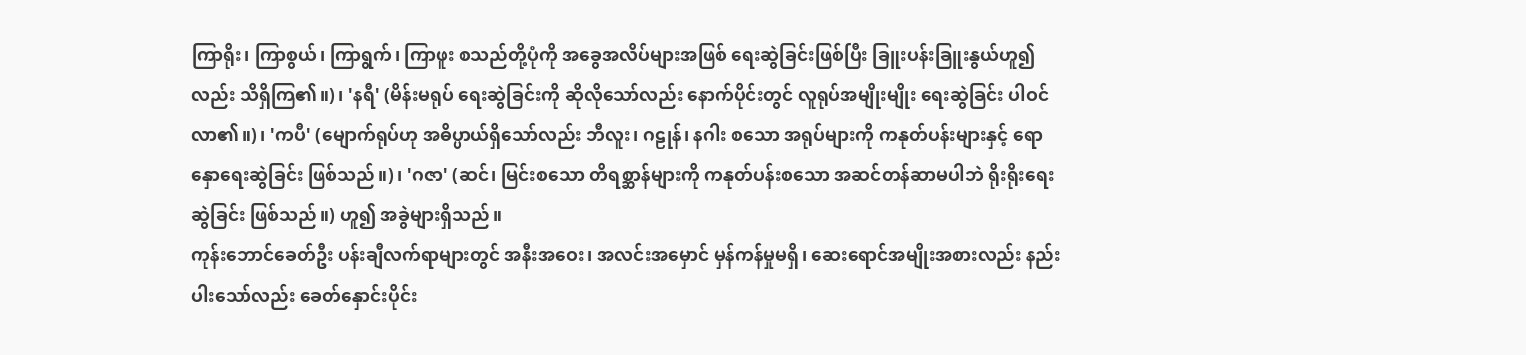ကြာရိုး၊ ကြာစွယ်၊ ကြာရွက်၊ ကြာဖူး စသည်တို့ပုံကို အခွေအလိပ်များအဖြစ် ရေးဆွဲခြင်းဖြစ်ပြီး ခြူးပန်းခြူးနွယ်ဟူ၍လည်း သိရှိကြ၏။)၊ 'နရီ' (မိန်းမရုပ် ရေးဆွဲခြင်းကို ဆိုလိုသော်လည်း နောက်ပိုင်းတွင် လူရုပ်အမျိုးမျိုး ရေးဆွဲခြင်း ပါဝင်လာ၏။)၊ 'ကပီ' (မျောက်ရုပ်ဟု အဓိပ္ပာယ်ရှိသော်လည်း ဘီလူး၊ ဂဠုန်၊ နဂါး စသော အရုပ်များကို ကနုတ်ပန်းများနှင့် ရောနှောရေးဆွဲခြင်း ဖြစ်သည်။)၊ 'ဂဇာ' (ဆင်၊ မြင်းစသော တိရစ္ဆာန်များကို ကနုတ်ပန်းစသော အဆင်တန်ဆာမပါဘဲ ရိုးရိုးရေးဆွဲခြင်း ဖြစ်သည်။) ဟူ၍ အခွဲများရှိသည်။
ကုန်းဘောင်ခေတ်ဦး ပန်းချီလက်ရာများတွင် အနီးအဝေး၊ အလင်းအမှောင် မှန်ကန်မှုမရှိ၊ ဆေးရောင်အမျိုးအစားလည်း နည်းပါးသော်လည်း ခေတ်နှောင်းပိုင်း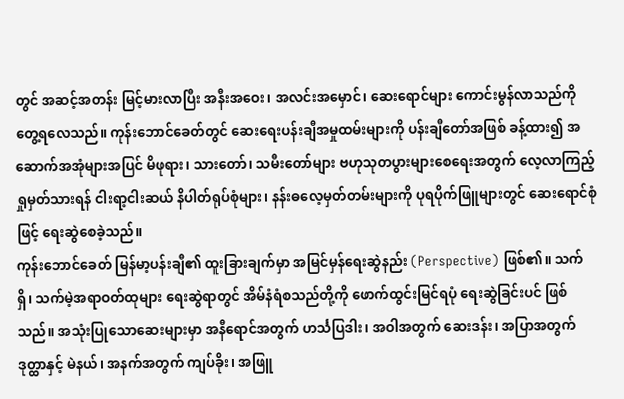တွင် အဆင့်အတန်း မြင့်မားလာပြီး အနီးအဝေး၊ အလင်းအမှောင်၊ ဆေးရောင်များ ကောင်းမွန်လာသည်ကို တွေ့ရလေသည်။ ကုန်းဘောင်ခေတ်တွင် ဆေးရေးပန်းချီအမှုထမ်းများကို ပန်းချီတော်အဖြစ် ခန့်ထား၍ အဆောက်အအုံများအပြင် မိဖုရား၊ သားတော်၊ သမီးတော်များ ဗဟုသုတပွားများစေရေးအတွက် လေ့လာကြည့်ရှုမှတ်သားရန် ငါးရာ့ငါးဆယ် နိပါတ်ရုပ်စုံများ၊ နန်းဓလေ့မှတ်တမ်းများကို ပုရပိုက်ဖြူများတွင် ဆေးရောင်စုံဖြင့် ရေးဆွဲစေခဲ့သည်။
ကုန်းဘောင်ခေတ် မြန်မာ့ပန်းချီ၏ ထူးခြားချက်မှာ အမြင်မှန်ရေးဆွဲနည်း (Perspective) ဖြစ်၏။ သက်ရှိ၊ သက်မဲ့အရာဝတ်ထုများ ရေးဆွဲရာတွင် အိမ်နံရံစသည်တို့ကို ဖောက်ထွင်းမြင်ရပုံ ရေးဆွဲခြင်းပင် ဖြစ်သည်။ အသုံးပြုသောဆေးများမှာ အနီရောင်အတွက် ဟင်္သပြဒါး၊ အဝါအတွက် ဆေးဒန်း၊ အပြာအတွက် ဒုတ္ထာနှင့် မဲနယ်၊ အနက်အတွက် ကျပ်ခိုး၊ အဖြူ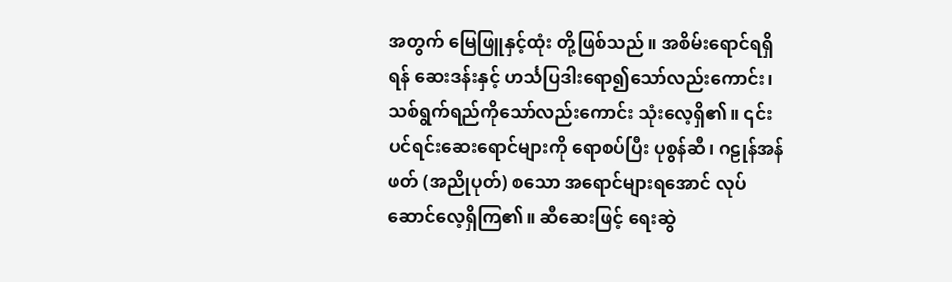အတွက် မြေဖြူနှင့်ထုံး တို့ဖြစ်သည်။ အစိမ်းရောင်ရရှိရန် ဆေးဒန်းနှင့် ဟင်္သပြဒါးရော၍သော်လည်းကောင်း၊ သစ်ရွက်ရည်ကိုသော်လည်းကောင်း သုံးလေ့ရှိ၏။ ၎င်းပင်ရင်းဆေးရောင်များကို ရောစပ်ပြီး ပုစွန်ဆီ၊ ဂဠုန်အန်ဖတ် (အညိုပုတ်) စသော အရောင်များရအောင် လုပ်ဆောင်လေ့ရှိကြ၏။ ဆီဆေးဖြင့် ရေးဆွဲ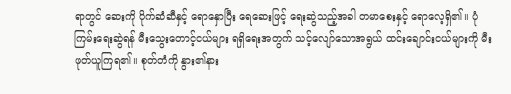ရာတွင် ဆေးကို ပိုက်ဆံဆီနှင့် ရောနှောပြီး ရေဆေးဖြင့် ရေးဆွဲသည့်အခါ တမာစေးနှင့် ရောလေ့ရှိ၏။ ပုံကြမ်းရေးဆွဲရန် မီးသွေးတောင့်ငယ်များ ရရှိရေးအတွက် သင့်လျော်သောအရွယ် ထင်းချောင်းငယ်များကို မီးဖုတ်ယူကြရ၏။ စုတ်တံကို နွား၏နား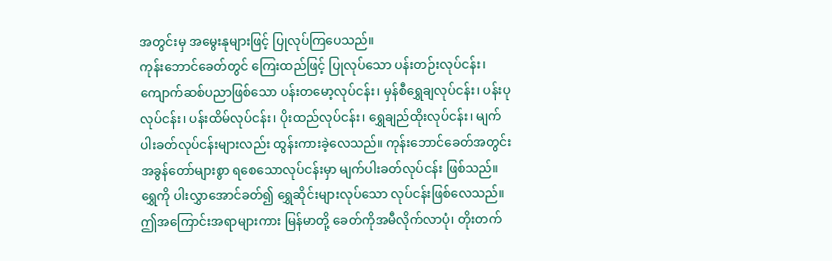အတွင်းမှ အမွေးနုများဖြင့် ပြုလုပ်ကြပေသည်။
ကုန်းဘောင်ခေတ်တွင် ကြေးထည်ဖြင့် ပြုလုပ်သော ပန်းတဉ်းလုပ်ငန်း၊ ကျောက်ဆစ်ပညာဖြစ်သော ပန်းတမော့လုပ်ငန်း၊ မှန်စီရွှေချလုပ်ငန်း၊ ပန်းပုလုပ်ငန်း၊ ပန်းထိမ်လုပ်ငန်း၊ ပိုးထည်လုပ်ငန်း၊ ရွှေချည်ထိုးလုပ်ငန်း၊ မျက်ပါးခတ်လုပ်ငန်းများလည်း ထွန်းကားခဲ့လေသည်။ ကုန်းဘောင်ခေတ်အတွင်း အခွန်တော်များစွာ ရစေသောလုပ်ငန်းမှာ မျက်ပါးခတ်လုပ်ငန်း ဖြစ်သည်။ ရွှေကို ပါးလွှာအောင်ခတ်၍ ရွှေဆိုင်းများလုပ်သော လုပ်ငန်းဖြစ်လေသည်။
ဤအကြောင်းအရာများကား မြန်မာတို့ ခေတ်ကိုအမီလိုက်လာပုံ၊ တိုးတက်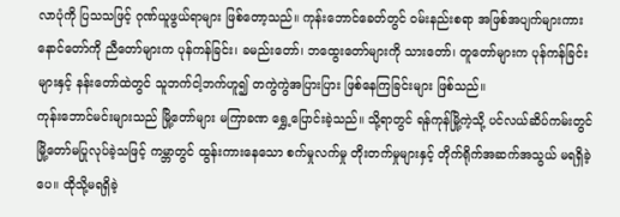လာပုံကို ပြသသဖြင့် ဂုဏ်ယူဖွယ်ရာများ ဖြစ်တော့သည်။ ကုန်းဘောင်ခေတ်တွင် ဝမ်းနည်းစရာ အဖြစ်အပျက်များကား နောင်တော်ကို ညီတော်များက ပုန်ကန်ခြင်း၊ ခမည်းတော်၊ ဘထွေးတော်များကို သားတော်၊ တူတော်များက ပုန်ကန်ခြင်းများနှင့် နန်းတော်ထဲတွင် သူဘက်ငါ့ဘက်ဟူ၍ တကွဲကွဲအပြားပြား ဖြစ်နေကြခြင်းများ ဖြစ်သည်။
ကုန်းဘောင်မင်းများသည် မြို့တော်များ မကြာခဏ ရွှေ့ပြောင်းခဲ့သည်။ သို့ရာတွင် ရန်ကုန်မြို့ကဲ့သို့ ပင်လယ်ဆိပ်ကမ်းတွင် မြို့တော်မပြုလုပ်ခဲ့သဖြင့် ကမ္ဘာတွင် ထွန်းကားနေသော စက်မှုလက်မှု တိုးတက်မှုများနှင့် တိုက်ရိုက်အဆက်အသွယ် မရရှိခဲ့ပေ။ ထိုသို့မရရှိခဲ့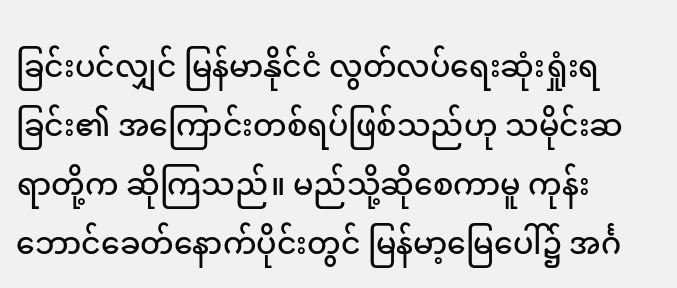ခြင်းပင်လျှင် မြန်မာနိုင်ငံ လွတ်လပ်ရေးဆုံးရှုံးရခြင်း၏ အကြောင်းတစ်ရပ်ဖြစ်သည်ဟု သမိုင်းဆရာတို့က ဆိုကြသည်။ မည်သို့ဆိုစေကာမူ ကုန်းဘောင်ခေတ်နောက်ပိုင်းတွင် မြန်မာ့မြေပေါ်၌ အင်္ဂ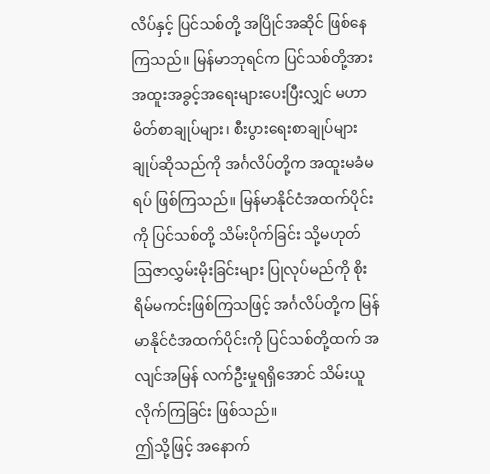လိပ်နှင့် ပြင်သစ်တို့ အပြိုင်အဆိုင် ဖြစ်နေကြသည်။ မြန်မာဘုရင်က ပြင်သစ်တို့အား အထူးအခွင့်အရေးများပေးပြီးလျှင် မဟာမိတ်စာချုပ်များ၊ စီးပွားရေးစာချုပ်များ ချုပ်ဆိုသည်ကို အင်္ဂလိပ်တို့က အထူးမခံမရပ် ဖြစ်ကြသည်။ မြန်မာနိုင်ငံအထက်ပိုင်းကို ပြင်သစ်တို့ သိမ်းပိုက်ခြင်း သို့မဟုတ် ဩဇာလွှမ်းမိုးခြင်းများ ပြုလုပ်မည်ကို စိုးရိမ်မကင်းဖြစ်ကြသဖြင့် အင်္ဂလိပ်တို့က မြန်မာနိုင်ငံအထက်ပိုင်းကို ပြင်သစ်တို့ထက် အလျင်အမြန် လက်ဦးမှုရရှိအောင် သိမ်းယူလိုက်ကြခြင်း ဖြစ်သည်။
ဤသို့ဖြင့် အနောက်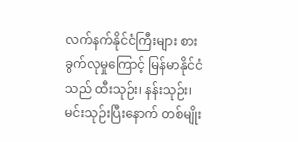လက်နက်နိုင်ငံကြီးများ စားခွက်လုမှုကြောင့် မြန်မာနိုင်ငံသည် ထီးသုဉ်း၊ နန်းသုဉ်း၊ မင်းသုဉ်းပြီးနောက် တစ်မျိုး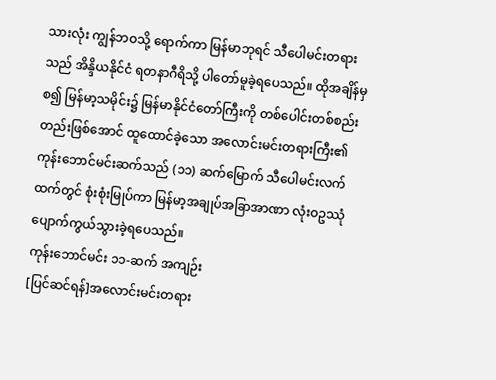သားလုံး ကျွန်ဘဝသို့ ရောက်ကာ မြန်မာဘုရင် သီပေါမင်းတရားသည် အိန္ဒိယနိုင်ငံ ရတနာဂီရိသို့ ပါတော်မူခဲ့ရပေသည်။ ထိုအချိန်မှစ၍ မြန်မာ့သမိုင်း၌ မြန်မာနိုင်ငံတော်ကြီးကို တစ်ပေါင်းတစ်စည်းတည်းဖြစ်အောင် ထူထောင်ခဲ့သော အလောင်းမင်းတရားကြီး၏ ကုန်းဘောင်မင်းဆက်သည် (၁၁) ဆက်မြောက် သီပေါမင်းလက်ထက်တွင် စုံးစုံးမြုပ်ကာ မြန်မာ့အချုပ်အခြာအာဏာ လုံးဝဥဿုံ ပျောက်ကွယ်သွားခဲ့ရပေသည်။
ကုန်းဘောင်မင်း ၁၁-ဆက် အကျဉ်း
[ပြင်ဆင်ရန်]အလောင်းမင်းတရား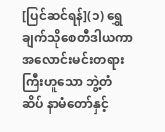[ပြင်ဆင်ရန်](၁) ရွှေချက်သိုစေတီဒါယကာ အလောင်းမင်းတရားကြီးဟူသော ဘွဲ့တံဆိပ် နာမံတော်နှင့်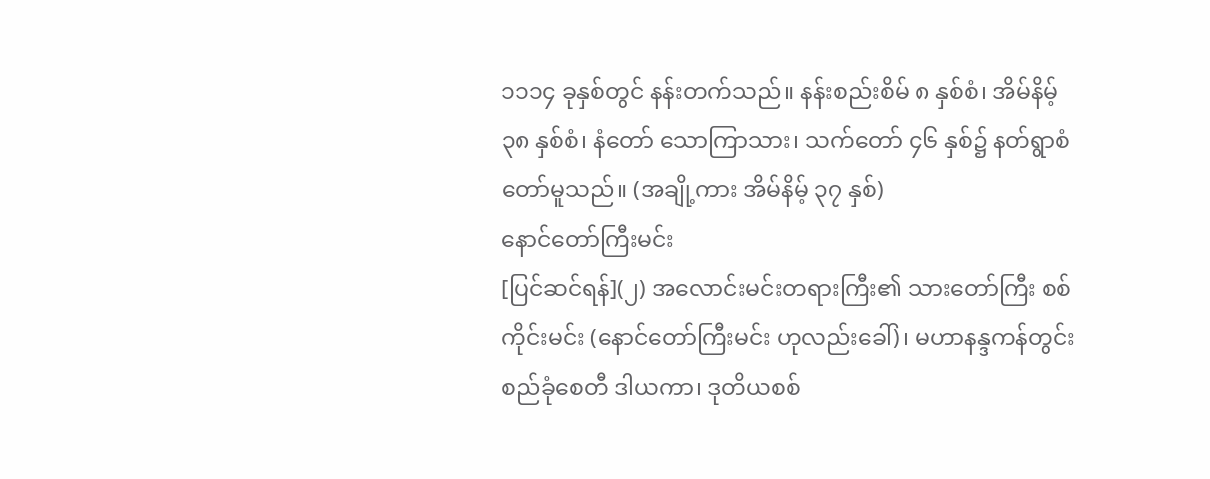၁၁၁၄ ခုနှစ်တွင် နန်းတက်သည်။ နန်းစည်းစိမ် ၈ နှစ်စံ၊ အိမ်နိမ့် ၃၈ နှစ်စံ၊ နံတော် သောကြာသား၊ သက်တော် ၄၆ နှစ်၌ နတ်ရွာစံတော်မူသည်။ (အချို့ကား အိမ်နိမ့် ၃၇ နှစ်)
နောင်တော်ကြီးမင်း
[ပြင်ဆင်ရန်](၂) အလောင်းမင်းတရားကြီး၏ သားတော်ကြီး စစ်ကိုင်းမင်း (နောင်တော်ကြီးမင်း ဟုလည်းခေါ်)၊ မဟာနန္ဒကန်တွင်းစည်ခုံစေတီ ဒါယကာ၊ ဒုတိယစစ်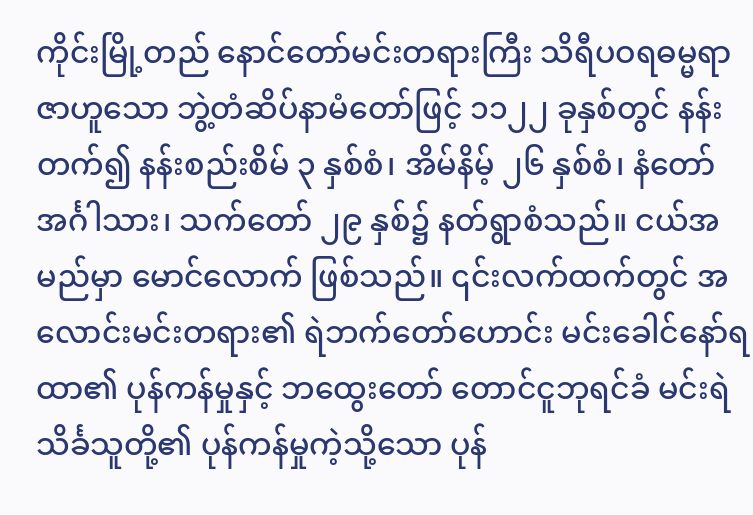ကိုင်းမြို့တည် နောင်တော်မင်းတရားကြီး သိရီပဝရဓမ္မရာဇာဟူသော ဘွဲ့တံဆိပ်နာမံတော်ဖြင့် ၁၁၂၂ ခုနှစ်တွင် နန်းတက်၍ နန်းစည်းစိမ် ၃ နှစ်စံ၊ အိမ်နိမ့် ၂၆ နှစ်စံ၊ နံတော် အင်္ဂါသား၊ သက်တော် ၂၉ နှစ်၌ နတ်ရွာစံသည်။ ငယ်အမည်မှာ မောင်လောက် ဖြစ်သည်။ ၎င်းလက်ထက်တွင် အလောင်းမင်းတရား၏ ရဲဘက်တော်ဟောင်း မင်းခေါင်နော်ရထာ၏ ပုန်ကန်မှုနှင့် ဘထွေးတော် တောင်ငူဘုရင်ခံ မင်းရဲသိင်္ခသူတို့၏ ပုန်ကန်မှုကဲ့သို့သော ပုန်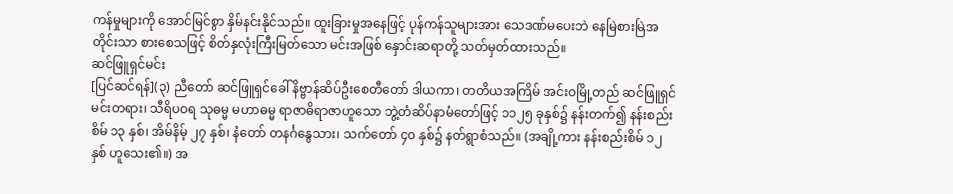ကန်မှုများကို အောင်မြင်စွာ နှိမ်နင်းနိုင်သည်။ ထူးခြားမှုအနေဖြင့် ပုန်ကန်သူများအား သေဒဏ်မပေးဘဲ နေမြဲစားမြဲအတိုင်းသာ စားစေသဖြင့် စိတ်နှလုံးကြီးမြတ်သော မင်းအဖြစ် နှောင်းဆရာတို့ သတ်မှတ်ထားသည်။
ဆင်ဖြူရှင်မင်း
[ပြင်ဆင်ရန်](၃) ညီတော် ဆင်ဖြူရှင်ခေါ် နိဗ္ဗာန်ဆိပ်ဦးစေတီတော် ဒါယကာ၊ တတိယအကြိမ် အင်းဝမြို့တည် ဆင်ဖြူရှင်မင်းတရား၊ သီရိပဝရ သုဓမ္မ မဟာဓမ္မ ရာဇာဓိရာဇာဟူသော ဘွဲ့တံဆိပ်နာမံတော်ဖြင့် ၁၁၂၅ ခုနှစ်၌ နန်းတက်၍ နန်းစည်းစိမ် ၁၃ နှစ်၊ အိမ်နိမ့် ၂၇ နှစ်၊ နံတော် တနင်္ဂနွေသား၊ သက်တော် ၄၀ နှစ်၌ နတ်ရွာစံသည်။ (အချို့ကား နန်းစည်းစိမ် ၁၂ နှစ် ဟူသေး၏။) အ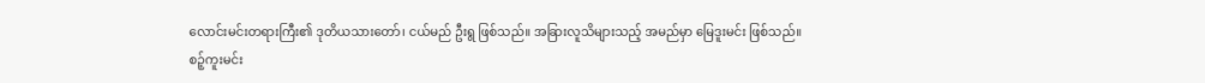လောင်းမင်းတရားကြီး၏ ဒုတိယသားတော်၊ ငယ်မည် ဦးရွ ဖြစ်သည်။ အခြားလူသိများသည့် အမည်မှာ မြေဒူးမင်း ဖြစ်သည်။
စဉ့်ကူးမင်း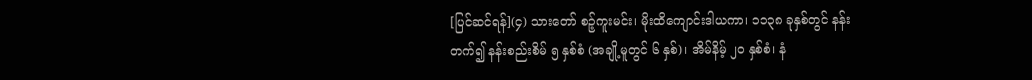[ပြင်ဆင်ရန်](၄) သားတော် စဉ့်ကူးမင်း၊ မိုးထိကျောင်းဒါယကာ၊ ၁၁၃၈ ခုနှစ်တွင် နန်းတက်၍ နန်းစည်းစိမ် ၅ နှစ်စံ (အချို့မူတွင် ၆ နှစ်)၊ အိမ်နိမ့် ၂၀ နှစ်စံ၊ နံ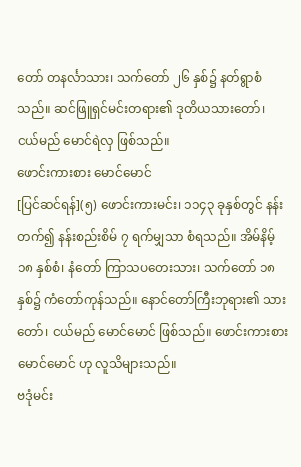တော် တနင်္လာသား၊ သက်တော် ၂၆ နှစ်၌ နတ်ရွာစံသည်။ ဆင်ဖြူရှင်မင်းတရား၏ ဒုတိယသားတော်၊ ငယ်မည် မောင်ရဲလှ ဖြစ်သည်။
ဖောင်းကားစား မောင်မောင်
[ပြင်ဆင်ရန်](၅) ဖောင်းကားမင်း၊ ၁၁၄၃ ခုနှစ်တွင် နန်းတက်၍ နန်းစည်းစိမ် ၇ ရက်မျှသာ စံရသည်။ အိမ်နိမ့် ၁၈ နှစ်စံ၊ နံတော် ကြာသပတေးသား၊ သက်တော် ၁၈ နှစ်၌ ကံတော်ကုန်သည်။ နောင်တော်ကြီးဘုရား၏ သားတော်၊ ငယ်မည် မောင်မောင် ဖြစ်သည်။ ဖောင်းကားစား မောင်မောင် ဟု လူသိများသည်။
ဗဒုံမင်း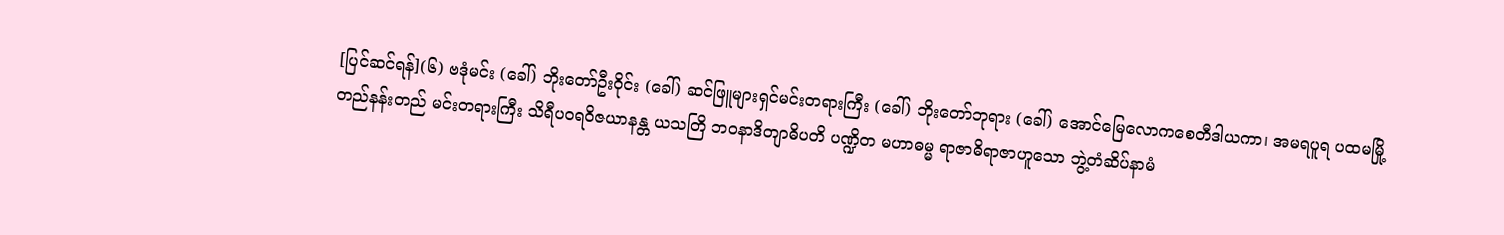[ပြင်ဆင်ရန်](၆) ဗဒုံမင်း (ခေါ်) ဘိုးတော်ဦးဝိုင်း (ခေါ်) ဆင်ဖြူများရှင်မင်းတရားကြီး (ခေါ်) ဘိုးတော်ဘုရား (ခေါ်) အောင်မြေလောကစေတီဒါယကာ၊ အမရပူရ ပထမမြို့တည်နန်းတည် မင်းတရားကြီး သိရီပဝရဝိဇယာနန္တ ယသတြိ ဘဝနာဒိတျာဓိပတိ ပဏ္ဍိတ မဟာဓမ္မ ရာဇာဓိရာဇာဟူသော ဘွဲ့တံဆိပ်နာမံ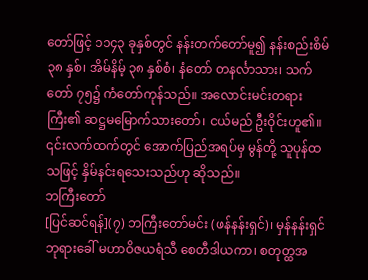တော်ဖြင့် ၁၁၄၃ ခုနှစ်တွင် နန်းတက်တော်မူ၍ နန်းစည်းစိမ် ၃၈ နှစ်၊ အိမ်နိမ့် ၃၈ နှစ်စံ၊ နံတော် တနင်္လာသား၊ သက်တော် ၇၅၌ ကံတော်ကုန်သည်။ အလောင်းမင်းတရားကြီး၏ ဆဋ္ဌမမြောက်သားတော်၊ ငယ်မည် ဦးဝိုင်းဟူ၏။ ၎င်းလက်ထက်တွင် အောက်ပြည်အရပ်မှ မွန်တို့ သူပုန်ထသဖြင့် နှိမ်နင်းရသေးသည်ဟု ဆိုသည်။
ဘကြီးတော်
[ပြင်ဆင်ရန်](၇) ဘကြီးတော်မင်း (ဖန်နန်းရှင်)၊ မှန်နန်းရှင်ဘုရားခေါ် မဟာဝိဇယရံသီ စေတီဒါယကာ၊ စတုတ္ထအ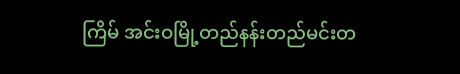ကြိမ် အင်းဝမြို့တည်နန်းတည်မင်းတ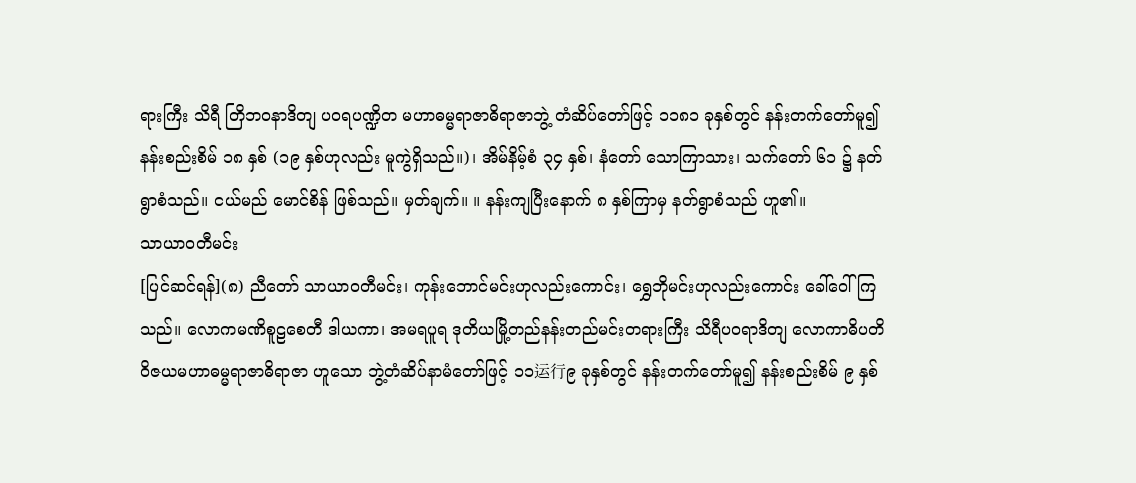ရားကြီး သိရီ တြိဘဝနာဒိတျ ပဝရပဏ္ဍိတ မဟာဓမ္မရာဇာဓိရာဇာဘွဲ့ တံဆိပ်တော်ဖြင့် ၁၁၈၁ ခုနှစ်တွင် နန်းတက်တော်မူ၍ နန်းစည်းစိမ် ၁၈ နှစ် (၁၉ နှစ်ဟုလည်း မူကွဲရှိသည်။)၊ အိမ်နိမ့်စံ ၃၄ နှစ်၊ နံတော် သောကြာသား၊ သက်တော် ၆၁ ၌ နတ်ရွာစံသည်။ ငယ်မည် မောင်စိန် ဖြစ်သည်။ မှတ်ချက်။ ။ နန်းကျပြီးနောက် ၈ နှစ်ကြာမှ နတ်ရွာစံသည် ဟူ၏။
သာယာဝတီမင်း
[ပြင်ဆင်ရန်](၈) ညီတော် သာယာဝတီမင်း၊ ကုန်းဘောင်မင်းဟုလည်းကောင်း၊ ရွှေဘိုမင်းဟုလည်းကောင်း ခေါ်ဝေါ်ကြသည်။ လောကမဏိစူဠစေတီ ဒါယကာ၊ အမရပူရ ဒုတိယမြို့တည်နန်းတည်မင်းတရားကြီး သိရီပဝရာဒိတျ လောကာဓိပတိ ဝိဇယမဟာဓမ္မရာဇာဓိရာဇာ ဟူသော ဘွဲ့တံဆိပ်နာမံတော်ဖြင့် ၁၁运行၉ ခုနှစ်တွင် နန်းတက်တော်မူ၍ နန်းစည်းစိမ် ၉ နှစ်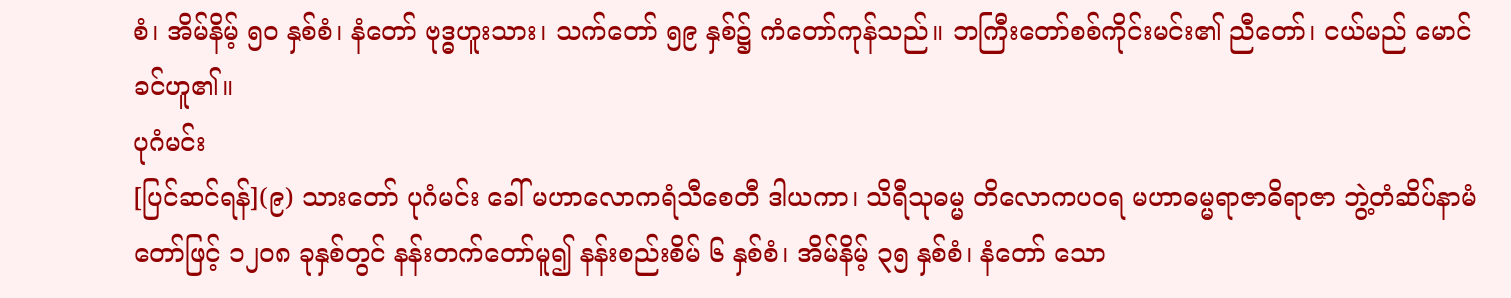စံ၊ အိမ်နိမ့် ၅၀ နှစ်စံ၊ နံတော် ဗုဒ္ဓဟူးသား၊ သက်တော် ၅၉ နှစ်၌ ကံတော်ကုန်သည်။ ဘကြီးတော်စစ်ကိုင်းမင်း၏ ညီတော်၊ ငယ်မည် မောင်ခင်ဟူ၏။
ပုဂံမင်း
[ပြင်ဆင်ရန်](၉) သားတော် ပုဂံမင်း ခေါ် မဟာလောကရံသီစေတီ ဒါယကာ၊ သိရီသုဓမ္မ တိလောကပဝရ မဟာဓမ္မရာဇာဓိရာဇာ ဘွဲ့တံဆိပ်နာမံတော်ဖြင့် ၁၂၀၈ ခုနှစ်တွင် နန်းတက်တော်မူ၍ နန်းစည်းစိမ် ၆ နှစ်စံ၊ အိမ်နိမ့် ၃၅ နှစ်စံ၊ နံတော် သော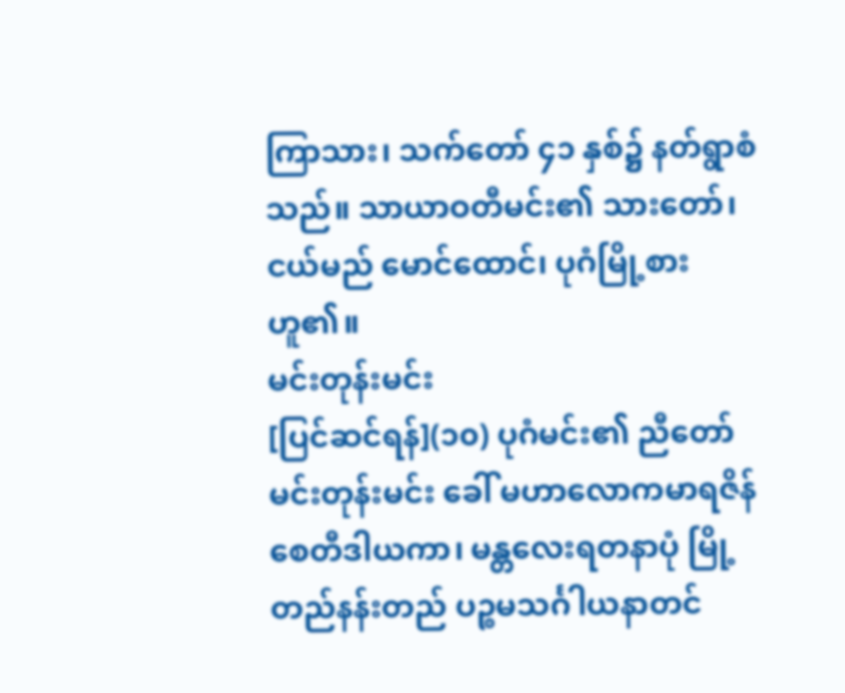ကြာသား၊ သက်တော် ၄၁ နှစ်၌ နတ်ရွာစံသည်။ သာယာဝတီမင်း၏ သားတော်၊ ငယ်မည် မောင်ထောင်၊ ပုဂံမြို့စားဟူ၏။
မင်းတုန်းမင်း
[ပြင်ဆင်ရန်](၁၀) ပုဂံမင်း၏ ညီတော် မင်းတုန်းမင်း ခေါ် မဟာလောကမာရဇိန်စေတီဒါယကာ၊ မန္တလေးရတနာပုံ မြို့တည်နန်းတည် ပဉ္စမသင်္ဂါယနာတင်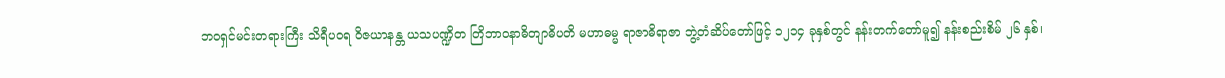ဘဝရှင်မင်းတရားကြီး သိရီပဝရ ဝိဇယာနန္တ ယသပဏ္ဍိတ တြိဘာဝနာဓိတျာဓိပတိ မဟာဓမ္မ ရာဇာဓိရာဇာ ဘွဲ့တံဆိပ်တော်ဖြင့် ၁၂၁၄ ခုနှစ်တွင် နန်းတက်တော်မူ၍ နန်းစည်းစိမ် ၂၆ နှစ်၊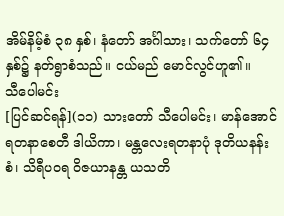အိမ်နိမ့်စံ ၃၈ နှစ်၊ နံတော် အင်္ဂါသား၊ သက်တော် ၆၄ နှစ်၌ နတ်ရွာစံသည်။ ငယ်မည် မောင်လွင်ဟူ၏။
သီပေါမင်း
[ပြင်ဆင်ရန်](၁၁) သားတော် သီပေါမင်း၊ မာန်အောင်ရတနာစေတီ ဒါယိကာ၊ မန္တလေးရတနာပုံ ဒုတိယနန်းစံ၊ သိရီပဝရ ဝိဇယာနန္တ ယသတိ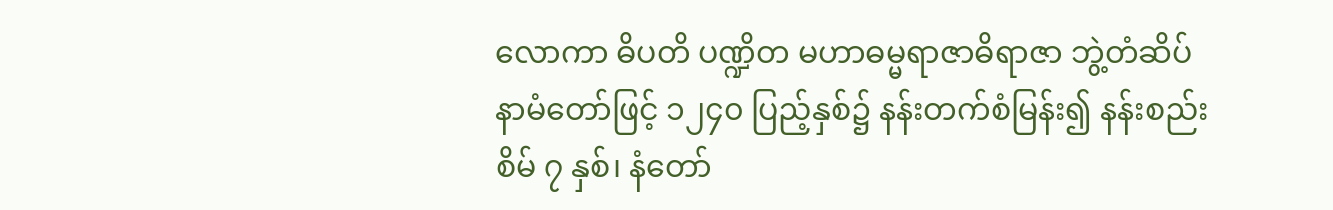လောကာ ဓိပတိ ပဏ္ဍိတ မဟာဓမ္မရာဇာဓိရာဇာ ဘွဲ့တံဆိပ်နာမံတော်ဖြင့် ၁၂၄၀ ပြည့်နှစ်၌ နန်းတက်စံမြန်း၍ နန်းစည်းစိမ် ၇ နှစ်၊ နံတော်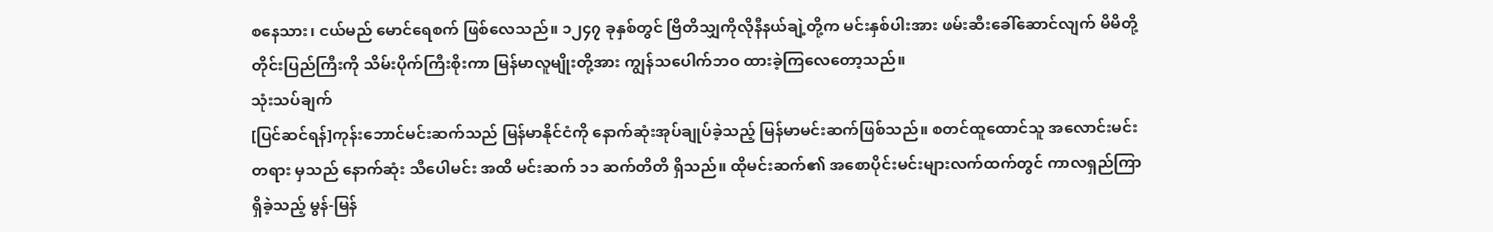စနေသား၊ ငယ်မည် မောင်ရေစက် ဖြစ်လေသည်။ ၁၂၄၇ ခုနှစ်တွင် ဗြိတိသျှကိုလိုနီနယ်ချဲ့တို့က မင်းနှစ်ပါးအား ဖမ်းဆီးခေါ်ဆောင်လျက် မိမိတို့ တိုင်းပြည်ကြီးကို သိမ်းပိုက်ကြီးစိုးကာ မြန်မာလူမျိုးတို့အား ကျွန်သပေါက်ဘဝ ထားခဲ့ကြလေတော့သည်။
သုံးသပ်ချက်
[ပြင်ဆင်ရန်]ကုန်းဘောင်မင်းဆက်သည် မြန်မာနိုင်ငံကို နောက်ဆုံးအုပ်ချုပ်ခဲ့သည့် မြန်မာမင်းဆက်ဖြစ်သည်။ စတင်ထူထောင်သူ အလောင်းမင်းတရား မှသည် နောက်ဆုံး သီပေါမင်း အထိ မင်းဆက် ၁၁ ဆက်တိတိ ရှိသည်။ ထိုမင်းဆက်၏ အစောပိုင်းမင်းများလက်ထက်တွင် ကာလရှည်ကြာရှိခဲ့သည့် မွန်-မြန်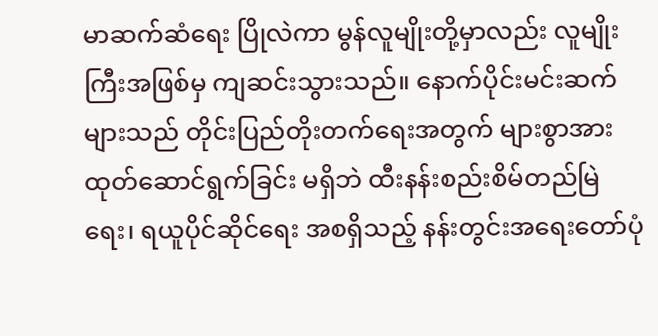မာဆက်ဆံရေး ပြိုလဲကာ မွန်လူမျိုးတို့မှာလည်း လူမျိုးကြီးအဖြစ်မှ ကျဆင်းသွားသည်။ နောက်ပိုင်းမင်းဆက်များသည် တိုင်းပြည်တိုးတက်ရေးအတွက် များစွာအားထုတ်ဆောင်ရွက်ခြင်း မရှိဘဲ ထီးနန်းစည်းစိမ်တည်မြဲရေး၊ ရယူပိုင်ဆိုင်ရေး အစရှိသည့် နန်းတွင်းအရေးတော်ပုံ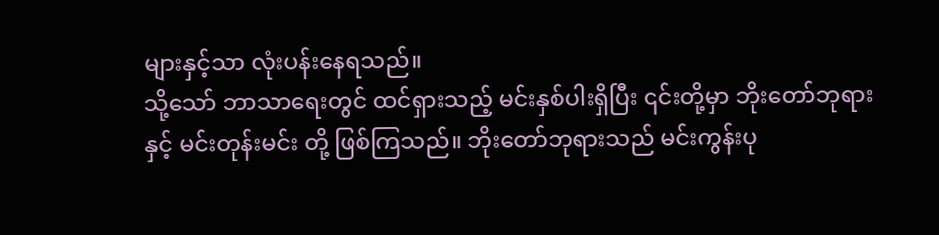များနှင့်သာ လုံးပန်းနေရသည်။
သို့သော် ဘာသာရေးတွင် ထင်ရှားသည့် မင်းနှစ်ပါးရှိပြီး ၎င်းတို့မှာ ဘိုးတော်ဘုရား နှင့် မင်းတုန်းမင်း တို့ ဖြစ်ကြသည်။ ဘိုးတော်ဘုရားသည် မင်းကွန်းပု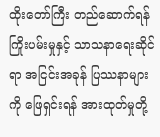ထိုးတော်ကြီး တည်ဆောက်ရန် ကြိုးပမ်းမှုနှင့် သာသနာရေးဆိုင်ရာ အငြင်းအခုန် ပြဿနာများကို ဖြေရှင်းရန် အားထုတ်မှုတို့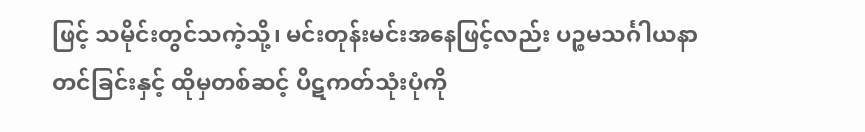ဖြင့် သမိုင်းတွင်သကဲ့သို့၊ မင်းတုန်းမင်းအနေဖြင့်လည်း ပဉ္စမသင်္ဂါယနာတင်ခြင်းနှင့် ထိုမှတစ်ဆင့် ပိဋကတ်သုံးပုံကို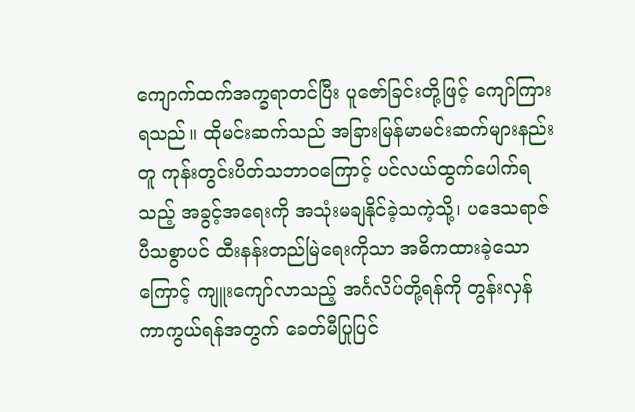ကျောက်ထက်အက္ခရာတင်ပြီး ပူဇော်ခြင်းတို့ဖြင့် ကျော်ကြားရသည်။ ထိုမင်းဆက်သည် အခြားမြန်မာမင်းဆက်များနည်းတူ ကုန်းတွင်းပိတ်သဘာဝကြောင့် ပင်လယ်ထွက်ပေါက်ရသည့် အခွင့်အရေးကို အသုံးမချနိုင်ခဲ့သကဲ့သို့၊ ပဒေသရာဇ်ပီသစွာပင် ထီးနန်းတည်မြဲရေးကိုသာ အဓိကထားခဲ့သောကြောင့် ကျူးကျော်လာသည့် အင်္ဂလိပ်တို့ရန်ကို တွန်းလှန်ကာကွယ်ရန်အတွက် ခေတ်မီပြုပြင်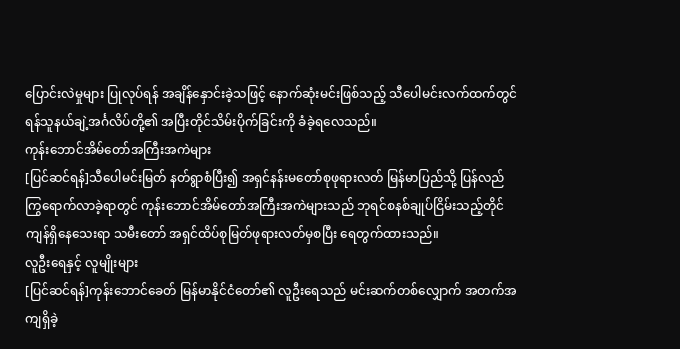ပြောင်းလဲမှုများ ပြုလုပ်ရန် အချိန်နှောင်းခဲ့သဖြင့် နောက်ဆုံးမင်းဖြစ်သည့် သီပေါမင်းလက်ထက်တွင် ရန်သူနယ်ချဲ့အင်္ဂလိပ်တို့၏ အပြီးတိုင်သိမ်းပိုက်ခြင်းကို ခံခဲ့ရလေသည်။
ကုန်းဘောင်အိမ်တော်အကြီးအကဲများ
[ပြင်ဆင်ရန်]သီပေါမင်းမြတ် နတ်ရွာစံပြီး၍ အရှင်နန်းမတော်စုဖုရားလတ် မြန်မာပြည်သို့ ပြန်လည်ကြွရောက်လာခဲ့ရာတွင် ကုန်းဘောင်အိမ်တော်အကြီးအကဲများသည် ဘုရင်စနစ်ချုပ်ငြိမ်းသည့်တိုင် ကျန်ရှိနေသေးရာ သမီးတော် အရှင်ထိပ်စုမြတ်ဖုရားလတ်မှစပြီး ရေတွက်ထားသည်။
လူဦးရေနှင့် လူမျိုးများ
[ပြင်ဆင်ရန်]ကုန်းဘောင်ခေတ် မြန်မာနိုင်ငံတော်၏ လူဦးရေသည် မင်းဆက်တစ်လျှောက် အတက်အကျရှိခဲ့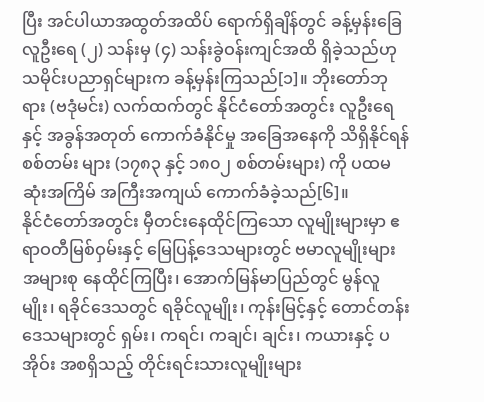ပြီး အင်ပါယာအထွတ်အထိပ် ရောက်ရှိချိန်တွင် ခန့်မှန်းခြေ လူဦးရေ (၂) သန်းမှ (၄) သန်းခွဲဝန်းကျင်အထိ ရှိခဲ့သည်ဟု သမိုင်းပညာရှင်များက ခန့်မှန်းကြသည်[၁]။ ဘိုးတော်ဘုရား (ဗဒုံမင်း) လက်ထက်တွင် နိုင်ငံတော်အတွင်း လူဦးရေနှင့် အခွန်အတုတ် ကောက်ခံနိုင်မှု အခြေအနေကို သိရှိနိုင်ရန် စစ်တမ်း များ (၁၇၈၃ နှင့် ၁၈၀၂ စစ်တမ်းများ) ကို ပထမဆုံးအကြိမ် အကြီးအကျယ် ကောက်ခံခဲ့သည်[၆]။
နိုင်ငံတော်အတွင်း မှီတင်းနေထိုင်ကြသော လူမျိုးများမှာ ဧရာဝတီမြစ်ဝှမ်းနှင့် မြေပြန့်ဒေသများတွင် ဗမာလူမျိုးများ အများစု နေထိုင်ကြပြီး၊ အောက်မြန်မာပြည်တွင် မွန်လူမျိုး၊ ရခိုင်ဒေသတွင် ရခိုင်လူမျိုး၊ ကုန်းမြင့်နှင့် တောင်တန်းဒေသများတွင် ရှမ်း၊ ကရင်၊ ကချင်၊ ချင်း၊ ကယားနှင့် ပအိုဝ်း အစရှိသည့် တိုင်းရင်းသားလူမျိုးများ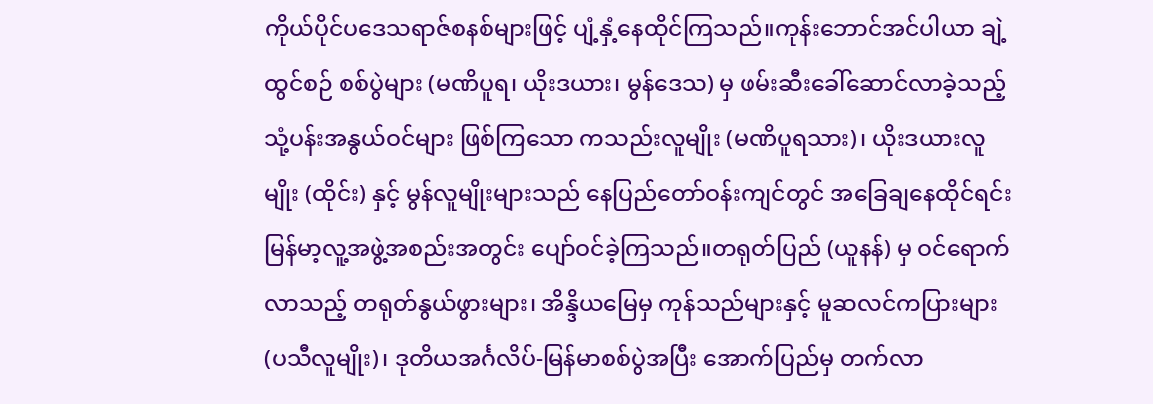ကိုယ်ပိုင်ပဒေသရာဇ်စနစ်များဖြင့် ပျံ့နှံ့နေထိုင်ကြသည်။ကုန်းဘောင်အင်ပါယာ ချဲ့ထွင်စဉ် စစ်ပွဲများ (မဏိပူရ၊ ယိုးဒယား၊ မွန်ဒေသ) မှ ဖမ်းဆီးခေါ်ဆောင်လာခဲ့သည့် သုံ့ပန်းအနွယ်ဝင်များ ဖြစ်ကြသော ကသည်းလူမျိုး (မဏိပူရသား)၊ ယိုးဒယားလူမျိုး (ထိုင်း) နှင့် မွန်လူမျိုးများသည် နေပြည်တော်ဝန်းကျင်တွင် အခြေချနေထိုင်ရင်း မြန်မာ့လူ့အဖွဲ့အစည်းအတွင်း ပျော်ဝင်ခဲ့ကြသည်။တရုတ်ပြည် (ယူနန်) မှ ဝင်ရောက်လာသည့် တရုတ်နွယ်ဖွားများ၊ အိန္ဒိယမြေမှ ကုန်သည်များနှင့် မူဆလင်ကပြားများ (ပသီလူမျိုး)၊ ဒုတိယအင်္ဂလိပ်-မြန်မာစစ်ပွဲအပြီး အောက်ပြည်မှ တက်လာ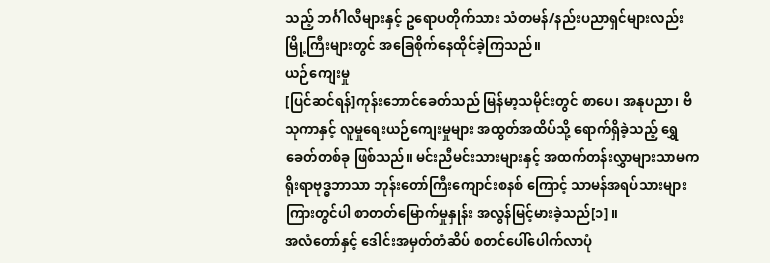သည့် ဘင်္ဂါလီများနှင့် ဥရောပတိုက်သား သံတမန်/နည်းပညာရှင်များလည်း မြို့ကြီးများတွင် အခြေစိုက်နေထိုင်ခဲ့ကြသည်။
ယဉ်ကျေးမှု
[ပြင်ဆင်ရန်]ကုန်းဘောင်ခေတ်သည် မြန်မာ့သမိုင်းတွင် စာပေ၊ အနုပညာ၊ ဗိသုကာနှင့် လူမှုရေးယဉ်ကျေးမှုများ အထွတ်အထိပ်သို့ ရောက်ရှိခဲ့သည့် ရွှေခေတ်တစ်ခု ဖြစ်သည်။ မင်းညီမင်းသားများနှင့် အထက်တန်းလွှာများသာမက ရိုးရာဗုဒ္ဓဘာသာ ဘုန်းတော်ကြီးကျောင်းစနစ် ကြောင့် သာမန်အရပ်သားများကြားတွင်ပါ စာတတ်မြောက်မှုနှုန်း အလွန်မြင့်မားခဲ့သည်[၁]။
အလံတော်နှင့် ဒေါင်းအမှတ်တံဆိပ် စတင်ပေါ်ပေါက်လာပုံ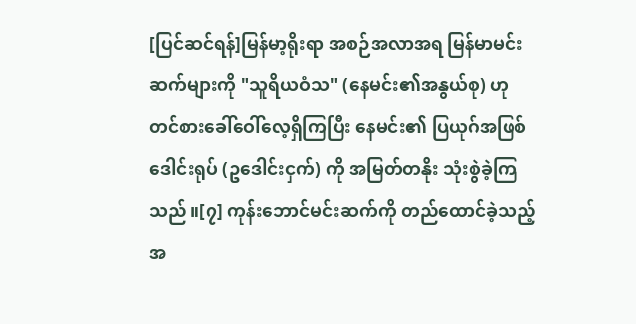[ပြင်ဆင်ရန်]မြန်မာ့ရိုးရာ အစဉ်အလာအရ မြန်မာမင်းဆက်များကို "သူရိယဝံသ" (နေမင်း၏အနွယ်စု) ဟု တင်စားခေါ်ဝေါ်လေ့ရှိကြပြီး နေမင်း၏ ပြယုဂ်အဖြစ် ဒေါင်းရုပ် (ဥဒေါင်းငှက်) ကို အမြတ်တနိုး သုံးစွဲခဲ့ကြသည်။[၇] ကုန်းဘောင်မင်းဆက်ကို တည်ထောင်ခဲ့သည့် အ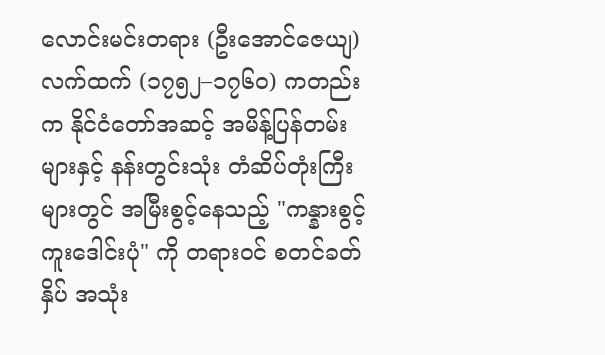လောင်းမင်းတရား (ဦးအောင်ဇေယျ) လက်ထက် (၁၇၅၂–၁၇၆၀) ကတည်းက နိုင်ငံတော်အဆင့် အမိန့်ပြန်တမ်းများနှင့် နန်းတွင်းသုံး တံဆိပ်တုံးကြီးများတွင် အမြီးစွင့်နေသည့် "ကန္နားစွင့် ကူးဒေါင်းပုံ" ကို တရားဝင် စတင်ခတ်နှိပ် အသုံး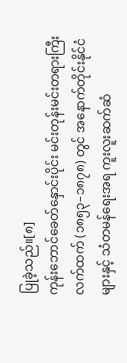ပြုခဲ့သည်။[၈]
ကုန်းဘောင်ခေတ်နှောင်းပိုင်း မင်းတုန်းမင်းတရားကြီး လက်ထက် (၁၈၅၃–၁၈၇၈) တွင် အနောက်တိုင်းနိုင်ငံများနှင့် သံတမန်ရေးအရ ကူးလူးဆက်ဆံ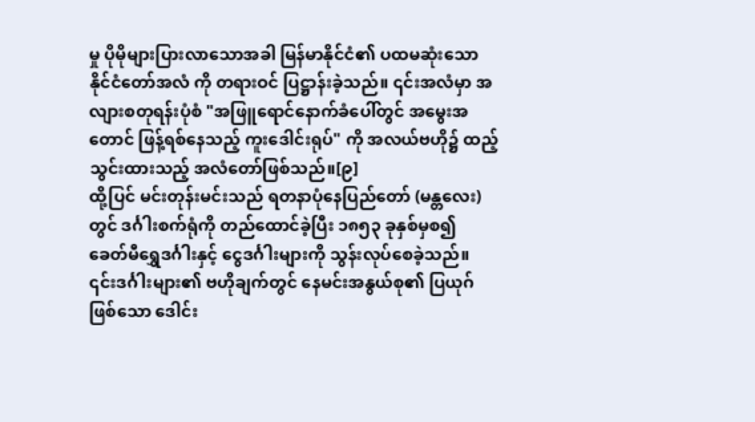မှု ပိုမိုများပြားလာသောအခါ မြန်မာနိုင်ငံ၏ ပထမဆုံးသော နိုင်ငံတော်အလံ ကို တရားဝင် ပြဋ္ဌာန်းခဲ့သည်။ ၎င်းအလံမှာ အလျားစတုရန်းပုံစံ "အဖြူရောင်နောက်ခံပေါ်တွင် အမွေးအတောင် ဖြန့်ရစ်နေသည့် ကူးဒေါင်းရုပ်" ကို အလယ်ဗဟို၌ ထည့်သွင်းထားသည့် အလံတော်ဖြစ်သည်။[၉]
ထို့ပြင် မင်းတုန်းမင်းသည် ရတနာပုံနေပြည်တော် (မန္တလေး) တွင် ဒင်္ဂါးစက်ရုံကို တည်ထောင်ခဲ့ပြီး ၁၈၅၃ ခုနှစ်မှစ၍ ခေတ်မီရွှေဒင်္ဂါးနှင့် ငွေဒင်္ဂါးများကို သွန်းလုပ်စေခဲ့သည်။ ၎င်းဒင်္ဂါးများ၏ ဗဟိုချက်တွင် နေမင်းအနွယ်စု၏ ပြယုဂ်ဖြစ်သော ဒေါင်း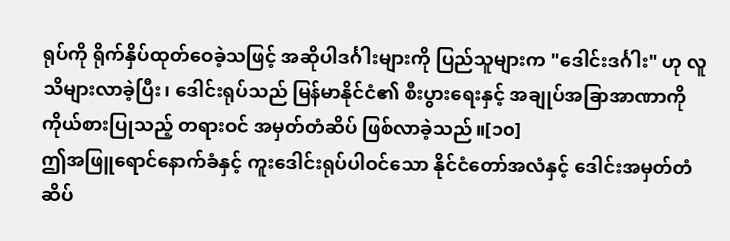ရုပ်ကို ရိုက်နှိပ်ထုတ်ဝေခဲ့သဖြင့် အဆိုပါဒင်္ဂါးများကို ပြည်သူများက "ဒေါင်းဒင်္ဂါး" ဟု လူသိများလာခဲ့ပြီး၊ ဒေါင်းရုပ်သည် မြန်မာနိုင်ငံ၏ စီးပွားရေးနှင့် အချုပ်အခြာအာဏာကို ကိုယ်စားပြုသည့် တရားဝင် အမှတ်တံဆိပ် ဖြစ်လာခဲ့သည်။[၁၀]
ဤအဖြူရောင်နောက်ခံနှင့် ကူးဒေါင်းရုပ်ပါဝင်သော နိုင်ငံတော်အလံနှင့် ဒေါင်းအမှတ်တံဆိပ်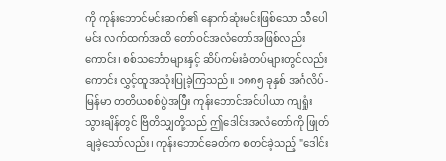ကို ကုန်းဘောင်မင်းဆက်၏ နောက်ဆုံးမင်းဖြစ်သော သီပေါမင်း လက်ထက်အထိ တော်ဝင်အလံတော်အဖြစ်လည်းကောင်း၊ စစ်သင်္ဘောများနှင့် ဆိပ်ကမ်းခံတပ်များတွင်လည်းကောင်း လွှင့်ထူအသုံးပြုခဲ့ကြသည်။ ၁၈၈၅ ခုနှစ် အင်္ဂလိပ်-မြန်မာ တတိယစစ်ပွဲအပြီး ကုန်းဘောင်အင်ပါယာ ကျရှုံးသွားချိန်တွင် ဗြိတိသျှတို့သည် ဤဒေါင်းအလံတော်ကို ဖြုတ်ချခဲ့သော်လည်း၊ ကုန်းဘောင်ခေတ်က စတင်ခဲ့သည့် "ဒေါင်း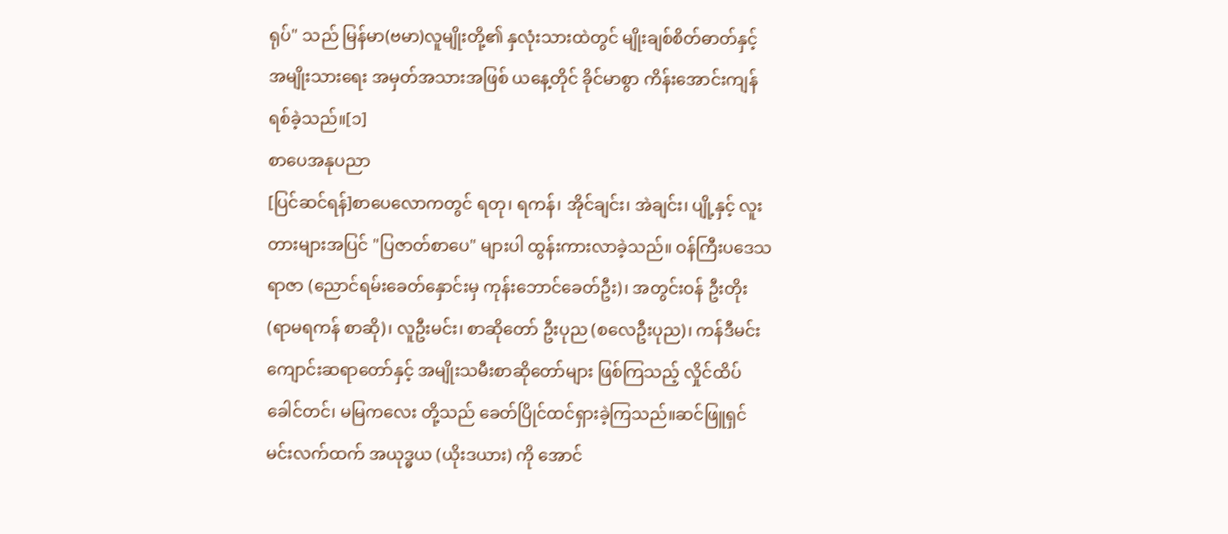ရုပ်" သည် မြန်မာ(ဗမာ)လူမျိုးတို့၏ နှလုံးသားထဲတွင် မျိုးချစ်စိတ်ဓာတ်နှင့် အမျိုးသားရေး အမှတ်အသားအဖြစ် ယနေ့တိုင် ခိုင်မာစွာ ကိန်းအောင်းကျန်ရစ်ခဲ့သည်။[၁]
စာပေအနုပညာ
[ပြင်ဆင်ရန်]စာပေလောကတွင် ရတု၊ ရကန်၊ အိုင်ချင်း၊ အဲချင်း၊ ပျို့နှင့် လူးတားများအပြင် "ပြဇာတ်စာပေ" များပါ ထွန်းကားလာခဲ့သည်။ ဝန်ကြီးပဒေသရာဇာ (ညောင်ရမ်းခေတ်နှောင်းမှ ကုန်းဘောင်ခေတ်ဦး)၊ အတွင်းဝန် ဦးတိုး (ရာမရကန် စာဆို)၊ လူဦးမင်း၊ စာဆိုတော် ဦးပုည (စလေဦးပုည)၊ ကန်ဒီမင်းကျောင်းဆရာတော်နှင့် အမျိုးသမီးစာဆိုတော်များ ဖြစ်ကြသည့် လှိုင်ထိပ်ခေါင်တင်၊ မမြကလေး တို့သည် ခေတ်ပြိုင်ထင်ရှားခဲ့ကြသည်။ဆင်ဖြူရှင်မင်းလက်ထက် အယုဒ္ဓယ (ယိုးဒယား) ကို အောင်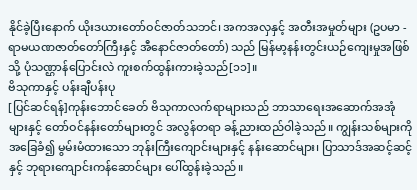နိုင်ခဲ့ပြီးနောက် ယိုးဒယားတော်ဝင်ဇာတ်သဘင်၊ အကအလှနှင့် အတီးအမှုတ်များ (ဥပမာ - ရာမယဏဇာတ်တော်ကြီးနှင့် အီနောင်ဇာတ်တော်) သည် မြန်မာ့နန်းတွင်းယဉ်ကျေးမှုအဖြစ်သို့ ပုံသဏ္ဌာန်ပြောင်းလဲ ကူးစက်ထွန်းကားခဲ့သည်[၁၁]။
ဗိသုကာနှင့် ပန်းချီပန်းပု
[ပြင်ဆင်ရန်]ကုန်းဘောင်ခေတ် ဗိသုကာလက်ရာများသည် ဘာသာရေးအဆောက်အအုံများနှင့် တော်ဝင်နန်းတော်များတွင် အလွန်တရာ ခန့်ညားထည်ဝါခဲ့သည်။ ကျွန်းသစ်များကို အခြေခံ၍ မွမ်းမံထားသော ဘုန်းကြီးကျောင်းများနှင့် နန်းဆောင်များ၊ ပြာသာဒ်အဆင့်ဆင့်နှင့် ဘုရားကျောင်းကန်ဆောင်များ ပေါ်ထွန်းခဲ့သည်။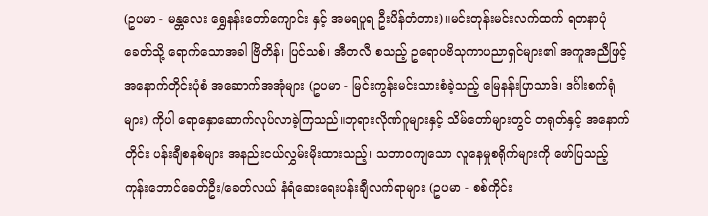(ဥပမာ - မန္တလေး ရွှေနန်းတော်ကျောင်း နှင့် အမရပူရ ဦးပိန်တံတား)။မင်းတုန်းမင်းလက်ထက် ရတနာပုံခေတ်သို့ ရောက်သောအခါ ဗြိတိန်၊ ပြင်သစ်၊ အီတလီ စသည့် ဥရောပဗိသုကာပညာရှင်များ၏ အကူအညီဖြင့် အနောက်တိုင်းပုံစံ အဆောက်အအုံများ (ဥပမာ - မြင်းကွန်းမင်းသားစံခဲ့သည့် မြေနန်းပြာသာဒ်၊ ဒင်္ဂါးစက်ရုံများ) ကိုပါ ရောနှောဆောက်လုပ်လာခဲ့ကြသည်။ဘုရားလိုဏ်ဂူများနှင့် သိမ်တော်များတွင် တရုတ်နှင့် အနောက်တိုင်း ပန်းချီစနစ်များ အနည်းငယ်လွှမ်းမိုးထားသည့်၊ သဘာဝကျသော လူနေမှုစရိုက်များကို ဖော်ပြသည့် ကုန်းဘောင်ခေတ်ဦး/ခေတ်လယ် နံရံဆေးရေးပန်းချီလက်ရာများ (ဥပမာ - စစ်ကိုင်း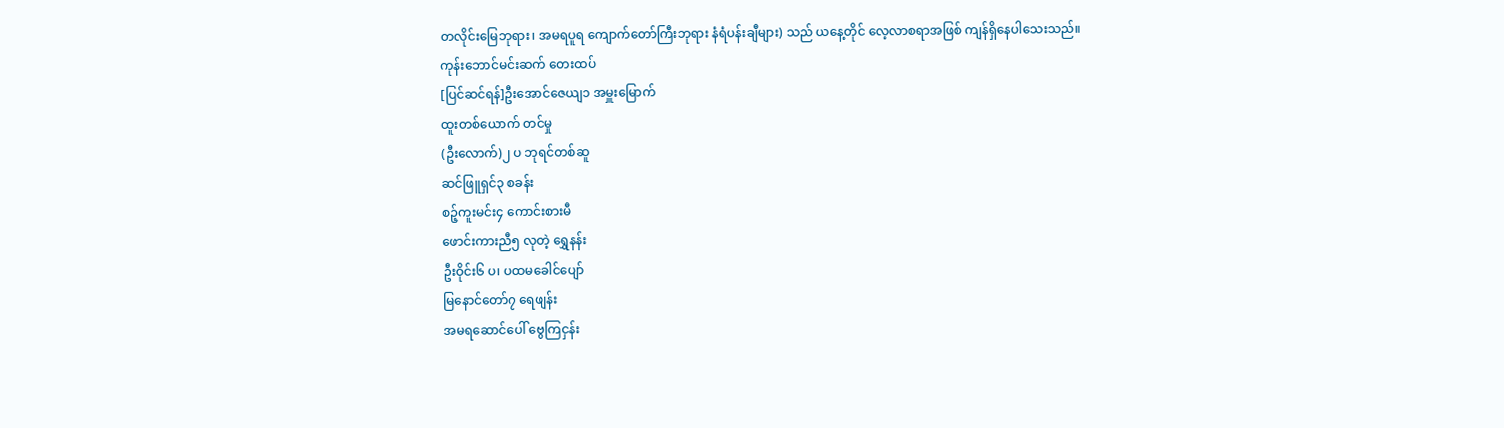တလိုင်းမြေဘုရား၊ အမရပူရ ကျောက်တော်ကြီးဘုရား နံရံပန်းချီများ) သည် ယနေ့တိုင် လေ့လာစရာအဖြစ် ကျန်ရှိနေပါသေးသည်။
ကုန်းဘောင်မင်းဆက် တေးထပ်
[ပြင်ဆင်ရန်]ဦးအောင်ဇေယျ၁ အမှူးမြောက်
ထူးတစ်ယောက် တင်မှု
(ဦးလောက်)၂ ပ ဘုရင်တစ်ဆူ
ဆင်ဖြူရှင်၃ စခန်း
စဉ့်ကူးမင်း၄ ကောင်းစားမီ
ဖောင်းကားညီ၅ လုတဲ့ ရွှေနန်း
ဦးဝိုင်း၆ ပ၊ ပထမခေါင်ပျော်
မြနောင်တော်၇ ရေဖျန်း
အမရဆောင်ပေါ် ဗွေကြငှန်း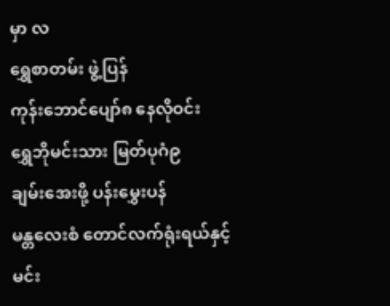မှာ လ
ရွှေစာတမ်း ဖွဲ့ပြန်
ကုန်းဘောင်ပျော်၈ နေလိုဝင်း
ရွှေဘိုမင်းသား မြတ်ပုဂံ၉
ချမ်းအေးဖို့ ပန်းမွှေးပန်
မန္တလေးစံ တောင်လက်ရုံးရယ်နှင့်
မင်း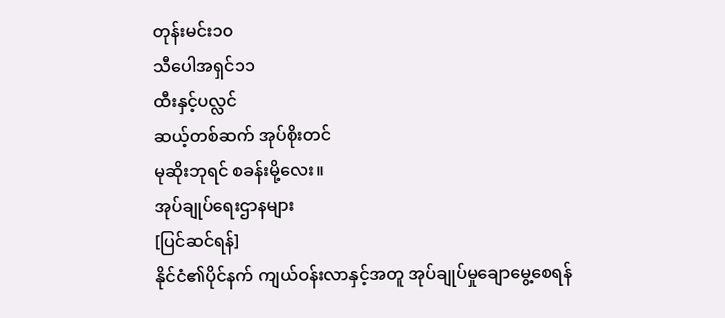တုန်းမင်း၁၀
သီပေါအရှင်၁၁
ထီးနှင့်ပလ္လင်
ဆယ့်တစ်ဆက် အုပ်စိုးတင်
မုဆိုးဘုရင် စခန်းမို့လေး။
အုပ်ချုပ်ရေးဌာနများ
[ပြင်ဆင်ရန်]
နိုင်ငံ၏ပိုင်နက် ကျယ်ဝန်းလာနှင့်အတူ အုပ်ချုပ်မှုချောမွေ့စေရန်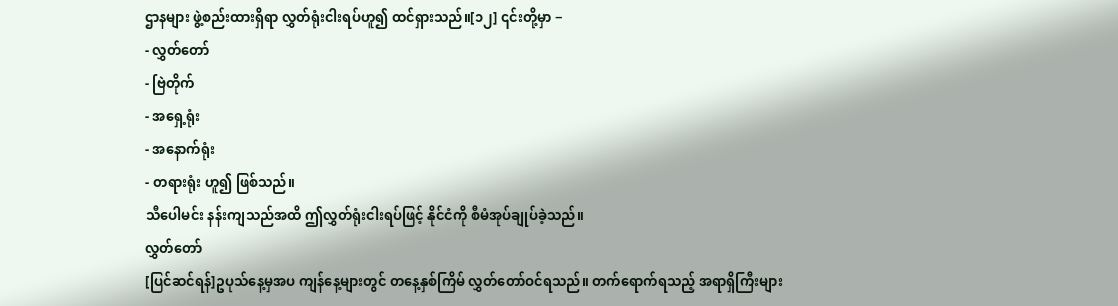ဌာနများ ဖွဲ့စည်းထားရှိရာ လွှတ်ရုံးငါးရပ်ဟူ၍ ထင်ရှားသည်။[၁၂] ၎င်းတို့မှာ −
- လွှတ်တော်
- ဗြဲတိုက်
- အရှေ့ရုံး
- အနောက်ရုံး
- တရားရုံး ဟူ၍ ဖြစ်သည်။
သီပေါမင်း နန်းကျသည်အထိ ဤလွှတ်ရုံးငါးရပ်ဖြင့် နိုင်ငံကို စီမံအုပ်ချုပ်ခဲ့သည်။
လွှတ်တော်
[ပြင်ဆင်ရန်]ဥပုသ်နေ့မှအပ ကျန်နေ့များတွင် တနေ့နှစ်ကြိမ် လွှတ်တော်ဝင်ရသည်။ တက်ရောက်ရသည့် အရာရှိကြီးများ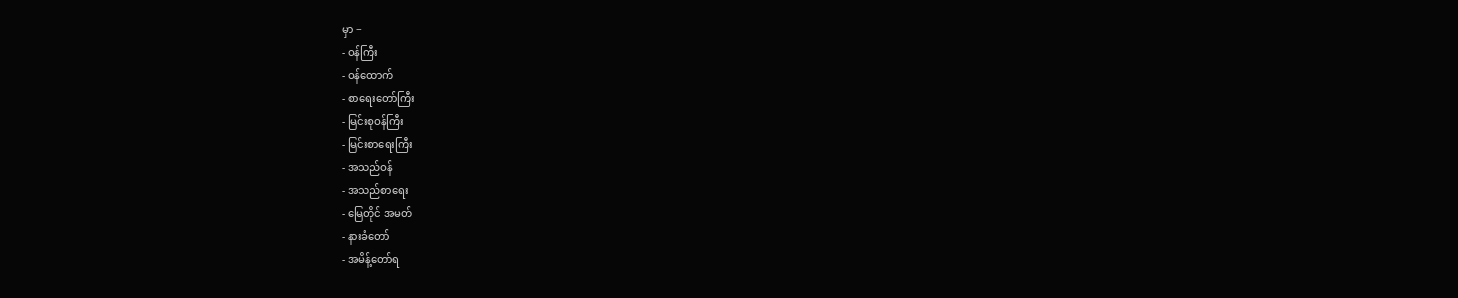မှာ −
- ဝန်ကြီး
- ဝန်ထောက်
- စာရေးတော်ကြီး
- မြင်းစုဝန်ကြီး
- မြင်းစာရေးကြီး
- အသည်ဝန်
- အသည်စာရေး
- မြေတိုင် အမတ်
- နားခံတော်
- အမိန့်တော်ရ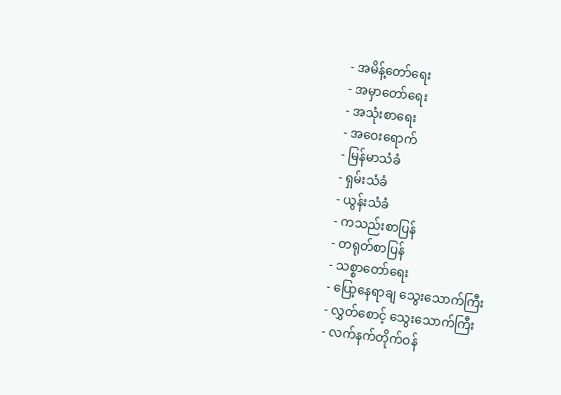- အမိန့်တော်ရေး
- အမှာတော်ရေး
- အသုံးစာရေး
- အဝေးရောက်
- မြန်မာသံခံ
- ရှမ်းသံခံ
- ယွန်းသံခံ
- ကသည်းစာပြန်
- တရုတ်စာပြန်
- သစ္စာတော်ရေး
- ပြော့နေရာချ သွေးသောက်ကြီး
- လွှတ်စောင့် သွေးသောက်ကြီး
- လက်နက်တိုက်ဝန်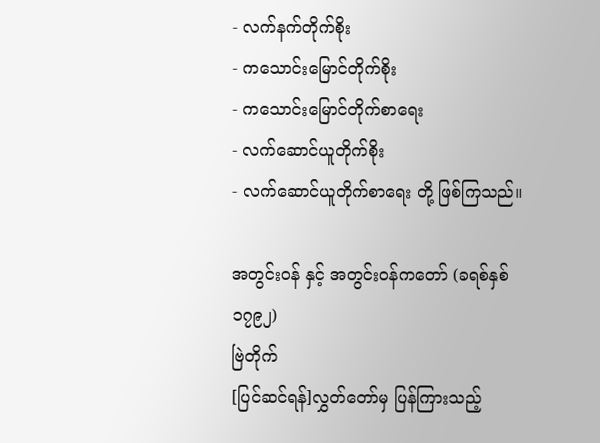- လက်နက်တိုက်စိုး
- ကသောင်းမြောင်တိုက်စိုး
- ကသောင်းမြောင်တိုက်စာရေး
- လက်ဆောင်ယူတိုက်စိုး
- လက်ဆောင်ယူတိုက်စာရေး တို့ ဖြစ်ကြသည်။

အတွင်းဝန် နှင့် အတွင်းဝန်ကတော် (ခရစ်နှစ် ၁၇၉၂)
ဗြဲတိုက်
[ပြင်ဆင်ရန်]လွှတ်တော်မှ ပြန်ကြားသည့်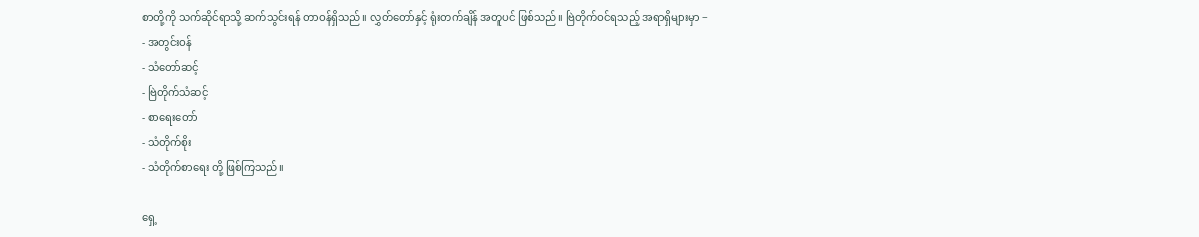စာတို့ကို သက်ဆိုင်ရာသို့ ဆက်သွင်းရန် တာဝန်ရှိသည်။ လွှတ်တော်နှင့် ရုံးတက်ချိန် အတူပင် ဖြစ်သည်။ ဗြဲတိုက်ဝင်ရသည့် အရာရှိများမှာ −
- အတွင်းဝန်
- သံတော်ဆင့်
- ဗြဲတိုက်သံဆင့်
- စာရေးတော်
- သံတိုက်စိုး
- သံတိုက်စာရေး တို့ ဖြစ်ကြသည်။

ရှေ့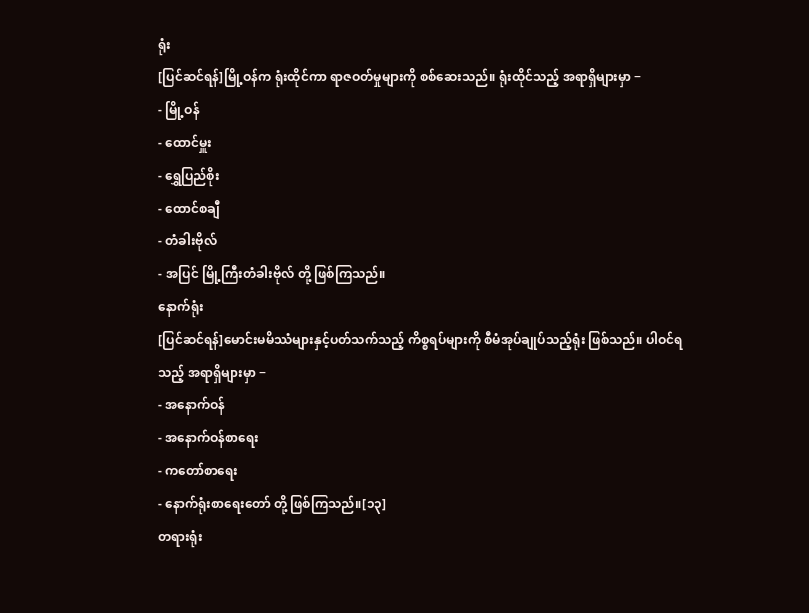ရုံး
[ပြင်ဆင်ရန်]မြို့ဝန်က ရုံးထိုင်ကာ ရာဇဝတ်မှုများကို စစ်ဆေးသည်။ ရုံးထိုင်သည့် အရာရှိများမှာ −
- မြို့ဝန်
- ထောင်မှူး
- ရွှေပြည်စိုး
- ထောင်စချီ
- တံခါးဗိုလ်
- အပြင် မြို့ကြီးတံခါးဗိုလ် တို့ ဖြစ်ကြသည်။
နောက်ရုံး
[ပြင်ဆင်ရန်]မောင်းမမိဿံများနှင့်ပတ်သက်သည့် ကိစ္စရပ်များကို စီမံအုပ်ချုပ်သည့်ရုံး ဖြစ်သည်။ ပါဝင်ရသည့် အရာရှိများမှာ −
- အနောက်ဝန်
- အနောက်ဝန်စာရေး
- ကတော်စာရေး
- နောက်ရုံးစာရေးတော် တို့ ဖြစ်ကြသည်။[၁၃]
တရားရုံး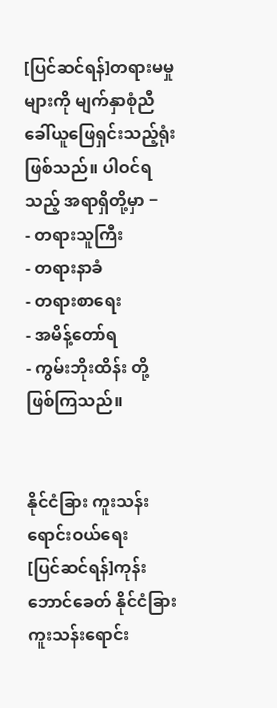[ပြင်ဆင်ရန်]တရားမမှုများကို မျက်နှာစုံညီ ခေါ်ယူဖြေရှင်းသည့်ရုံး ဖြစ်သည်။ ပါဝင်ရသည့် အရာရှိတို့မှာ −
- တရားသူကြီး
- တရားနာခံ
- တရားစာရေး
- အမိန့်တော်ရ
- ကွမ်းဘိုးထိန်း တို့ ဖြစ်ကြသည်။


နိုင်ငံခြား ကူးသန်း ရောင်းဝယ်ရေး
[ပြင်ဆင်ရန်]ကုန်းဘောင်ခေတ် နိုင်ငံခြား ကူးသန်းရောင်း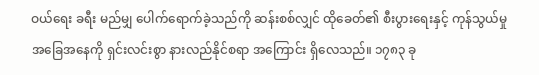ဝယ်ရေး ခရီး မည်မျှ ပေါက်ရောက်ခဲ့သည်ကို ဆန်းစစ်လျှင် ထိုခေတ်၏ စီးပွားရေးနှင့် ကုန်သွယ်မှု အခြေအနေကို ရှင်းလင်းစွာ နားလည်နိုင်စရာ အကြောင်း ရှိလေသည်။ ၁၇၈၃ ခု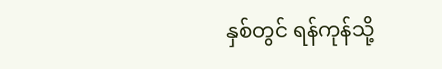နှစ်တွင် ရန်ကုန်သို့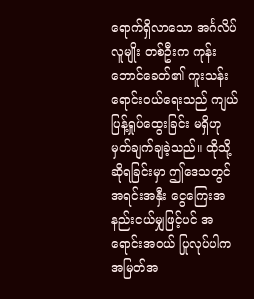ရောက်ရှိလာသော အင်္ဂလိပ်လူမျိုး တစ်ဦးက ကုန်းဘောင်ခေတ်၏ ကူးသန်းရောင်းဝယ်ရေးသည် ကျယ်ပြန့်ရှုပ်ထွေးခြင်း မရှိဟု မှတ်ချက်ချခဲ့သည်။ ထိုသို့ ဆိုရခြင်းမှာ ဤဒေသတွင် အရင်းအနှီး ငွေကြေးအနည်းငယ်မျှဖြင့်ပင် အရောင်းအဝယ် ပြုလုပ်ပါက အမြတ်အ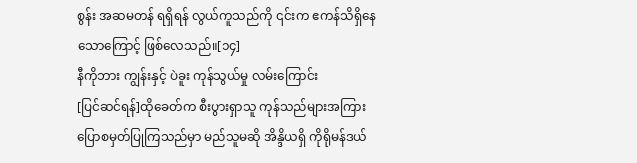စွန်း အဆမတန် ရရှိရန် လွယ်ကူသည်ကို ၎င်းက ဧကန်သိရှိနေသောကြောင့် ဖြစ်လေသည်။[၁၄]
နီကိုဘား ကျွန်းနှင့် ပဲခူး ကုန်သွယ်မှု လမ်းကြောင်း
[ပြင်ဆင်ရန်]ထိုခေတ်က စီးပွားရှာသူ ကုန်သည်များအကြား ပြောစမှတ်ပြုကြသည်မှာ မည်သူမဆို အိန္ဒိယရှိ ကိုရိုမန်ဒယ်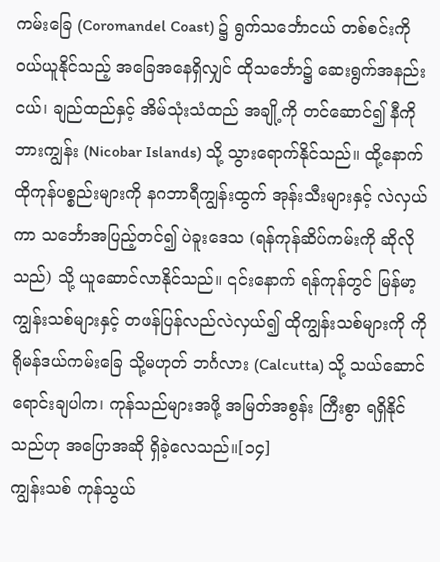ကမ်းခြေ (Coromandel Coast) ၌ ရွက်သင်္ဘောငယ် တစ်စင်းကို ဝယ်ယူနိုင်သည့် အခြေအနေရှိလျှင် ထိုသင်္ဘော၌ ဆေးရွက်အနည်းငယ်၊ ချည်ထည်နှင့် အိမ်သုံးသံထည် အချို့ကို တင်ဆောင်၍ နီကိုဘားကျွန်း (Nicobar Islands) သို့ သွားရောက်နိုင်သည်။ ထို့နောက် ထိုကုန်ပစ္စည်းများကို နဂဘာရီကျွန်းထွက် အုန်းသီးများနှင့် လဲလှယ်ကာ သင်္ဘောအပြည့်တင်၍ ပဲခူးဒေသ (ရန်ကုန်ဆိပ်ကမ်းကို ဆိုလိုသည်) သို့ ယူဆောင်လာနိုင်သည်။ ၎င်းနောက် ရန်ကုန်တွင် မြန်မာ့ကျွန်းသစ်များနှင့် တဖန်ပြန်လည်လဲလှယ်၍ ထိုကျွန်းသစ်များကို ကိုရိုမန်ဒယ်ကမ်းခြေ သို့မဟုတ် ဘင်္ဂလား (Calcutta) သို့ သယ်ဆောင်ရောင်းချပါက၊ ကုန်သည်များအဖို့ အမြတ်အစွန်း ကြီးစွာ ရရှိနိုင်သည်ဟု အပြောအဆို ရှိခဲ့လေသည်။[၁၄]
ကျွန်းသစ် ကုန်သွယ်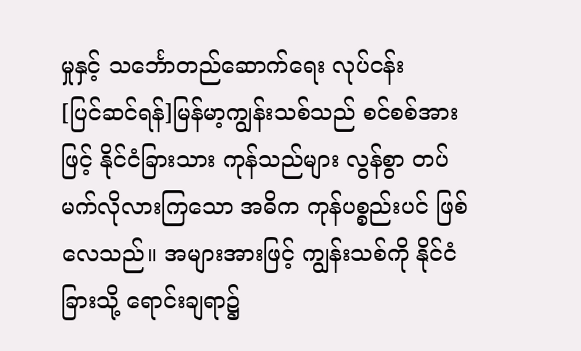မှုနှင့် သင်္ဘောတည်ဆောက်ရေး လုပ်ငန်း
[ပြင်ဆင်ရန်]မြန်မာ့ကျွန်းသစ်သည် စင်စစ်အားဖြင့် နိုင်ငံခြားသား ကုန်သည်များ လွန်စွာ တပ်မက်လိုလားကြသော အဓိက ကုန်ပစ္စည်းပင် ဖြစ်လေသည်။ အများအားဖြင့် ကျွန်းသစ်ကို နိုင်ငံခြားသို့ ရောင်းချရာ၌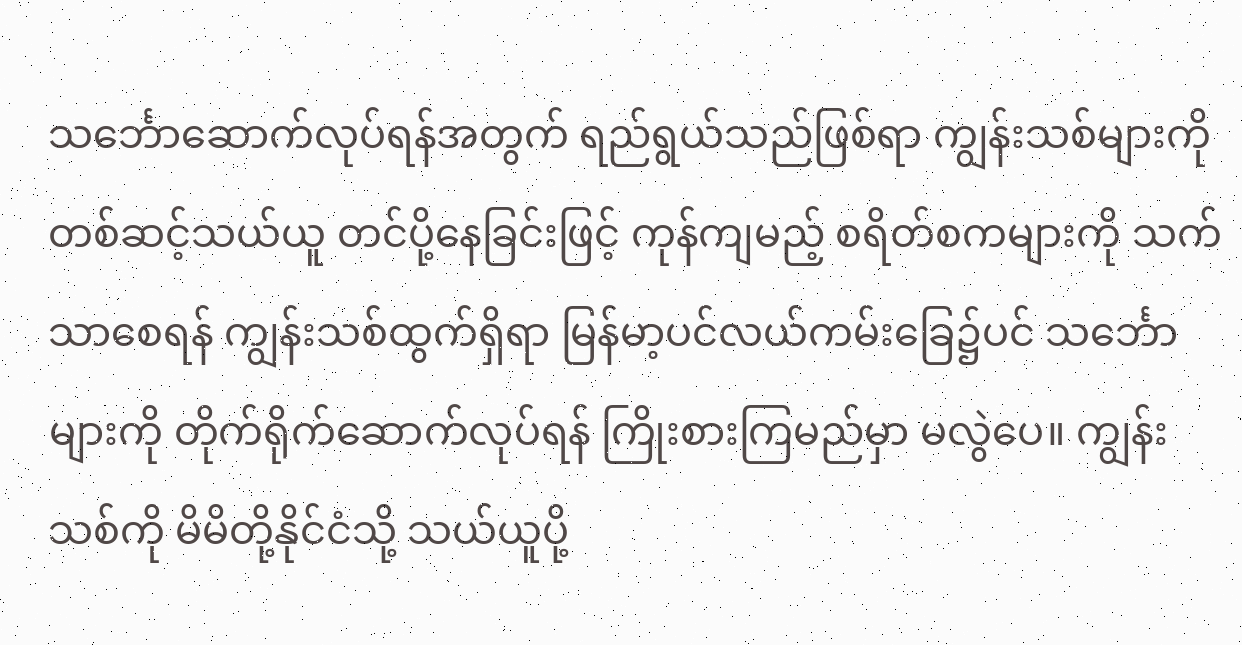သင်္ဘောဆောက်လုပ်ရန်အတွက် ရည်ရွယ်သည်ဖြစ်ရာ ကျွန်းသစ်များကို တစ်ဆင့်သယ်ယူ တင်ပို့နေခြင်းဖြင့် ကုန်ကျမည့် စရိတ်စကများကို သက်သာစေရန် ကျွန်းသစ်ထွက်ရှိရာ မြန်မာ့ပင်လယ်ကမ်းခြေ၌ပင် သင်္ဘောများကို တိုက်ရိုက်ဆောက်လုပ်ရန် ကြိုးစားကြမည်မှာ မလွဲပေ။ ကျွန်းသစ်ကို မိမိတို့နိုင်ငံသို့ သယ်ယူပို့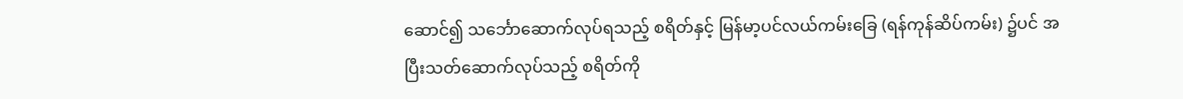ဆောင်၍ သင်္ဘောဆောက်လုပ်ရသည့် စရိတ်နှင့် မြန်မာ့ပင်လယ်ကမ်းခြေ (ရန်ကုန်ဆိပ်ကမ်း) ၌ပင် အပြီးသတ်ဆောက်လုပ်သည့် စရိတ်ကို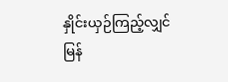နှိုင်းယှဉ်ကြည့်လျှင် မြန်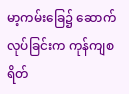မာ့ကမ်းခြေ၌ ဆောက်လုပ်ခြင်းက ကုန်ကျစရိတ်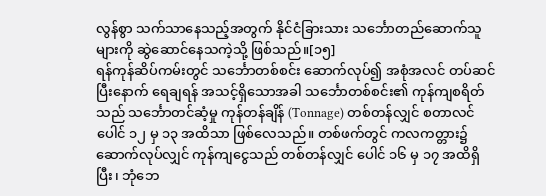လွန်စွာ သက်သာနေသည့်အတွက် နိုင်ငံခြားသား သင်္ဘောတည်ဆောက်သူများကို ဆွဲဆောင်နေသကဲ့သို့ ဖြစ်သည်။[၁၅]
ရန်ကုန်ဆိပ်ကမ်းတွင် သင်္ဘောတစ်စင်း ဆောက်လုပ်၍ အစုံအလင် တပ်ဆင်ပြီးနောက် ရေချရန် အသင့်ရှိသောအခါ သင်္ဘောတစ်စင်း၏ ကုန်ကျစရိတ်သည် သင်္ဘောတင်ဆံ့မှု ကုန်တန်ချိန် (Tonnage) တစ်တန်လျှင် စတာလင်ပေါင် ၁၂ မှ ၁၃ အထိသာ ဖြစ်လေသည်။ တစ်ဖက်တွင် ကလကတ္တား၌ ဆောက်လုပ်လျှင် ကုန်ကျငွေသည် တစ်တန်လျှင် ပေါင် ၁၆ မှ ၁၇ အထိရှိပြီး၊ ဘုံဘေ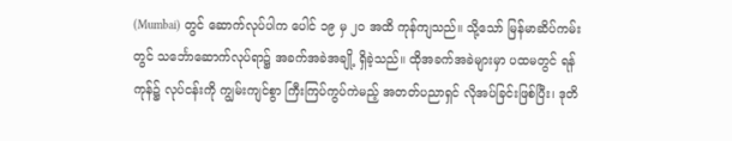(Mumbai) တွင် ဆောက်လုပ်ပါက ပေါင် ၁၉ မှ ၂၀ အထိ ကုန်ကျသည်။ သို့သော် မြန်မာဆိပ်ကမ်းတွင် သင်္ဘောဆောက်လုပ်ရာ၌ အခက်အခဲအချို့ ရှိခဲ့သည်။ ထိုအခက်အခဲများမှာ ပထမတွင် ရန်ကုန်၌ လုပ်ငန်းကို ကျွမ်းကျင်စွာ ကြီးကြပ်ကွပ်ကဲမည့် အတတ်ပညာရှင် လိုအပ်ခြင်းဖြစ်ပြီး၊ ဒုတိ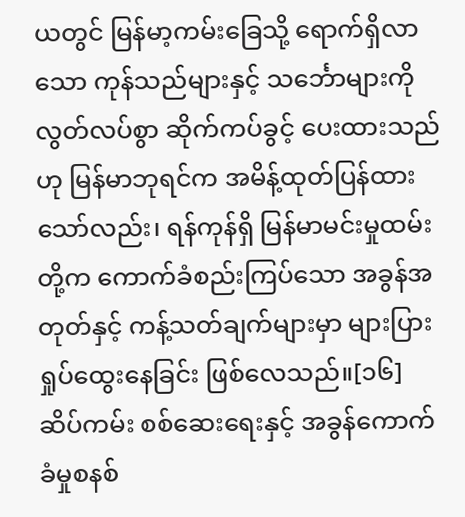ယတွင် မြန်မာ့ကမ်းခြေသို့ ရောက်ရှိလာသော ကုန်သည်များနှင့် သင်္ဘောများကို လွတ်လပ်စွာ ဆိုက်ကပ်ခွင့် ပေးထားသည်ဟု မြန်မာဘုရင်က အမိန့်ထုတ်ပြန်ထားသော်လည်း၊ ရန်ကုန်ရှိ မြန်မာမင်းမှုထမ်းတို့က ကောက်ခံစည်းကြပ်သော အခွန်အတုတ်နှင့် ကန့်သတ်ချက်များမှာ များပြားရှုပ်ထွေးနေခြင်း ဖြစ်လေသည်။[၁၆]
ဆိပ်ကမ်း စစ်ဆေးရေးနှင့် အခွန်ကောက်ခံမှုစနစ်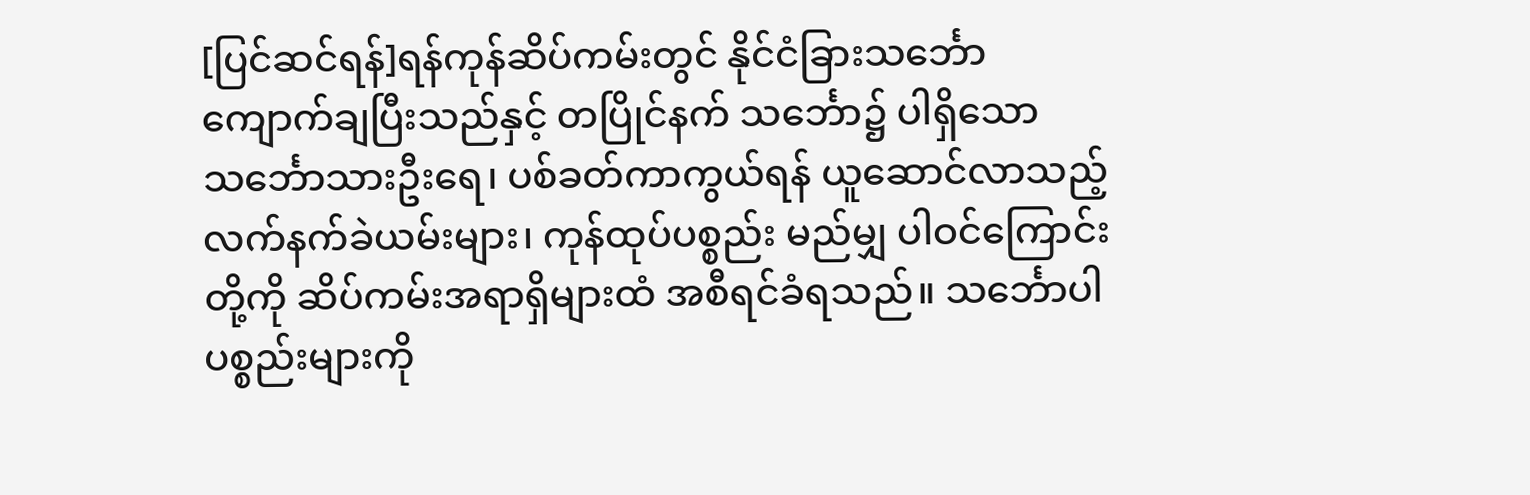[ပြင်ဆင်ရန်]ရန်ကုန်ဆိပ်ကမ်းတွင် နိုင်ငံခြားသင်္ဘော ကျောက်ချပြီးသည်နှင့် တပြိုင်နက် သင်္ဘော၌ ပါရှိသော သင်္ဘောသားဦးရေ၊ ပစ်ခတ်ကာကွယ်ရန် ယူဆောင်လာသည့် လက်နက်ခဲယမ်းများ၊ ကုန်ထုပ်ပစ္စည်း မည်မျှ ပါဝင်ကြောင်းတို့ကို ဆိပ်ကမ်းအရာရှိများထံ အစီရင်ခံရသည်။ သင်္ဘောပါ ပစ္စည်းများကို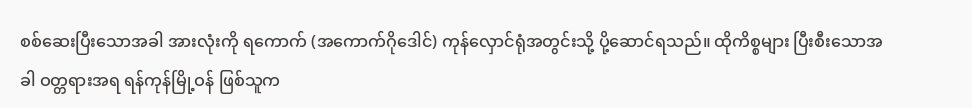စစ်ဆေးပြီးသောအခါ အားလုံးကို ရကောက် (အကောက်ဂိုဒေါင်) ကုန်လှောင်ရုံအတွင်းသို့ ပို့ဆောင်ရသည်။ ထိုကိစ္စများ ပြီးစီးသောအခါ ဝတ္တရားအရ ရန်ကုန်မြို့ဝန် ဖြစ်သူက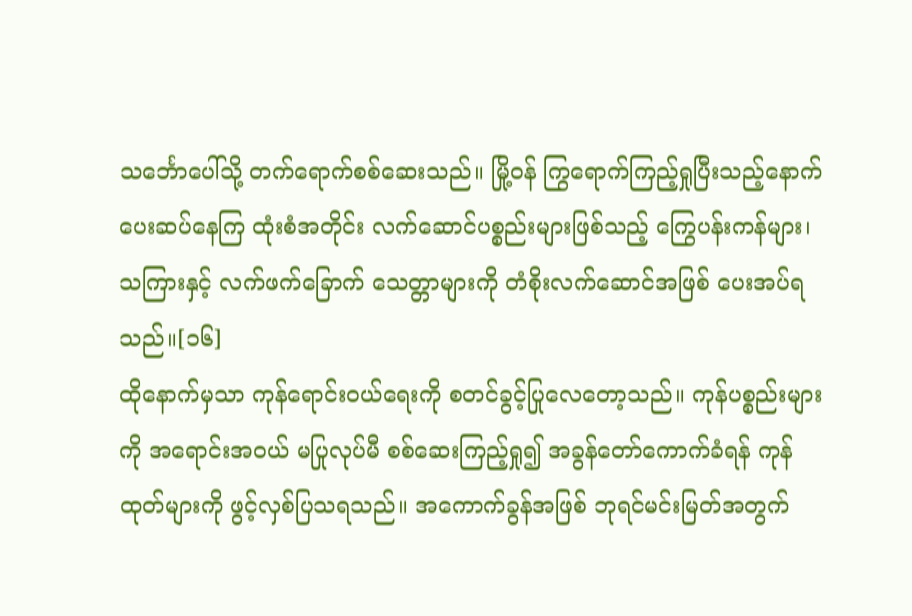သင်္ဘောပေါ်သို့ တက်ရောက်စစ်ဆေးသည်။ မြို့ဝန် ကြွရောက်ကြည့်ရှုပြီးသည့်နောက် ပေးဆပ်နေကြ ထုံးစံအတိုင်း လက်ဆောင်ပစ္စည်းများဖြစ်သည့် ကြွေပန်းကန်များ၊ သကြားနှင့် လက်ဖက်ခြောက် သေတ္တာများကို တံစိုးလက်ဆောင်အဖြစ် ပေးအပ်ရသည်။[၁၆]
ထိုနောက်မှသာ ကုန်ရောင်းဝယ်ရေးကို စတင်ခွင့်ပြုလေတော့သည်။ ကုန်ပစ္စည်းများကို အရောင်းအဝယ် မပြုလုပ်မီ စစ်ဆေးကြည့်ရှု၍ အခွန်တော်ကောက်ခံရန် ကုန်ထုတ်များကို ဖွင့်လှစ်ပြသရသည်။ အကောက်ခွန်အဖြစ် ဘုရင်မင်းမြတ်အတွက်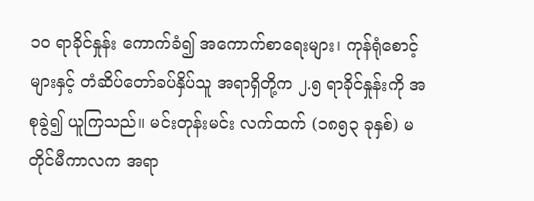၁၀ ရာခိုင်နှုန်း ကောက်ခံ၍ အကောက်စာရေးများ၊ ကုန်ရုံစောင့်များနှင့် တံဆိပ်တော်ခပ်နှိပ်သူ အရာရှိတို့က ၂.၅ ရာခိုင်နှုန်းကို အစုခွဲ၍ ယူကြသည်။ မင်းတုန်းမင်း လက်ထက် (၁၈၅၃ ခုနှစ်) မတိုင်မီကာလက အရာ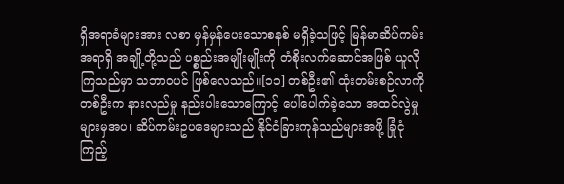ရှိအရာခံများအား လစာ မှန်မှန်ပေးသောစနစ် မရှိခဲ့သဖြင့် မြန်မာဆိပ်ကမ်းအရာရှိ အချို့တို့သည် ပစ္စည်းအမျိုးမျိုးကို တံစိုးလက်ဆောင်အဖြစ် ယူလိုကြသည်မှာ သဘာဝပင် ဖြစ်လေသည်။[၁၁] တစ်ဦး၏ ထုံးတမ်းစဉ်လာကို တစ်ဦးက နားလည်မှု နည်းပါးသောကြောင့် ပေါ်ပေါက်ခဲ့သော အထင်လွဲမှုများမှအပ၊ ဆိပ်ကမ်းဥပဒေများသည် နိုင်ငံခြားကုန်သည်များအဖို့ ခြုံငုံကြည့်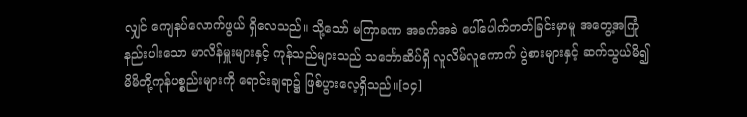လျှင် ကျေနပ်လောက်ဖွယ် ရှိလေသည်။ သို့သော် မကြာခဏ အခက်အခဲ ပေါ်ပေါက်တတ်ခြင်းမှာမူ အတွေ့အကြုံနည်းပါးသော မာလိန်မှူးများနှင့် ကုန်သည်များသည် သင်္ဘောဆိပ်ရှိ လူလိမ်လူကောက် ပွဲစားများနှင့် ဆက်သွယ်မိ၍ မိမိတို့ကုန်ပစ္စည်းများကို ရောင်းချရာ၌ ဖြစ်ပွားလေ့ရှိသည်။[၁၄]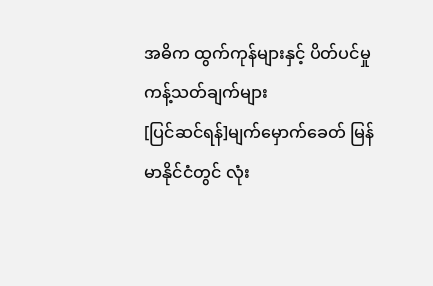အဓိက ထွက်ကုန်များနှင့် ပိတ်ပင်မှု ကန့်သတ်ချက်များ
[ပြင်ဆင်ရန်]မျက်မှောက်ခေတ် မြန်မာနိုင်ငံတွင် လုံး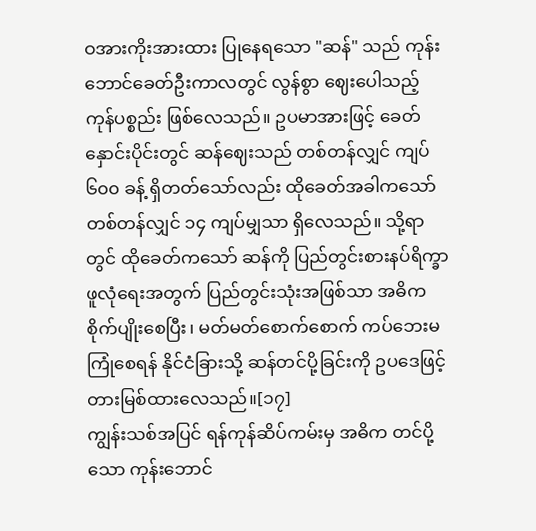ဝအားကိုးအားထား ပြုနေရသော "ဆန်" သည် ကုန်းဘောင်ခေတ်ဦးကာလတွင် လွန်စွာ ဈေးပေါသည့် ကုန်ပစ္စည်း ဖြစ်လေသည်။ ဥပမာအားဖြင့် ခေတ်နှောင်းပိုင်းတွင် ဆန်ဈေးသည် တစ်တန်လျှင် ကျပ် ၆၀၀ ခန့် ရှိတတ်သော်လည်း ထိုခေတ်အခါကသော် တစ်တန်လျှင် ၁၄ ကျပ်မျှသာ ရှိလေသည်။ သို့ရာတွင် ထိုခေတ်ကသော် ဆန်ကို ပြည်တွင်းစားနပ်ရိက္ခာ ဖူလုံရေးအတွက် ပြည်တွင်းသုံးအဖြစ်သာ အဓိက စိုက်ပျိုးစေပြီး၊ မတ်မတ်စောက်စောက် ကပ်ဘေးမကြုံစေရန် နိုင်ငံခြားသို့ ဆန်တင်ပို့ခြင်းကို ဥပဒေဖြင့် တားမြစ်ထားလေသည်။[၁၇]
ကျွန်းသစ်အပြင် ရန်ကုန်ဆိပ်ကမ်းမှ အဓိက တင်ပို့သော ကုန်းဘောင်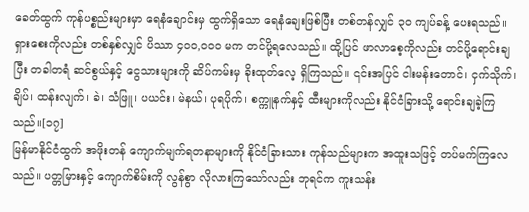ခေတ်ထွက် ကုန်ပစ္စည်းများမှာ ရေနံချောင်းမှ ထွက်ရှိသော ရေနံချေးဖြစ်ပြီး တစ်တန်လျှင် ၃၀ ကျပ်ခန့် ပေးရသည်။ ရှားစေးကိုလည်း တစ်နှစ်လျှင် ပိဿာ ၄၀၀,၀၀၀ မက တင်ပို့ရလေသည်။ ထို့ပြင် ဖာလာစေ့ကိုလည်း တင်ပို့ရောင်းချပြီး တခါတရံ ဆင်စွယ်နှင့် ငွေသားများကို ဆိပ်ကမ်းမှ ခိုးထုတ်လေ့ ရှိကြသည်။ ၎င်းအပြင် ငါးမန်းတောင်၊ ငှက်သိုက်၊ ချိပ်၊ ထန်းလျက်၊ ခဲ၊ သံဖြူ၊ ပယင်း၊ မဲနယ်၊ ပုရပိုက်၊ စက္ကူနက်နှင့် ထီးများကိုလည်း နိုင်ငံခြားသို့ ရောင်းချခဲ့ကြသည်။[၁၇]
မြန်မာနိုင်ငံထွက် အဖိုးတန် ကျောက်မျက်ရတနာများကို နိုင်ငံခြားသား ကုန်သည်များက အထူးသဖြင့် တပ်မက်ကြလေသည်။ ပတ္တမြားနှင့် ကျောက်စိမ်းကို လွန်စွာ လိုလားကြသော်လည်း ဘုရင်က ကူးသန်း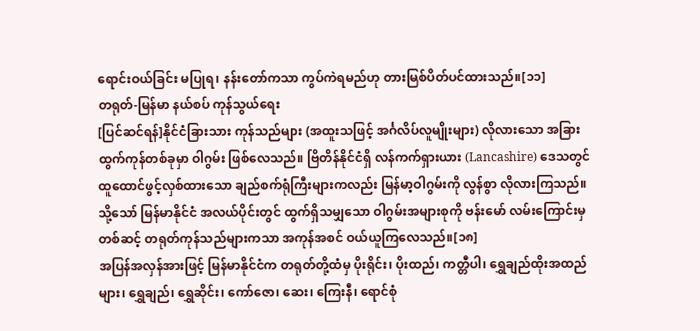ရောင်းဝယ်ခြင်း မပြုရ၊ နန်းတော်ကသာ ကွပ်ကဲရမည်ဟု တားမြစ်ပိတ်ပင်ထားသည်။[၁၁]
တရုတ်-မြန်မာ နယ်စပ် ကုန်သွယ်ရေး
[ပြင်ဆင်ရန်]နိုင်ငံခြားသား ကုန်သည်များ (အထူးသဖြင့် အင်္ဂလိပ်လူမျိုးများ) လိုလားသော အခြားထွက်ကုန်တစ်ခုမှာ ဝါဂွမ်း ဖြစ်လေသည်။ ဗြိတိန်နိုင်ငံရှိ လန်ကက်ရှားယား (Lancashire) ဒေသတွင် ထူထောင်ဖွင့်လှစ်ထားသော ချည်စက်ရုံကြီးများကလည်း မြန်မာ့ဝါဂွမ်းကို လွန်စွာ လိုလားကြသည်။ သို့သော် မြန်မာနိုင်ငံ အလယ်ပိုင်းတွင် ထွက်ရှိသမျှသော ဝါဂွမ်းအများစုကို ဗန်းမော် လမ်းကြောင်းမှတစ်ဆင့် တရုတ်ကုန်သည်များကသာ အကုန်အစင် ဝယ်ယူကြလေသည်။[၁၈]
အပြန်အလှန်အားဖြင့် မြန်မာနိုင်ငံက တရုတ်တို့ထံမှ ပိုးရိုင်း၊ ပိုးထည်၊ ကတ္တီပါ၊ ရွှေချည်ထိုးအထည်များ၊ ရွှေချည်၊ ရွှေဆိုင်း၊ ကော်ဇော၊ ဆေး၊ ကြေးနီ၊ ရောင်စုံ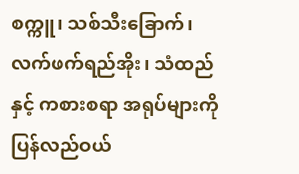စက္ကူ၊ သစ်သီးခြောက်၊ လက်ဖက်ရည်အိုး၊ သံထည်နှင့် ကစားစရာ အရုပ်များကို ပြန်လည်ဝယ်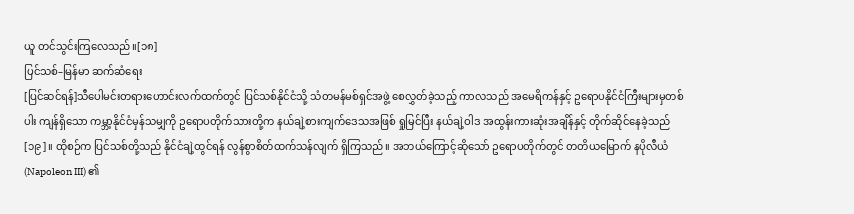ယူ တင်သွင်းကြလေသည်။[၁၈]
ပြင်သစ်–မြန်မာ ဆက်ဆံရေး
[ပြင်ဆင်ရန်]သီပေါမင်းတရားဟောင်းလက်ထက်တွင် ပြင်သစ်နိုင်ငံသို့ သံတမန်မစ်ရှင်အဖွဲ့ စေလွှတ်ခဲ့သည့် ကာလသည် အမေရိကန်နှင့် ဥရောပနိုင်ငံကြီးများမှတစ်ပါး ကျန်ရှိသော ကမ္ဘာ့နိုင်ငံမှန်သမျှကို ဥရောပတိုက်သားတို့က နယ်ချဲ့စားကျက်ဒေသအဖြစ် ရှုမြင်ပြီး နယ်ချဲ့ဝါဒ အထွန်းကားဆုံးအချိန်နှင့် တိုက်ဆိုင်နေခဲ့သည်[၁၉]။ ထိုစဉ်က ပြင်သစ်တို့သည် နိုင်ငံချဲ့ထွင်ရန် လွန်စွာစိတ်ထက်သန်လျက် ရှိကြသည်။ အဘယ်ကြောင့်ဆိုသော် ဥရောပတိုက်တွင် တတိယမြောက် နပိုလီယံ (Napoleon III) ၏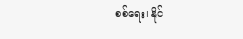စစ်ရေး၊ နိုင်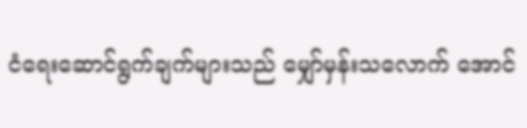ငံရေးဆောင်ရွက်ချက်များသည် မျှော်မှန်းသလောက် အောင်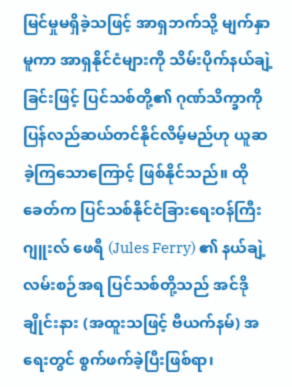မြင်မှုမရှိခဲ့သဖြင့် အာရှဘက်သို့ မျက်နှာမူကာ အာရှနိုင်ငံများကို သိမ်းပိုက်နယ်ချဲ့ခြင်းဖြင့် ပြင်သစ်တို့၏ ဂုဏ်သိက္ခာကို ပြန်လည်ဆယ်တင်နိုင်လိမ့်မည်ဟု ယူဆခဲ့ကြသောကြောင့် ဖြစ်နိုင်သည်။ ထိုခေတ်က ပြင်သစ်နိုင်ငံခြားရေးဝန်ကြီး ဂျူးလ် ဖေရီ (Jules Ferry) ၏ နယ်ချဲ့လမ်းစဉ်အရ ပြင်သစ်တို့သည် အင်ဒိုချိုင်းနား (အထူးသဖြင့် ဗီယက်နမ်) အရေးတွင် စွက်ဖက်ခဲ့ပြီးဖြစ်ရာ၊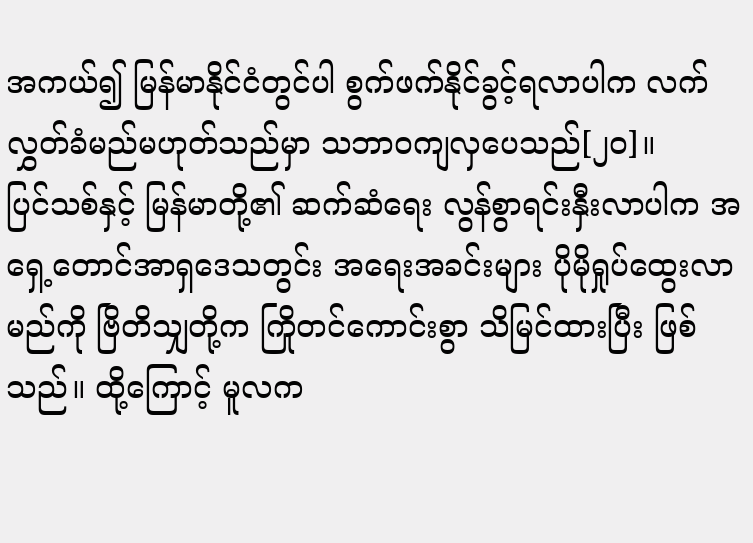အကယ်၍ မြန်မာနိုင်ငံတွင်ပါ စွက်ဖက်နိုင်ခွင့်ရလာပါက လက်လွှတ်ခံမည်မဟုတ်သည်မှာ သဘာဝကျလှပေသည်[၂၀]။
ပြင်သစ်နှင့် မြန်မာတို့၏ ဆက်ဆံရေး လွန်စွာရင်းနှီးလာပါက အရှေ့တောင်အာရှဒေသတွင်း အရေးအခင်းများ ပိုမိုရှုပ်ထွေးလာမည်ကို ဗြိတိသျှတို့က ကြိုတင်ကောင်းစွာ သိမြင်ထားပြီး ဖြစ်သည်။ ထို့ကြောင့် မူလက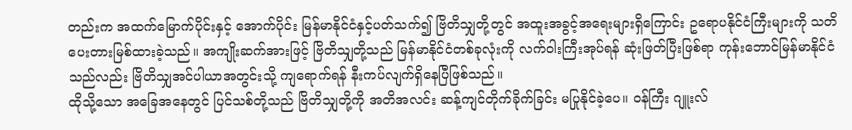တည်းက အထက်မြောက်ပိုင်းနှင့် အောက်ပိုင်း မြန်မာနိုင်ငံနှင့်ပတ်သက်၍ ဗြိတိသျှတို့တွင် အထူးအခွင့်အရေးများရှိကြောင်း ဥရောပနိုင်ငံကြီးများကို သတိပေးတားမြစ်ထားခဲ့သည်။ အကျိုးဆက်အားဖြင့် ဗြိတိသျှတို့သည် မြန်မာနိုင်ငံတစ်ခုလုံးကို လက်ဝါးကြီးအုပ်ရန် ဆုံးဖြတ်ပြီးဖြစ်ရာ ကုန်းဘောင်မြန်မာနိုင်ငံသည်လည်း ဗြိတိသျှအင်ပါယာအတွင်းသို့ ကျရောက်ရန် နီးကပ်လျက်ရှိနေပြီဖြစ်သည်။
ထိုသို့သော အခြေအနေတွင် ပြင်သစ်တို့သည် ဗြိတိသျှတို့ကို အတိအလင်း ဆန့်ကျင်တိုက်ခိုက်ခြင်း မပြုနိုင်ခဲ့ပေ။ ဝန်ကြီး ဂျူးလ်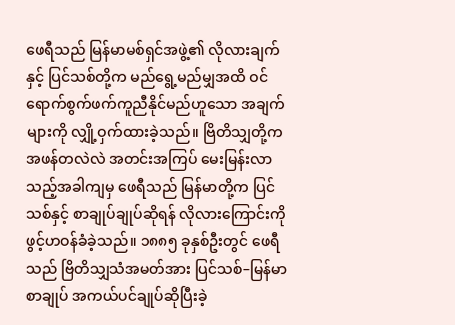ဖေရီသည် မြန်မာမစ်ရှင်အဖွဲ့၏ လိုလားချက်နှင့် ပြင်သစ်တို့က မည်ရွေ့မည်မျှအထိ ဝင်ရောက်စွက်ဖက်ကူညီနိုင်မည်ဟူသော အချက်များကို လျှို့ဝှက်ထားခဲ့သည်။ ဗြိတိသျှတို့က အဖန်တလဲလဲ အတင်းအကြပ် မေးမြန်းလာသည့်အခါကျမှ ဖေရီသည် မြန်မာတို့က ပြင်သစ်နှင့် စာချုပ်ချုပ်ဆိုရန် လိုလားကြောင်းကို ဖွင့်ဟဝန်ခံခဲ့သည်။ ၁၈၈၅ ခုနှစ်ဦးတွင် ဖေရီသည် ဗြိတိသျှသံအမတ်အား ပြင်သစ်–မြန်မာစာချုပ် အကယ်ပင်ချုပ်ဆိုပြီးခဲ့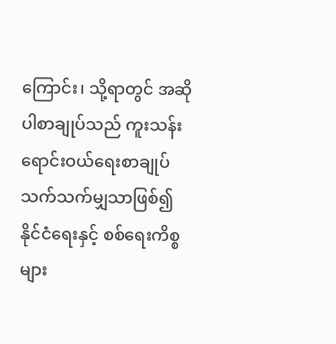ကြောင်း၊ သို့ရာတွင် အဆိုပါစာချုပ်သည် ကူးသန်းရောင်းဝယ်ရေးစာချုပ် သက်သက်မျှသာဖြစ်၍ နိုင်ငံရေးနှင့် စစ်ရေးကိစ္စများ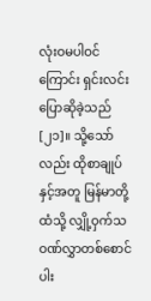လုံးဝမပါဝင်ကြောင်း ရှင်းလင်းပြောဆိုခဲ့သည်[၂၁]။ သို့သော်လည်း ထိုစာချုပ်နှင့်အတူ မြန်မာတို့ထံသို့ လျှို့ဝှက်သဝဏ်လွှာတစ်စောင် ပါး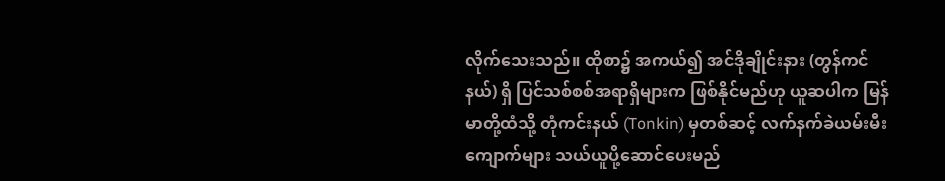လိုက်သေးသည်။ ထိုစာ၌ အကယ်၍ အင်ဒိုချိုင်းနား (တွန်ကင်နယ်) ရှိ ပြင်သစ်စစ်အရာရှိများက ဖြစ်နိုင်မည်ဟု ယူဆပါက မြန်မာတို့ထံသို့ တုံကင်းနယ် (Tonkin) မှတစ်ဆင့် လက်နက်ခဲယမ်းမီးကျောက်များ သယ်ယူပို့ဆောင်ပေးမည်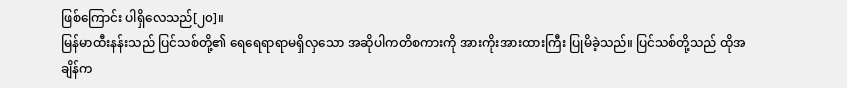ဖြစ်ကြောင်း ပါရှိလေသည်[၂၀]။
မြန်မာထီးနန်းသည် ပြင်သစ်တို့၏ ရေရေရာရာမရှိလှသော အဆိုပါကတိစကားကို အားကိုးအားထားကြီး ပြုမိခဲ့သည်။ ပြင်သစ်တို့သည် ထိုအချိန်က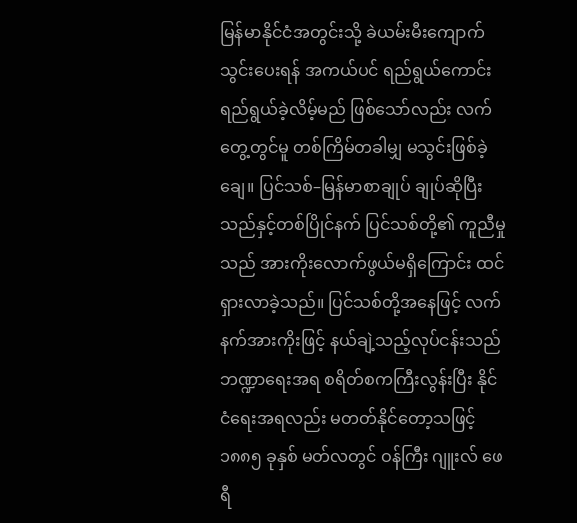မြန်မာနိုင်ငံအတွင်းသို့ ခဲယမ်းမီးကျောက် သွင်းပေးရန် အကယ်ပင် ရည်ရွယ်ကောင်း ရည်ရွယ်ခဲ့လိမ့်မည် ဖြစ်သော်လည်း လက်တွေ့တွင်မူ တစ်ကြိမ်တခါမျှ မသွင်းဖြစ်ခဲ့ချေ။ ပြင်သစ်–မြန်မာစာချုပ် ချုပ်ဆိုပြီးသည်နှင့်တစ်ပြိုင်နက် ပြင်သစ်တို့၏ ကူညီမှုသည် အားကိုးလောက်ဖွယ်မရှိကြောင်း ထင်ရှားလာခဲ့သည်။ ပြင်သစ်တို့အနေဖြင့် လက်နက်အားကိုးဖြင့် နယ်ချဲ့သည့်လုပ်ငန်းသည် ဘဏ္ဍာရေးအရ စရိတ်စကကြီးလွန်းပြီး နိုင်ငံရေးအရလည်း မတတ်နိုင်တော့သဖြင့် ၁၈၈၅ ခုနှစ် မတ်လတွင် ဝန်ကြီး ဂျူးလ် ဖေရီ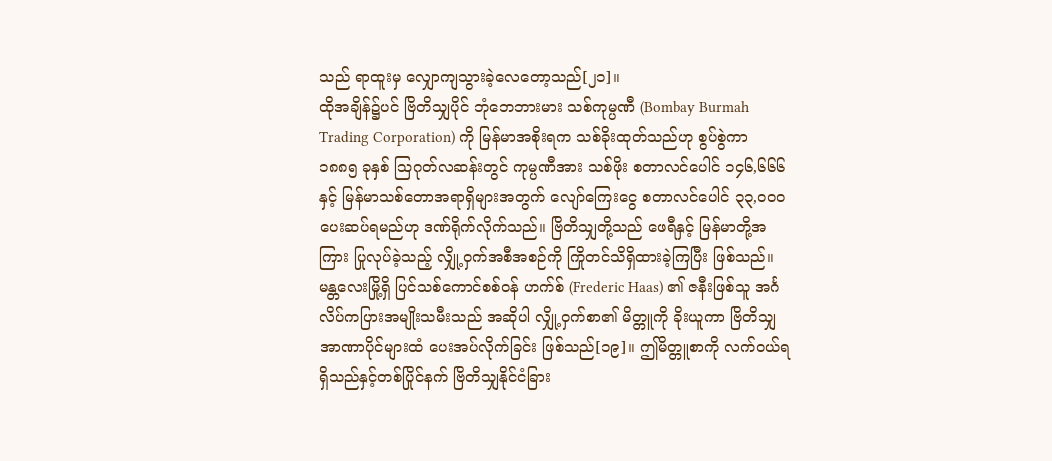သည် ရာထူးမှ လျှောကျသွားခဲ့လေတော့သည်[၂၁]။
ထိုအချိန်၌ပင် ဗြိတိသျှပိုင် ဘုံဘေဘားမား သစ်ကုမ္ပဏီ (Bombay Burmah Trading Corporation) ကို မြန်မာအစိုးရက သစ်ခိုးထုတ်သည်ဟု စွပ်စွဲကာ ၁၈၈၅ ခုနှစ် ဩဂုတ်လဆန်းတွင် ကုမ္ပဏီအား သစ်ဖိုး စတာလင်ပေါင် ၁၄၆,၆၆၆ နှင့် မြန်မာသစ်တောအရာရှိများအတွက် လျော်ကြေးငွေ စတာလင်ပေါင် ၃၃,ဝဝဝ ပေးဆပ်ရမည်ဟု ဒဏ်ရိုက်လိုက်သည်။ ဗြိတိသျှတို့သည် ဖေရီနှင့် မြန်မာတို့အကြား ပြုလုပ်ခဲ့သည့် လျှို့ဝှက်အစီအစဉ်ကို ကြိုတင်သိရှိထားခဲ့ကြပြီး ဖြစ်သည်။ မန္တလေးမြို့ရှိ ပြင်သစ်ကောင်စစ်ဝန် ဟက်စ် (Frederic Haas) ၏ ဇနီးဖြစ်သူ အင်္ဂလိပ်ကပြားအမျိုးသမီးသည် အဆိုပါ လျှို့ဝှက်စာ၏ မိတ္တူကို ခိုးယူကာ ဗြိတိသျှအာဏာပိုင်များထံ ပေးအပ်လိုက်ခြင်း ဖြစ်သည်[၁၉]။ ဤမိတ္တူစာကို လက်ဝယ်ရရှိသည်နှင့်တစ်ပြိုင်နက် ဗြိတိသျှနိုင်ငံခြား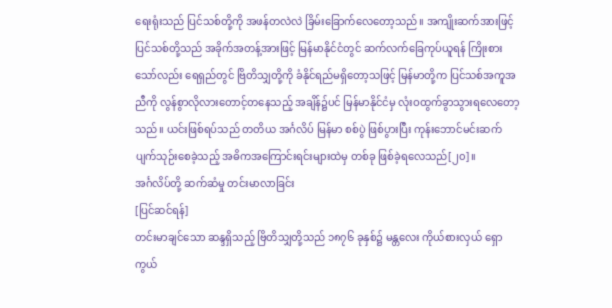ရေးရုံးသည် ပြင်သစ်တို့ကို အဖန်တလဲလဲ ခြိမ်းခြောက်လေတော့သည်။ အကျိုးဆက်အားဖြင့် ပြင်သစ်တို့သည် အခိုက်အတန့်အားဖြင့် မြန်မာနိုင်ငံတွင် ဆက်လက်ခြေကုပ်ယူရန် ကြိုးစားသော်လည်း ရေရှည်တွင် ဗြိတိသျှတို့ကို ခံနိုင်ရည်မရှိတော့သဖြင့် မြန်မာတို့က ပြင်သစ်အကူအညီကို လွန်စွာလိုလားတောင့်တနေသည့် အချိန်၌ပင် မြန်မာနိုင်ငံမှ လုံးဝထွက်ခွာသွားရလေတော့သည်။ ယင်းဖြစ်ရပ်သည် တတိယ အင်္ဂလိပ် မြန်မာ စစ်ပွဲ ဖြစ်ပွားပြီး ကုန်းဘောင်မင်းဆက် ပျက်သုဉ်းစေခဲ့သည့် အဓိကအကြောင်းရင်းများထဲမှ တစ်ခု ဖြစ်ခဲ့ရလေသည်[၂၀]။
အင်္ဂလိပ်တို့ ဆက်ဆံမှု တင်းမာလာခြင်း
[ပြင်ဆင်ရန်]
တင်းမာချင်သော ဆန္ဒရှိသည့် ဗြိတိသျှတို့သည် ၁၈၇၆ ခုနှစ်၌ မန္တလေး ကိုယ်စားလှယ် ရှော ကွယ်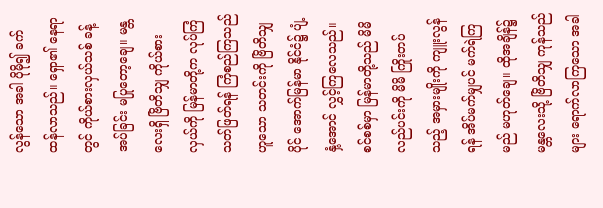လွန်သော အခါ ပိုမို၍ ခက်ထန်လာသည်။ ရှော၏ နေရာတွင် ကိုယ်စားလှယ်သစ် ခန့်အပ်ခြင်း မပြုတော့ချေ။ မန္တလေးရှိ ဗြိတိသျှ ကိုယ်စားလှယ်ကို မြန်မာတို့က လုပ်ကြံ သတ်ဖြတ်ရန် ကြံစည်ကြသည် ဟူသော သတင်းကို ဗြိတိသျှပိုင် အောက်မြန်မာ နိုင်ငံ၌ ပျံ့နှံ့အောင် လွှင့်ကြလေသည်။ စင်စစ်မှာ မြန်မာတို့သည် မိမိ လည်ပင်းကို မိမိ ကြိုးတပ်သည့် အမှားမျိုးကို ကျူးလွန်ရန် အိပ်မက်မျှပင် မက်ရဲကြမည် မဟုတ်ချေ။ ထိုအချိန်၌ မန္တလေးသို့ ဗြိတိသျှ ကုန်သည်များ ရောက်လာကြသော အခါ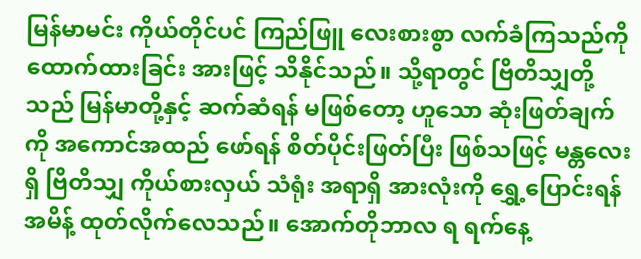မြန်မာမင်း ကိုယ်တိုင်ပင် ကြည်ဖြူ လေးစားစွာ လက်ခံကြသည်ကို ထောက်ထားခြင်း အားဖြင့် သိနိုင်သည်။ သို့ရာတွင် ဗြိတိသျှတို့သည် မြန်မာတို့နှင့် ဆက်ဆံရန် မဖြစ်တော့ ဟူသော ဆုံးဖြတ်ချက်ကို အကောင်အထည် ဖော်ရန် စိတ်ပိုင်းဖြတ်ပြီး ဖြစ်သဖြင့် မန္တလေးရှိ ဗြိတိသျှ ကိုယ်စားလှယ် သံရုံး အရာရှိ အားလုံးကို ရွှေ့ပြောင်းရန် အမိန့် ထုတ်လိုက်လေသည်။ အောက်တိုဘာလ ရ ရက်နေ့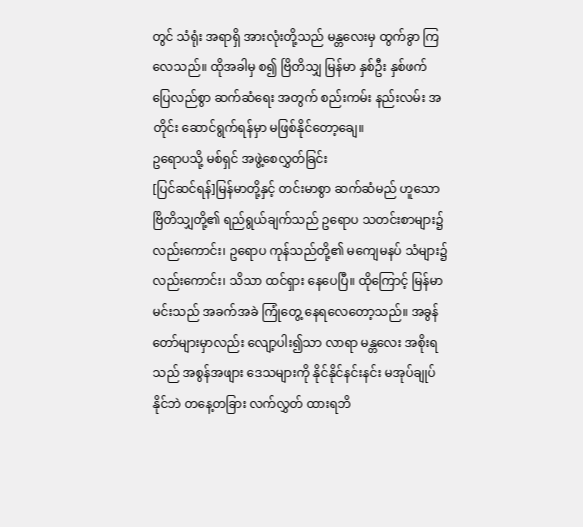တွင် သံရုံး အရာရှိ အားလုံးတို့သည် မန္တလေးမှ ထွက်ခွာ ကြလေသည်။ ထိုအခါမှ စ၍ ဗြိတိသျှ မြန်မာ နှစ်ဦး နှစ်ဖက် ပြေလည်စွာ ဆက်ဆံရေး အတွက် စည်းကမ်း နည်းလမ်း အတိုင်း ဆောင်ရွက်ရန်မှာ မဖြစ်နိုင်တော့ချေ။
ဥရောပသို့ မစ်ရှင် အဖွဲ့စေလွှတ်ခြင်း
[ပြင်ဆင်ရန်]မြန်မာတို့နှင့် တင်းမာစွာ ဆက်ဆံမည် ဟူသော ဗြိတိသျှတို့၏ ရည်ရွယ်ချက်သည် ဥရောပ သတင်းစာများ၌ လည်းကောင်း၊ ဥရောပ ကုန်သည်တို့၏ မကျေမနပ် သံများ၌ လည်းကောင်း၊ သိသာ ထင်ရှား နေပေပြီ။ ထိုကြောင့် မြန်မာမင်းသည် အခက်အခဲ ကြုံတွေ့ နေရလေတော့သည်။ အခွန်တော်များမှာလည်း လျော့ပါး၍သာ လာရာ မန္တလေး အစိုးရသည် အစွန်အဖျား ဒေသများကို နိုင်နိုင်နင်းနင်း မအုပ်ချုပ်နိုင်ဘဲ တနေ့တခြား လက်လွှတ် ထားရဘိ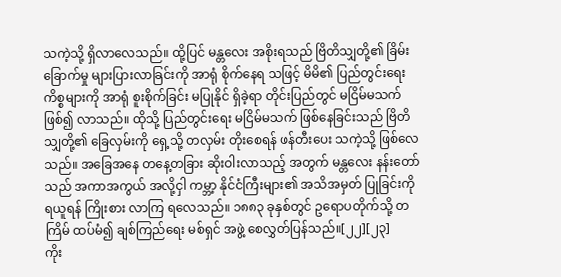သကဲ့သို့ ရှိလာလေသည်။ ထို့ပြင် မန္တလေး အစိုးရသည် ဗြိတိသျှတို့၏ ခြိမ်းခြောက်မှု များပြားလာခြင်းကို အာရုံ စိုက်နေရ သဖြင့် မိမိ၏ ပြည်တွင်းရေး ကိစ္စများကို အာရုံ စူးစိုက်ခြင်း မပြုနိုင် ရှိခဲ့ရာ တိုင်းပြည်တွင် မငြိမ်မသက် ဖြစ်၍ လာသည်။ ထိုသို့ ပြည်တွင်းရေး မငြိမ်မသက် ဖြစ်နေခြင်းသည် ဗြိတိသျှတို့၏ ခြေလှမ်းကို ရှေ့သို့ တလှမ်း တိုးစေရန် ဖန်တီးပေး သကဲ့သို့ ဖြစ်လေသည်။ အခြေအနေ တနေ့တခြား ဆိုးဝါးလာသည့် အတွက် မန္တလေး နန်းတော်သည် အကာအကွယ် အလို့ငှါ ကမ္ဘာ့ နိုင်ငံကြီးများ၏ အသိအမှတ် ပြုခြင်းကို ရယူရန် ကြိုးစား လာကြ ရလေသည်။ ၁၈၈၃ ခုနှစ်တွင် ဥရောပတိုက်သို့ တကြိမ် ထပ်မံ၍ ချစ်ကြည်ရေး မစ်ရှင် အဖွဲ့ စေလွှတ်ပြန်သည်။[၂၂][၂၃]
ကိုး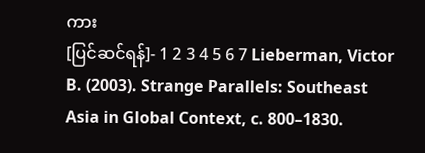ကား
[ပြင်ဆင်ရန်]- 1 2 3 4 5 6 7 Lieberman, Victor B. (2003). Strange Parallels: Southeast Asia in Global Context, c. 800–1830.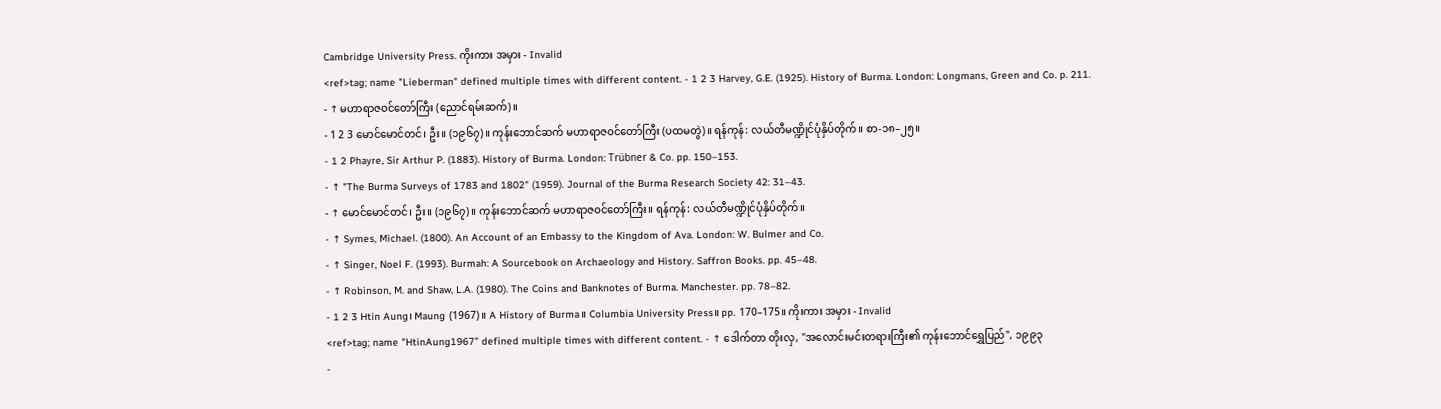Cambridge University Press. ကိုးကား အမှား - Invalid
<ref>tag; name "Lieberman" defined multiple times with different content. - 1 2 3 Harvey, G.E. (1925). History of Burma. London: Longmans, Green and Co. p. 211.
- ↑ မဟာရာဇဝင်တော်ကြီး (ညောင်ရမ်းဆက်)။
- 1 2 3 မောင်မောင်တင်၊ ဦး။ (၁၉၆၇)။ ကုန်းဘောင်ဆက် မဟာရာဇဝင်တော်ကြီး (ပထမတွဲ)။ ရန်ကုန်: လယ်တီမဏ္ဍိုင်ပုံနှိပ်တိုက်။ စာ-၁၈–၂၅။
- 1 2 Phayre, Sir Arthur P. (1883). History of Burma. London: Trübner & Co. pp. 150–153.
- ↑ "The Burma Surveys of 1783 and 1802" (1959). Journal of the Burma Research Society 42: 31–43.
- ↑ မောင်မောင်တင်၊ ဦး။ (၁၉၆၇)။ ကုန်းဘောင်ဆက် မဟာရာဇဝင်တော်ကြီး။ ရန်ကုန်: လယ်တီမဏ္ဍိုင်ပုံနှိပ်တိုက်။
- ↑ Symes, Michael. (1800). An Account of an Embassy to the Kingdom of Ava. London: W. Bulmer and Co.
- ↑ Singer, Noel F. (1993). Burmah: A Sourcebook on Archaeology and History. Saffron Books. pp. 45–48.
- ↑ Robinson, M. and Shaw, L.A. (1980). The Coins and Banknotes of Burma. Manchester. pp. 78–82.
- 1 2 3 Htin Aung၊ Maung (1967)။ A History of Burma။ Columbia University Press။ pp. 170–175။ ကိုးကား အမှား - Invalid
<ref>tag; name "HtinAung1967" defined multiple times with different content. - ↑ ဒေါက်တာ တိုးလှ, "အလောင်းမင်းတရားကြီး၏ ကုန်းဘောင်ရွှေပြည်", ၁၉၉၃
-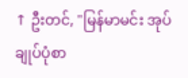↑ ဦးတင်, "မြန်မာမင်း အုပ်ချုပ်ပုံစာ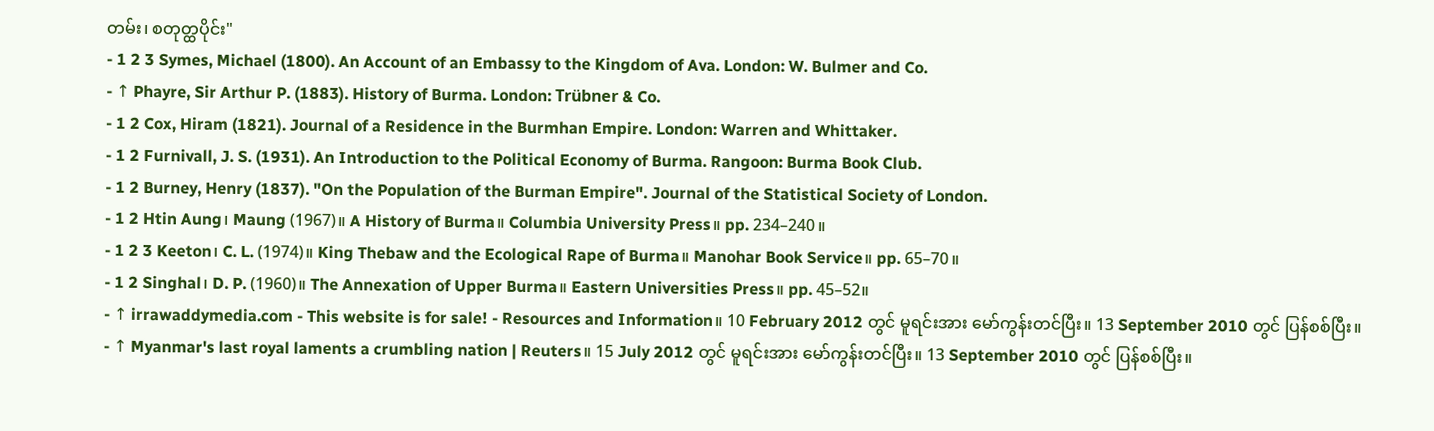တမ်း၊ စတုတ္ထပိုင်း"
- 1 2 3 Symes, Michael (1800). An Account of an Embassy to the Kingdom of Ava. London: W. Bulmer and Co.
- ↑ Phayre, Sir Arthur P. (1883). History of Burma. London: Trübner & Co.
- 1 2 Cox, Hiram (1821). Journal of a Residence in the Burmhan Empire. London: Warren and Whittaker.
- 1 2 Furnivall, J. S. (1931). An Introduction to the Political Economy of Burma. Rangoon: Burma Book Club.
- 1 2 Burney, Henry (1837). "On the Population of the Burman Empire". Journal of the Statistical Society of London.
- 1 2 Htin Aung၊ Maung (1967)။ A History of Burma။ Columbia University Press။ pp. 234–240။
- 1 2 3 Keeton၊ C. L. (1974)။ King Thebaw and the Ecological Rape of Burma။ Manohar Book Service။ pp. 65–70။
- 1 2 Singhal၊ D. P. (1960)။ The Annexation of Upper Burma။ Eastern Universities Press။ pp. 45–52။
- ↑ irrawaddymedia.com - This website is for sale! - Resources and Information။ 10 February 2012 တွင် မူရင်းအား မော်ကွန်းတင်ပြီး။ 13 September 2010 တွင် ပြန်စစ်ပြီး။
- ↑ Myanmar's last royal laments a crumbling nation | Reuters။ 15 July 2012 တွင် မူရင်းအား မော်ကွန်းတင်ပြီး။ 13 September 2010 တွင် ပြန်စစ်ပြီး။